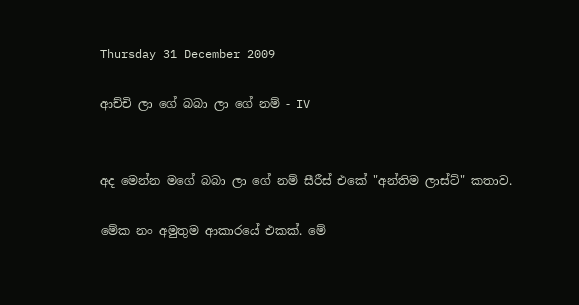Thursday 31 December 2009

ආච්චි ලා ගේ බබා ලා ගේ නම් - IV


අද මෙන්න මගේ බබා ලා ගේ නම් සීරීස් එකේ "අන්තිම ලාස්ට්" කතාව.

මේක නං අමුතුම ආකාරයේ එකක්. මේ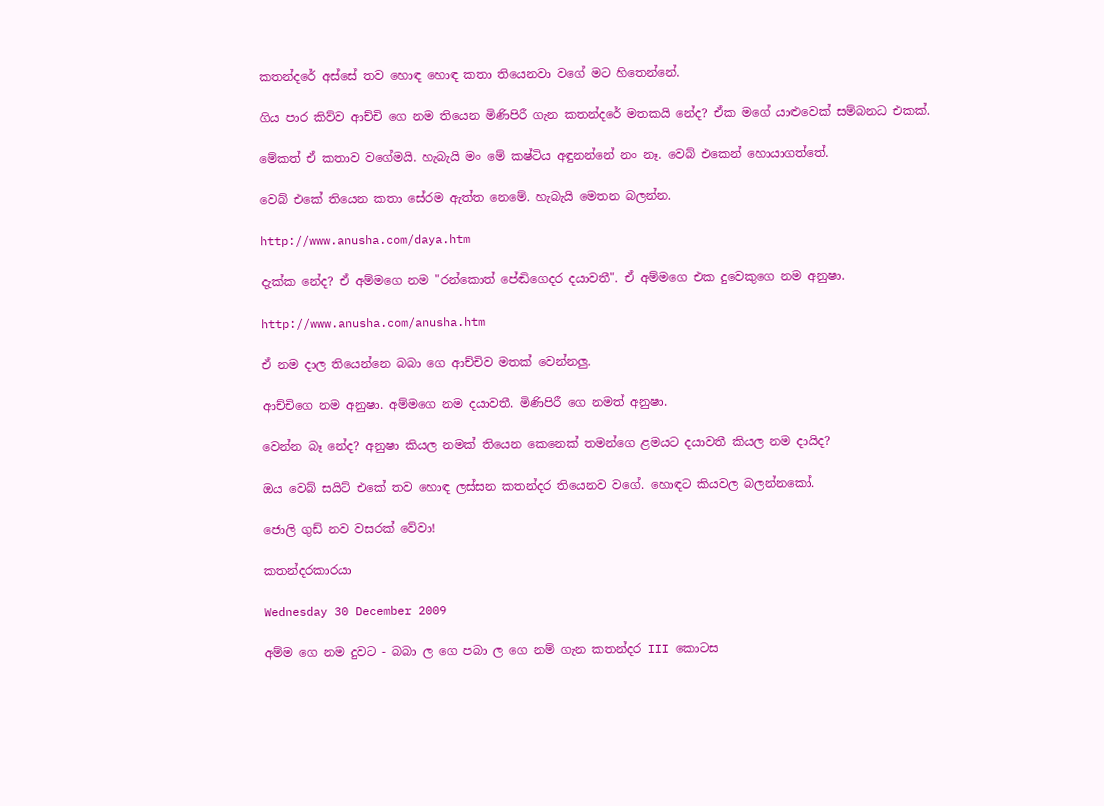කතන්දරේ අස්සේ තව හොඳ හොඳ කතා තියෙනවා වගේ මට හිතෙන්නේ.

ගිය පාර කිව්ව ආච්චි ගෙ නම තියෙන මිණිපිරී ගැන කතන්දරේ මතකයි නේද? ඒක මගේ යාළුවෙක් සම්බනධ එකක්.

මේකත් ඒ කතාව වගේමයි. හැබැයි මං මේ කෂ්ටිය අඳුනන්නේ නං නෑ. වෙබ් එකෙන් හොයාගත්තේ.

වෙබ් එකේ තියෙන කතා සේරම ඇත්ත නෙමේ. හැබැයි මෙතන බලන්න.

http://www.anusha.com/daya.htm

දැක්ක නේද? ඒ අම්මගෙ නම "රන්කොත් පේඬිගෙදර දයාවතී". ඒ අම්මගෙ එක දුවෙකුගෙ නම අනුෂා.

http://www.anusha.com/anusha.htm

ඒ නම දාල තියෙන්නෙ බබා ගෙ ආච්චිව මතක් වෙන්නලු.

ආච්චිගෙ නම අනුෂා. අම්මගෙ නම දයාවතී. මිණිපිරී ගෙ නමත් අනුෂා.

වෙන්න බෑ නේද? අනුෂා කියල නමක් තියෙන කෙනෙක් තමන්ගෙ ළමයට දයාවතී කියල නම දායිද?

ඔය වෙබ් සයිට් එකේ තව හොඳ ලස්සන කතන්දර තියෙනව වගේ. හොඳට කියවල බලන්නකෝ.

ජොලි ගුඩ් නව වසරක් වේවා!

කතන්දරකාරයා

Wednesday 30 December 2009

අම්ම ගෙ නම දුවට - බබා ල ගෙ පබා ල ගෙ නම් ගැන කතන්දර III කොටස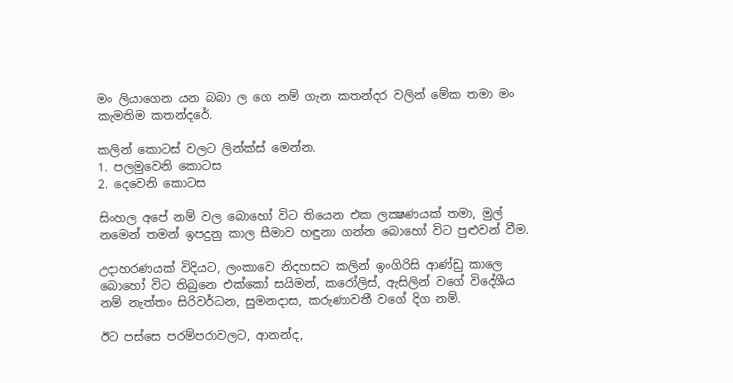මං ලියාගෙන යන බබා ල ගෙ නම් ගැන කතන්දර වලින් මේක තමා මං කැමතිම කතන්දරේ.

කලින් කොටස් වලට ලින්ක්ස් මෙන්න.
1. පලමුවෙනි කොටස
2. දෙවෙනි කොටස

සිංහල අපේ නම් වල බොහෝ විට තියෙන එක ලක්‍ෂණයක් තමා, මුල් නමෙන් තමන් ඉපදුනු කාල සීමාව හඳුනා ගන්න බොහෝ විට පුළුවන් වීම.

උදාහරණයක් විදියට, ලංකාවෙ නිදහසට කලින් ඉංගිරිසි ආණ්ඩු කාලෙ බොහෝ විට තිබුනෙ එක්කෝ සයිමන්, කරෝලිස්, ඇසිලින් වගේ විදේශීය නම් නැත්තං සිරිවර්ධන, සුමනදාස, කරුණාවතී වගේ දිග නම්.

ඊට පස්සෙ පරම්පරාවලට, ආනන්ද,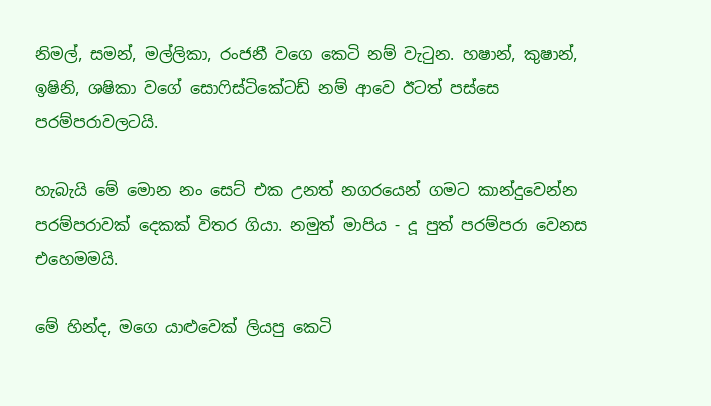නිමල්, සමන්, මල්ලිකා, රංජනී වගෙ කෙටි නම් වැටුන. හෂාන්, කුෂාන්, ඉෂිනි, ශෂිකා වගේ සොෆිස්ටිකේටඩ් නම් ආවෙ ඊටත් පස්සෙ පරම්පරාවලටයි.

හැබැයි මේ මොන නං සෙට් එක උනත් නගරයෙන් ගමට කාන්දුවෙන්න පරම්පරාවක් දෙකක් විතර ගියා. නමුත් මාපිය - දූ පුත් පරම්පරා වෙනස එහෙමමයි.

මේ හින්ද, මගෙ යාළුවෙක් ලියපු කෙටි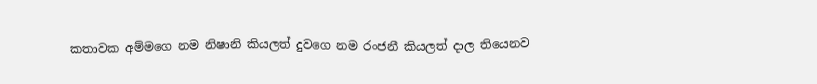කතාවක අම්මගෙ නම නිෂානි කියලත් දුවගෙ නම රංජනී කියලත් දාල තියෙනව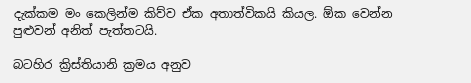දැක්කම මං කෙලින්ම කිව්ව ඒක අතාත්විකයි කියල. ඕක වෙන්න පුළුවන් අනිත් පැත්තටයි.

බටහිර ක්‍රිස්තියානි ක්‍රමය අනුව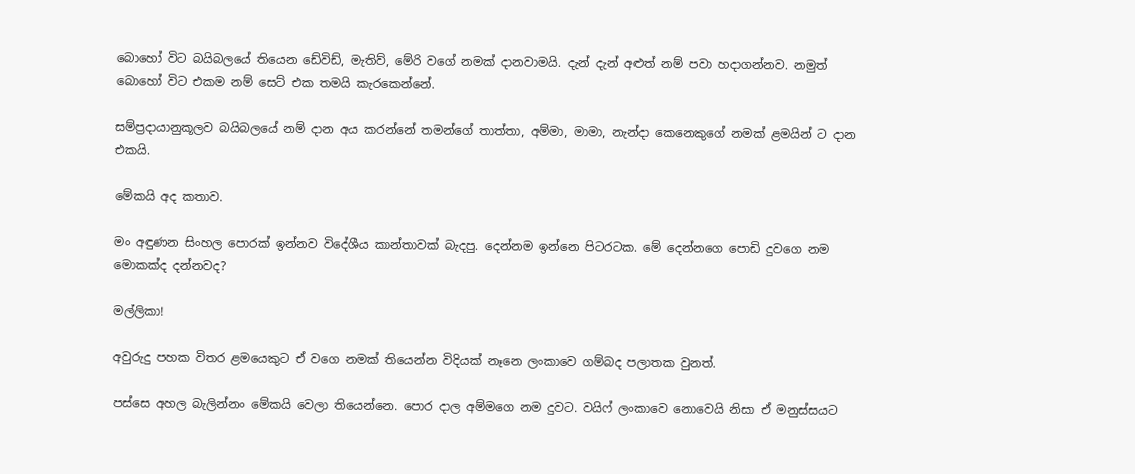බොහෝ විට බයිබලයේ තියෙන ඩේවිඩ්, මැතිව්, මේරි වගේ නමක් දානවාමයි. දැන් දැන් අළුත් නම් පවා හදාගන්නව. නමුත් බොහෝ විට එකම නම් සෙට් එක තමයි කැරකෙන්නේ.

සම්ප්‍රදායානුකූලව බයිබලයේ නම් දාන අය කරන්නේ තමන්ගේ තාත්තා, අම්මා, මාමා, නැන්දා කෙනෙකුගේ නමක් ළමයින් ට දාන එකයි.

මේකයි අද කතාව.

මං අඳුණන සිංහල පොරක් ඉන්නව විදේශීය කාන්තාවක් බැදපු. දෙන්නම ඉන්නෙ පිටරටක. මේ දෙන්නගෙ පොඩි දුවගෙ නම මොකක්ද දන්නවද?

මල්ලිකා!

අවුරුදු පහක විතර ළමයෙකුට ඒ වගෙ නමක් තියෙන්න විදියක් නෑනෙ ලංකාවෙ ගම්බද පලාතක වුනත්.

පස්සෙ අහල බැලින්නං මේකයි වෙලා තියෙන්නෙ. පොර දාල අම්මගෙ නම දුවට. වයිෆ් ලංකාවෙ නොවෙයි නිසා ඒ මනුස්සයට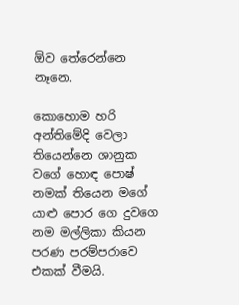ඕව තේරෙන්නෙ නෑනෙ.

කොහොම හරි අන්තිමේදි වෙලා තියෙන්නෙ ශානුක වගේ හොඳ පොෂ් නමක් තියෙන මගේ යාළු පොර ගෙ දුවගෙ නම මල්ලිකා කියන පරණ පරම්පරාවෙ එකක් වීමයි.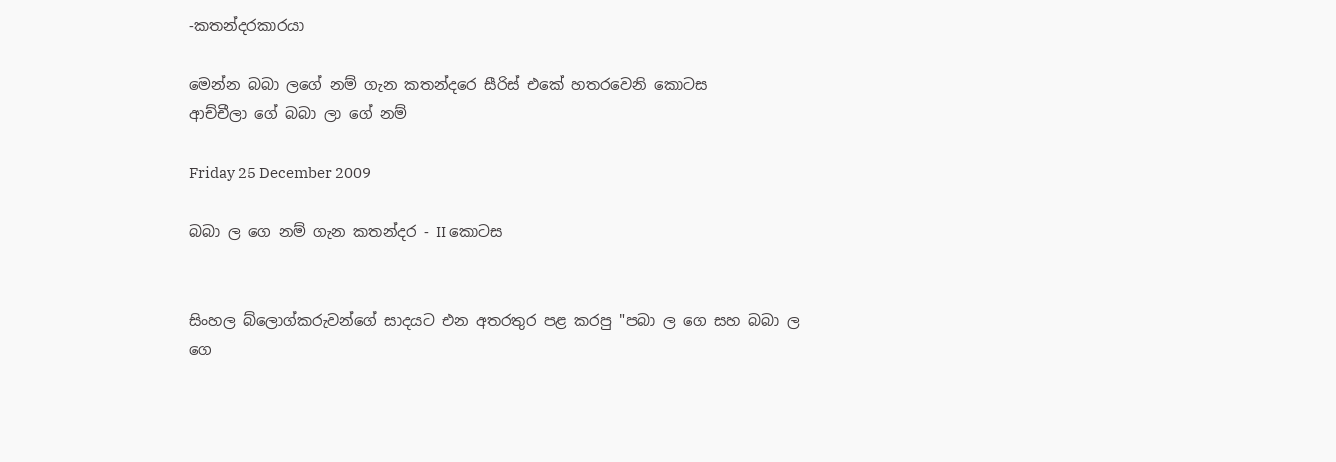-කතන්දරකාරයා

මෙන්න බබා ලගේ නම් ගැන කතන්දරෙ සීරිස් එකේ හතරවෙනි කොටස
ආච්චීලා ගේ බබා ලා ගේ නම්

Friday 25 December 2009

බබා ල ගෙ නම් ගැන කතන්දර - II කොටස


සිංහල බ්ලොග්කරුවන්ගේ සාදයට එන අතරතුර පළ කරපු "පබා ල ගෙ සහ බබා ල ගෙ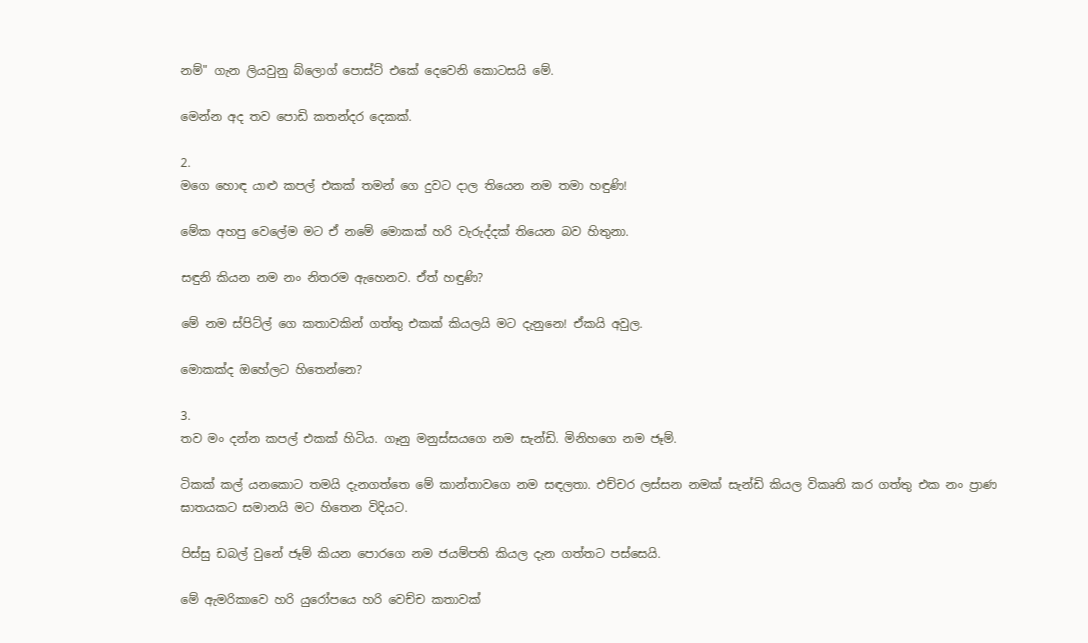නම්" ගැන ලියවුනු බ්ලොග් පොස්ට් එකේ දෙවෙනි කොටසයි මේ.

මෙන්න අද තව පොඩි කතන්දර දෙකක්.

2.
මගෙ හොඳ යාළු කපල් එකක් තමන් ගෙ දුවට දාල තියෙන නම තමා හඳුණි!

මේක අහපු වෙලේම මට ඒ නමේ මොකක් හරි වැරුද්දක් තියෙන බව හිතුනා.

සඳුනි කියන නම නං නිතරම ඇහෙනව. ඒත් හඳුණි?

මේ නම ස්පිට්ල් ගෙ කතාවකින් ගත්තු එකක් කියලයි මට දැනුනෙ! ඒකයි අවුල.

මොකක්ද ඔහේලට හිතෙන්නෙ?

3.
තව මං දන්න කපල් එකක් හිටිය. ගෑනු මනුස්සයගෙ නම සැන්ඩි. මිනිහගෙ නම ජෑම්.

ටිකක් කල් යනකොට තමයි දැනගත්තෙ මේ කාන්තාවගෙ නම සඳලතා. එච්චර ලස්සන නමක් සැන්ඩි කියල විකෘති කර ගත්තු එක නං ප්‍රාණ ඝාතයකට සමානයි මට හිතෙන විදියට.

පිස්සු ඩබල් වුනේ ජෑම් කියන පොරගෙ නම ජයම්පති කියල දැන ගත්තට පස්සෙයි.

මේ ඇමරිකාවෙ හරි යුරෝපයෙ හරි වෙච්ච කතාවක්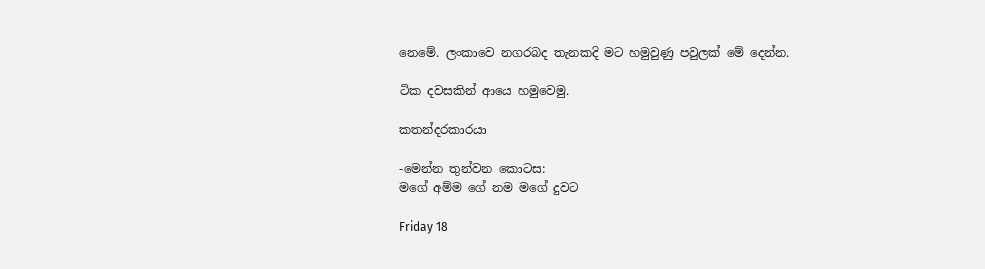නෙමේ. ලංකාවෙ නගරබද තැනකදි මට හමුවුණු පවුලක් මේ දෙන්න.

ටික දවසකින් ආයෙ හමුවෙමු.

කතන්දරකාරයා

-මෙන්න තුන්වන කොටස:
මගේ අම්ම ගේ නම මගේ දුවට

Friday 18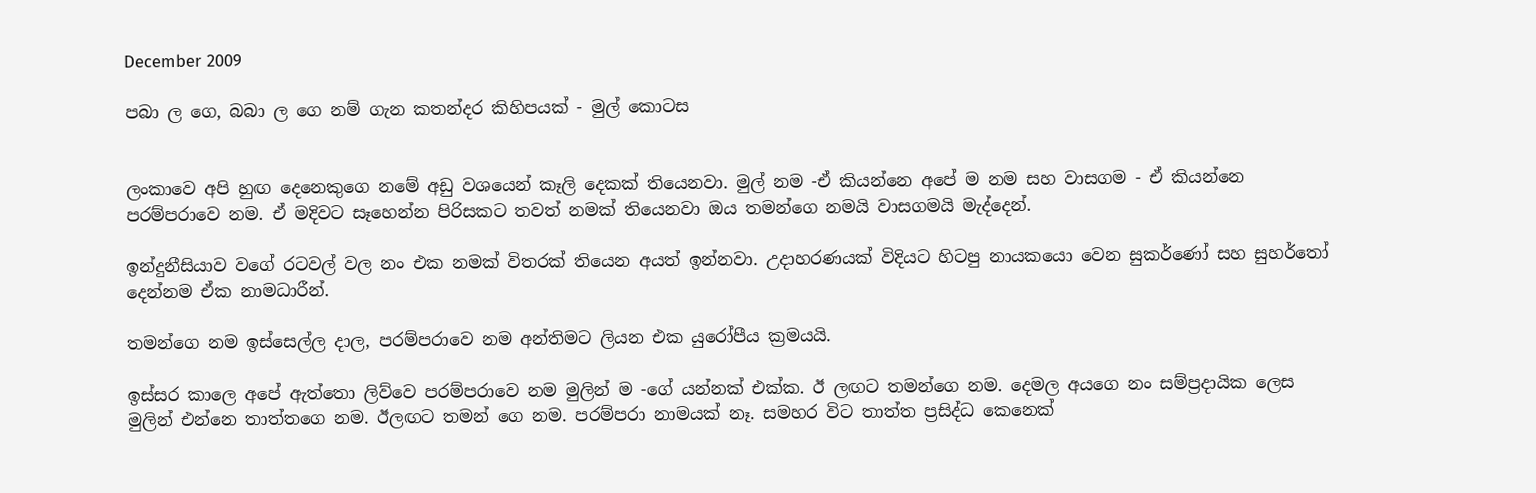December 2009

පබා ල ගෙ, බබා ල ගෙ නම් ගැන කතන්දර කිහිපයක් - මුල් කොටස


ලංකාවෙ අපි හුඟ දෙනෙකුගෙ නමේ අඩු වශයෙන් කෑලි දෙකක් තියෙනවා. මුල් නම -ඒ කියන්නෙ අපේ ම නම සහ වාසගම - ඒ කියන්නෙ පරම්පරාවෙ නම. ඒ මදිවට සෑහෙන්න පිරිසකට තවත් නමක් තියෙනවා ඔය තමන්ගෙ නමයි වාසගමයි මැද්දෙන්.

ඉන්දුනීසියාව වගේ රටවල් වල නං එක නමක් විතරක් තියෙන අයත් ඉන්නවා. උදාහරණයක් විදියට හිටපු නායකයො වෙන සුකර්ණෝ සහ සුහර්තෝ දෙන්නම ඒක නාමධාරීන්.

තමන්ගෙ නම ඉස්සෙල්ල දාල, පරම්පරාවෙ නම අන්තිමට ලියන එක යුරෝපීය ක්‍රමයයි.

ඉස්සර කාලෙ අපේ ඇත්තො ලිව්වෙ පරම්පරාවෙ නම මුලින් ම -ගේ යන්නක් එක්ක. ඊ ලඟට තමන්ගෙ නම. දෙමල අයගෙ නං සම්ප්‍රදායික ලෙස මුලින් එන්නෙ තාත්තගෙ නම. ඊලඟට තමන් ගෙ නම. පරම්පරා නාමයක් නෑ. සමහර විට තාත්ත ප්‍රසිද්ධ කෙනෙක්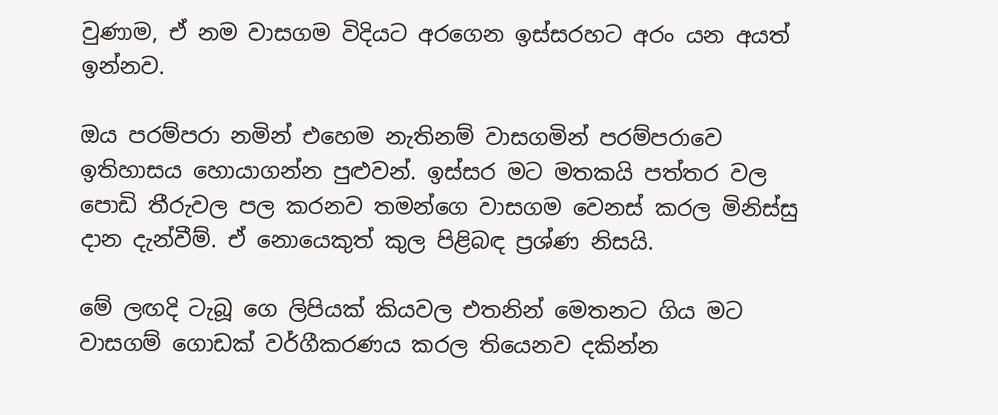වුණාම, ඒ නම වාසගම විදියට අරගෙන ඉස්සරහට අරං යන අයත් ඉන්නව.

ඔය පරම්පරා නමින් එහෙම නැතිනම් වාසගමින් පරම්පරාවෙ ඉතිහාසය හොයාගන්න පුළුවන්. ඉස්සර මට මතකයි පත්තර වල පොඩි තීරුවල පල කරනව තමන්ගෙ වාසගම වෙනස් කරල මිනිස්සු දාන දැන්වීම්. ඒ නොයෙකුත් කුල පිළිබඳ ප්‍රශ්ණ නිසයි.

මේ ලඟදි ටැබූ ගෙ ලිපියක් කියවල එතනින් මෙතනට ගිය මට වාසගම් ගොඩක් වර්ගීකරණය කරල තියෙනව දකින්න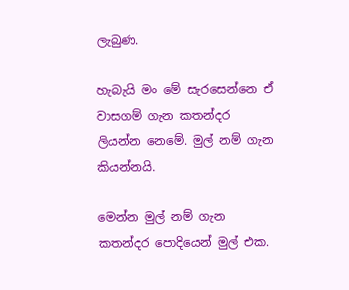ලැබුණ.

හැබැයි මං මේ සැරසෙන්නෙ ඒ වාසගම් ගැන කතන්දර ලියන්න නෙමේ. මුල් නම් ගැන කියන්නයි.

මෙන්න මුල් නම් ගැන කතන්දර පොදියෙන් මුල් එක.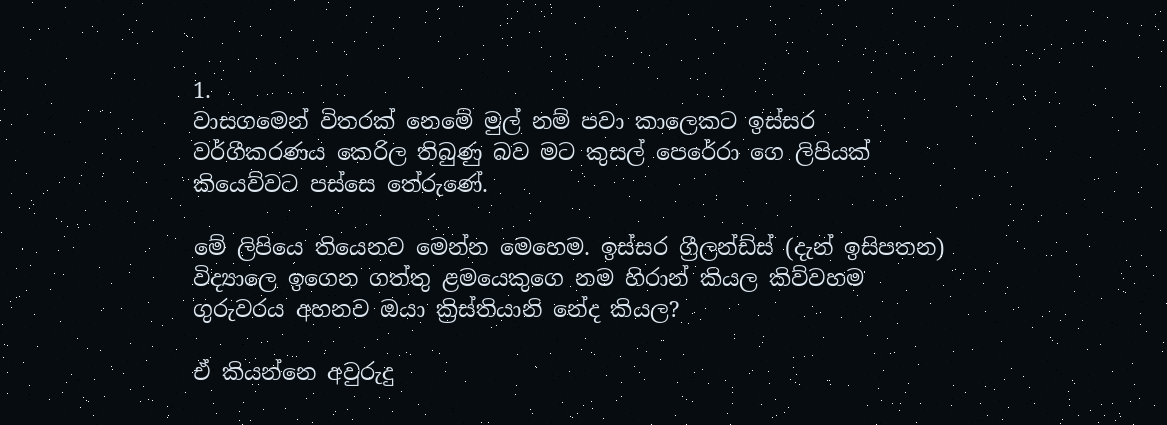1.
වාසගමෙන් විතරක් නෙමේ මුල් නම් පවා කාලෙකට ඉස්සර වර්ගීකරණය කෙරිල තිබුණු බව මට කුසල් පෙරේරා ගෙ ලිපියක් කියෙව්වට පස්සෙ තේරුණේ.

මේ ලිපියෙ තියෙනව මෙන්න මෙහෙම. ඉස්සර ග්‍රීලන්ඩ්ස් (දැන් ඉසිපතන) විද්‍යාලෙ ඉගෙන ගත්තු ළමයෙකුගෙ නම හිරාන් කියල කිව්වහම ගුරුවරය අහනව ඔයා ක්‍රිස්තියානි නේද කියල?

ඒ කියන්නෙ අවුරුදු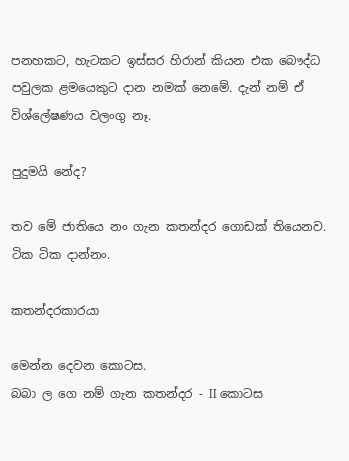පනහකට, හැටකට ඉස්සර හිරාන් කියන එක බෞද්ධ පවුලක ළමයෙකුට දාන නමක් නෙමේ. දැන් නම් ඒ විශ්ලේෂණය වලංගු නෑ.

පුදුමයි නේද?

තව මේ ජාතියෙ නං ගැන කතන්දර ගොඩක් තියෙනව. ටික ටික දාන්නං.

කතන්දරකාරයා

මෙන්න දෙවන කොටස.
බබා ල ගෙ නම් ගැන කතන්දර - II කොටස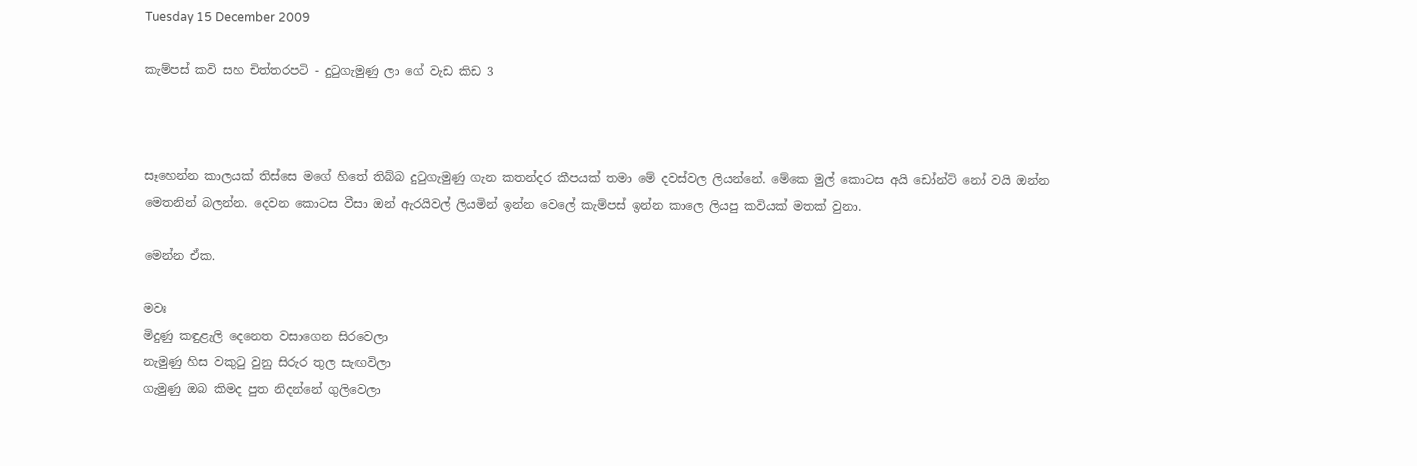Tuesday 15 December 2009

කැම්පස් කවි සහ චිත්තරපටි - දුටුගැමුණු ලා ගේ වැඩ කිඩ 3



සෑහෙන්න කාලයක් තිස්සෙ මගේ හිතේ තිබ්බ දුටුගැමුණු ගැන කතන්දර කීපයක් තමා මේ දවස්වල ලියන්නේ. මේකෙ මුල් කොටස අයි ඩෝන්ට් නෝ වයි ඔන්න මෙතනින් බලන්න. දෙවන කොටස වීසා ඔන් ඇරයිවල් ලියමින් ඉන්න වෙලේ කැම්පස් ඉන්න කාලෙ ලියපු කවියක් මතක් වුනා.

මෙන්න ඒක.

මවඃ
මිදුණු කඳුළැලි දෙනෙත වසාගෙන සිරවෙලා
නැමුණු හිස වකුටු වුනු සිරුර තුල සැඟවිලා
ගැමුණු ඔබ කිමද පුත නිදන්නේ ගුලිවෙලා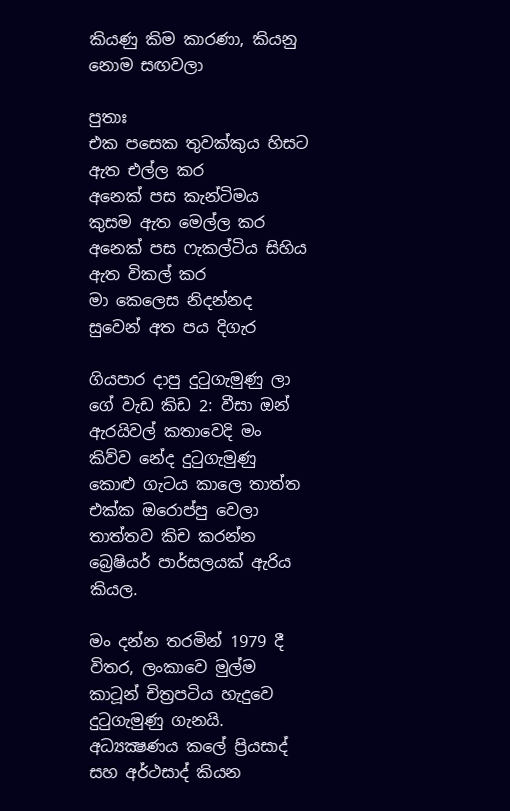කියණු කිම කාරණා, කියනු නොම සඟවලා

පුතාඃ
එක පසෙක තුවක්කුය හිසට ඇත එල්ල කර
අනෙක් පස කැන්ටිමය කුසම ඇත මෙල්ල කර
අනෙක් පස ෆැකල්ටිය සිහිය ඇත විකල් කර
මා කෙලෙස නිදන්නද සුවෙන් අත පය දිගැර

ගියපාර දාපු දුටුගැමුණු ලා ගේ වැඩ කිඩ 2: වීසා ඔන් ඇරයිවල් කතාවෙදි මං කිව්ව නේද දුටුගැමුණු කොළු ගැටය කාලෙ තාත්ත එක්ක ඔරොප්පු වෙලා තාත්තව කිච කරන්න බ්‍රෙෂියර් පාර්සලයක් ඇරිය කියල.

මං දන්න තරමින් 1979 දී විතර, ලංකාවෙ මුල්ම කාටූන් චිත්‍රපටිය හැදුවෙ දුටුගැමුණු ගැනයි. අධ්‍යක්‍ෂණය කලේ ප්‍රියසාද් සහ අර්ථසාද් කියන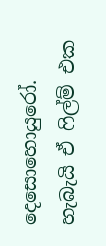දෙසොහොයුරෝ. හැබැයි ඒ ෆිල්ම් එක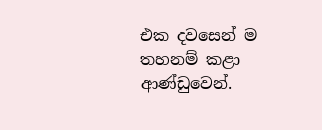එක දවසෙන් ම තහනම් කළා ආණ්ඩුවෙන්.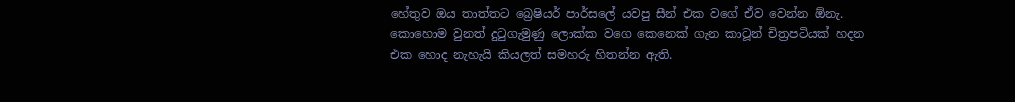හේතුව ඔය තාත්තට බ්‍රෙෂියර් පාර්සලේ යවපු සීන් එක වගේ ඒව වෙන්න ඕනැ. කොහොම වුනත් දුටුගැමුණු ලොක්ක වගෙ කෙනෙක් ගැන කාටූන් චිත්‍රපටියක් හදන එක හොද නැහැයි කියලත් සමහරු හිතන්න ඇති.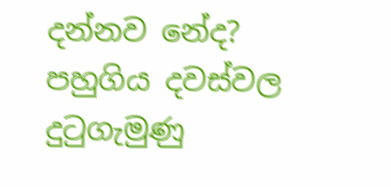දන්නව නේද? පහුගිය දවස්වල දුටුගැමුණු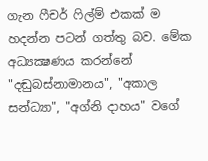ගැන ෆීචර් ෆිල්ම් එකක් ම හදන්න පටන් ගත්තු බව. මේක අධ්‍යක්‍ෂණය කරන්නේ "දඬුබස්නාමානය", "අකාල සන්ධ්‍යා", "අග්නි දාහය" වගේ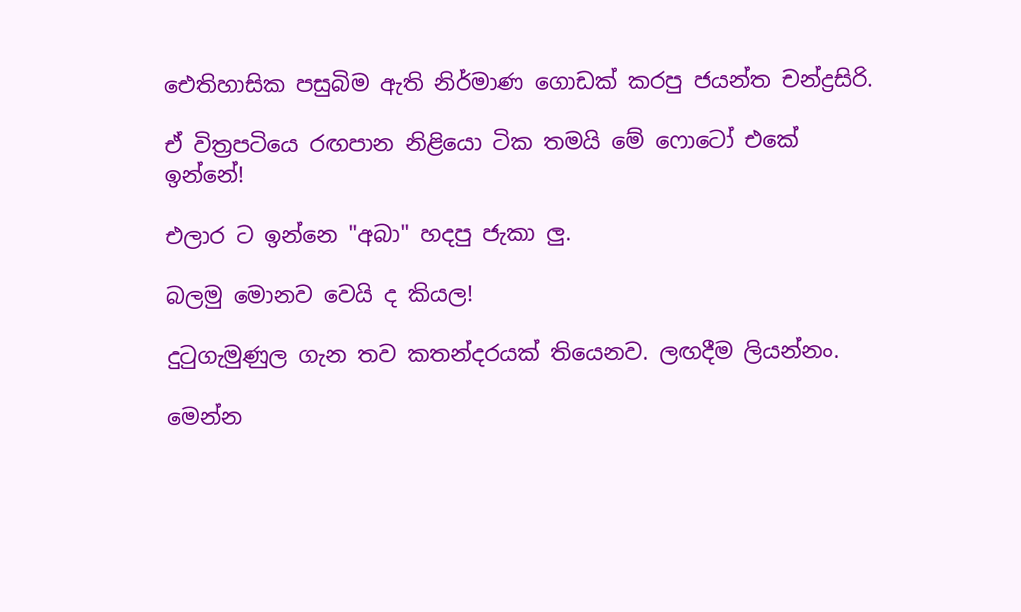ඓතිහාසික පසුබිම ඇති නිර්මාණ ගොඩක් කරපු ජයන්ත චන්ද්‍රසිරි.

ඒ විත්‍රපටියෙ රඟපාන නිළියො ටික තමයි මේ ෆොටෝ එකේ ඉන්නේ!

එලාර ට ඉන්නෙ "අබා" හදපු ජැකා ලු.

බලමු මොනව වෙයි ද කියල!

දුටුගැමුණුල ගැන තව කතන්දරයක් තියෙනව. ලඟදීම ලියන්නං.

මෙන්න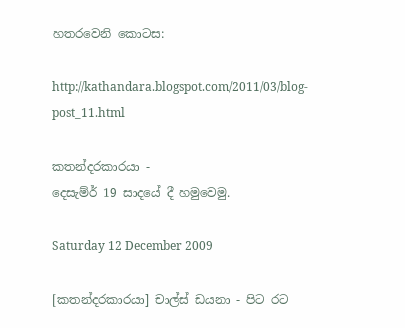හතරවෙනි කොටස:

http://kathandara.blogspot.com/2011/03/blog-post_11.html

කතන්දරකාරයා -
දෙසැම්ර් 19 සාදයේ දී හමුවෙමු.

Saturday 12 December 2009

[කතන්දරකාරයා] චාල්ස් ඩයනා - පිට රට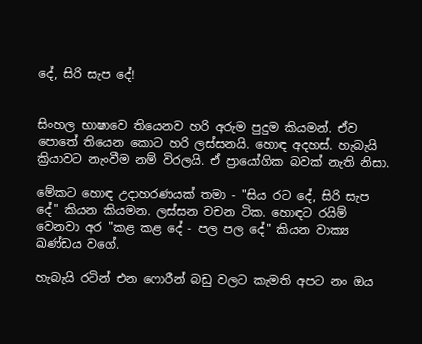දේ, සිරි සැප දේ!


සිංහල භාෂාවෙ තියෙනව හරි අරුම පුදුම කියමන්. ඒව පොතේ තියෙන කොට හරි ලස්සනයි. හොඳ අදහස්. හැබැයි ක්‍රියාවට නැංවීම නම් විරලයි. ඒ ප්‍රායෝගික බවක් නැති නිසා.

මේකට හොඳ උදාහරණයක් තමා - "සිය රට දේ, සිරි සැප දේ" කියන කියමන. ලස්සන වචන ටික. හොඳට රයිම් වෙනවා අර "කළ කළ දේ - පල පල දේ" කියන වාක්‍ය ඛණ්ඩය වගේ.

හැබැයි රටින් එන ෆොරීන් බඩු වලට කැමති අපට නං ඔය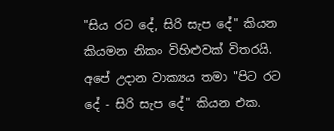"සිය රට දේ, සිරි සැප දේ" කියන කියමන නිකං විහිළුවක් විතරයි. අපේ උදාන වාක්‍යය තමා "පිට රට දේ - සිරි සැප දේ" කියන එක.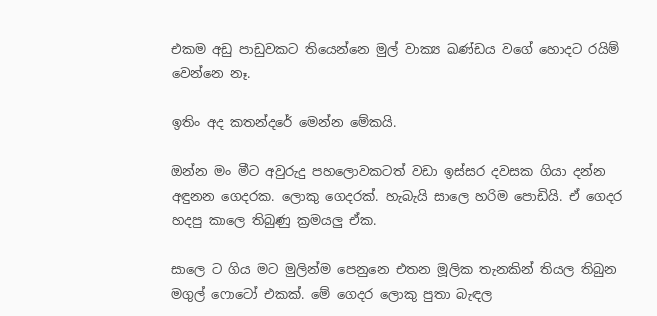එකම අඩු පාඩුවකට තියෙන්නෙ මුල් වාක්‍ය ඛණ්ඩය වගේ හොදට රයිම් වෙන්නෙ නෑ.

ඉතිං අද කතන්දරේ මෙන්න මේකයි.

ඔන්න මං මීට අවුරුදු පහලොවකටත් වඩා ඉස්සර දවසක ගියා දන්න අඳුනන ගෙදරක. ලොකු ගෙදරක්. හැබැයි සාලෙ හරිම පොඩියි. ඒ ගෙදර හදපු කාලෙ තිබුණු ක්‍රමයලු ඒක.

සාලෙ ට ගිය මට මුලින්ම පෙනුනෙ එතන මූලික තැනකින් තියල තිබුන මගුල් ෆොටෝ එකක්. මේ ගෙදර ලොකු පුතා බැඳල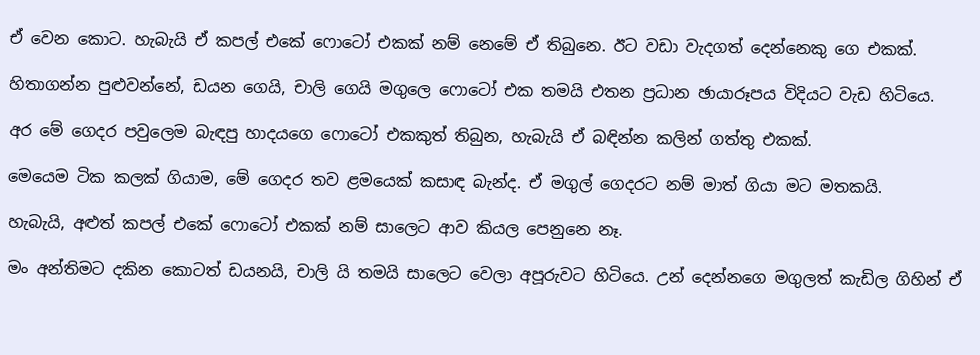ඒ වෙන කොට. හැබැයි ඒ කපල් එකේ ෆොටෝ එකක් නම් නෙමේ ඒ තිබුනෙ. ඊට වඩා වැදගත් දෙන්නෙකු ගෙ එකක්.

හිතාගන්න පුළුවන්නේ, ඩයන ගෙයි, චාලි ගෙයි මගුලෙ ෆොටෝ එක තමයි එතන ප්‍රධාන ඡායාරූපය විදියට වැඩ හිටියෙ.

අර මේ ගෙදර පවුලෙම බැඳපු හාදයගෙ ෆොටෝ එකකුත් තිබුන, හැබැයි ඒ බඳින්න කලින් ගත්තු එකක්.

මෙයෙම ටික කලක් ගියාම, මේ ගෙදර තව ළමයෙක් කසාඳ බැන්ද. ඒ මගුල් ගෙදරට නම් මාත් ගියා මට මතකයි.

හැබැයි, අළුත් කපල් එකේ ෆොටෝ එකක් නම් සාලෙට ආව කියල පෙනුනෙ නෑ.

මං අන්තිමට දකින කොටත් ඩයනයි, චාලි යි තමයි සාලෙට වෙලා අපූරුවට හිටියෙ. උන් දෙන්නගෙ මගුලත් කැඩිල ගිහින් ඒ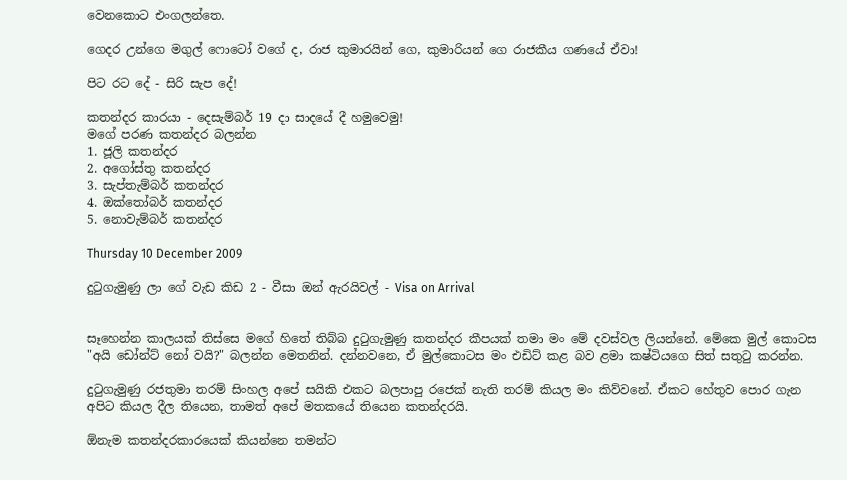වෙනකොට එංගලන්තෙ.

ගෙදර උන්ගෙ මගුල් ෆොටෝ වගේ ද, රාජ කුමාරයින් ගෙ, කුමාරියන් ගෙ රාජකීය ගණයේ ඒවා!

පිට රට දේ - සිරි සැප දේ!

කතන්දර කාරයා - දෙසැම්බර් 19 දා සාදයේ දී හමුවෙමු!
මගේ පරණ කතන්දර බලන්න
1. ජූලි කතන්දර
2. අගෝස්තු කතන්දර
3. සැප්තැම්බර් කතන්දර
4. ඔක්තෝබර් කතන්දර
5. නොවැම්බර් කතන්දර

Thursday 10 December 2009

දුටුගැමුණු ලා ගේ වැඩ කිඩ 2 - වීසා ඔන් ඇරයිවල් - Visa on Arrival


සෑහෙන්න කාලයක් තිස්සෙ මගේ හිතේ තිබ්බ දුටුගැමුණු කතන්දර කීපයක් තමා මං මේ දවස්වල ලියන්නේ. මේකෙ මුල් කොටස "අයි ඩෝන්ට් නෝ වයි?" බලන්න මෙතනින්. දන්නවනෙ, ඒ මුල්කොටස මං එඩිට් කළ බව ළමා කෂ්ටියගෙ සිත් සතුටු කරන්න.

දුටුගැමුණු රජතුමා තරම් සිංහල අපේ සයිකි එකට බලපාපු රජෙක් නැති තරම් කියල මං කිව්වනේ. ඒකට හේතුව පොර ගැන අපිට කියල දීල තියෙන, තාමත් අපේ මතකයේ තියෙන කතන්දරයි.

ඕනැම කතන්දරකාරයෙක් කියන්නෙ තමන්ට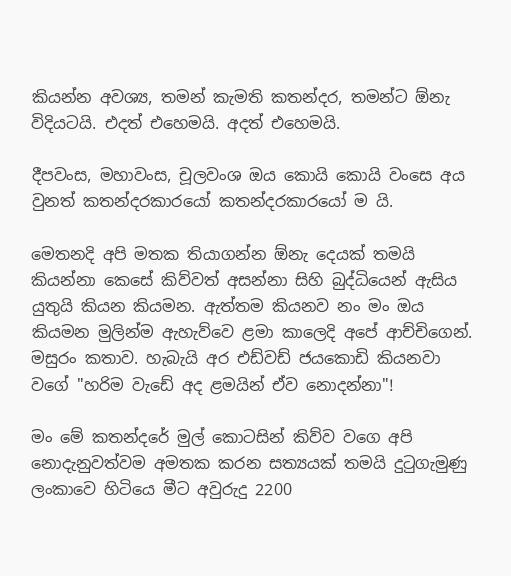කියන්න අවශ්‍ය, තමන් කැමති කතන්දර, තමන්ට ඕනැ විදියටයි. එදත් එහෙමයි. අදත් එහෙමයි.

දීපවංස, මහාවංස, චූලවංශ ඔය කොයි කොයි වංසෙ අය වුනත් කතන්දරකාරයෝ කතන්දරකාරයෝ ම යි.

මෙතනදි අපි මතක තියාගන්න ඕනැ දෙයක් තමයි කියන්නා කෙසේ කිව්වත් අසන්නා සිහි බුද්ධියෙන් ඇසිය යුතුයි කියන කියමන. ඇත්තම කියනව නං මං ඔය කියමන මුලින්ම ඇහැව්වෙ ළමා කාලෙදි අපේ ආච්චිගෙන්. මසුරං කතාව. හැබැයි අර එඩ්වඩ් ජයකොඩි කියනවා වගේ "හරිම වැඩේ අද ළමයින් ඒව නොදන්නා"!

මං මේ කතන්දරේ මුල් කොටසින් කිව්ව වගෙ අපි නොදැනුවත්වම අමතක කරන සත්‍යයක් තමයි දුටුගැමුණු ලංකාවෙ හිටියෙ මීට අවුරුදු 2200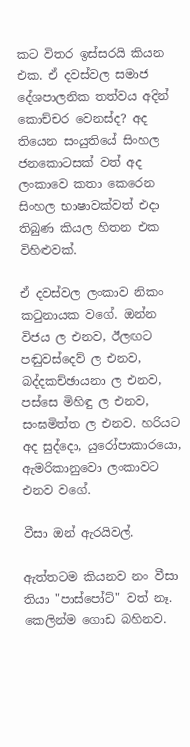කට විතර ඉස්සරයි කියන එක. ඒ දවස්වල සමාජ දේශපාලනික තත්වය අදින් කොච්චර වෙනස්ද? අද තියෙන සංයුතියේ සිංහල ජනකොටසක් වත් අද ලංකාවෙ කතා කෙරෙන සිංහල භාෂාවක්වත් එදා තිබුණ කියල හිතන එක විහිළුවක්.

ඒ දවස්වල ලංකාව නිකං කටුනායක වගේ. ඔන්න විජය ල එනව, ඊලඟට පඬුවස්දෙව් ල එනව, බද්දකච්ඡායනා ල එනව, පස්සෙ මිහිඳු ල එනව, සංඝමිත්ත ල එනව. හරියට අද සුද්දො, යුරෝපාකාරයො, ඇමරිකානුවො ලංකාවට එනව වගේ.

වීසා ඔන් ඇරයිවල්.

ඇත්තටම කියනව නං වීසා තියා "පාස්පෝට්" වත් නෑ. කෙලින්ම ගොඩ බහිනව.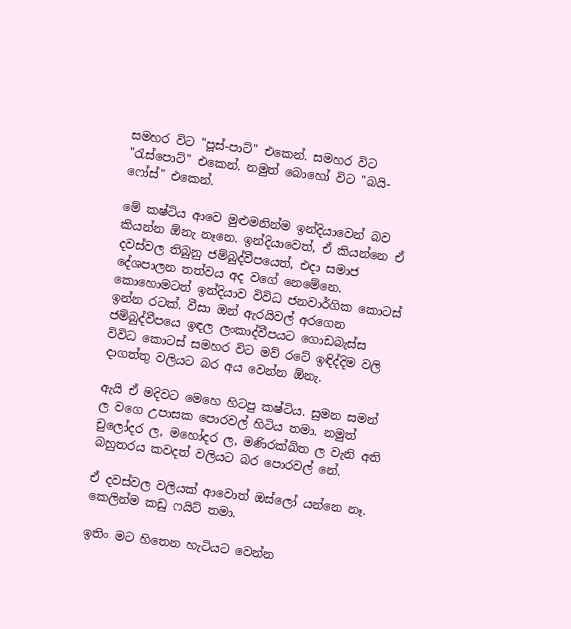සමහර විට "පූස්-පාට්" එකෙන්. සමහර විට "රැස්පොට්" එකෙන්. නමුත් බොහෝ විට "බයි-ෆෝස්" එකෙන්.

මේ කෂ්ටිය ආවෙ මුළුමනින්ම ඉන්දියාවෙන් බව කියන්න ඕනැ නෑනෙ. ඉන්දියාවෙත්, ඒ කියන්නෙ ඒ දවස්වල තිබුනු ජම්බුද්වීපයෙත්, එදා සමාජ දේශපාලන තත්වය අද වගේ නෙමේනෙ. කොහොමටත් ඉන්දියාව විවිධ ජනවාර්ගික කොටස් ඉන්න රටක්. වීසා ඔන් ඇරයිවල් අරගෙන ජම්බුද්වීපයෙ ඉඳල ලංකාද්වීපයට ගොඩබැස්ස විවිධ කොටස් සමහර විට මව් රටේ ඉඳිද්දිම වලි දාගත්තු වලියට බර අය වෙන්න ඕනැ.

ඇයි ඒ මදිවට මෙහෙ හිටපු කෂ්ටිය. සුමන සමන් ල වගෙ උපාසක පොරවල් හිටිය තමා. නමුත් චුලෝදර ල, මහෝදර ල, මණිරක්ඛිත ල වැනි අති බහුතරය කවදත් වලියට බර පොරවල් නේ.

ඒ දවස්වල වලියක් ආවොත් ඔස්ලෝ යන්නෙ නෑ. කෙලින්ම කඩු ෆයිට් තමා.

ඉතිං මට හිතෙන හැටියට වෙන්න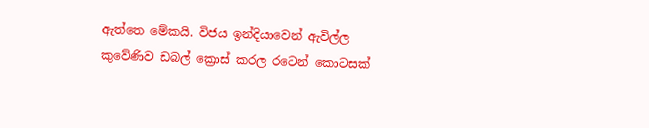ඇත්තෙ මේකයි. විජය ඉන්දියාවෙන් ඇවිල්ල කුවේණිව ඩබල් ක්‍රොස් කරල රටෙන් කොටසක්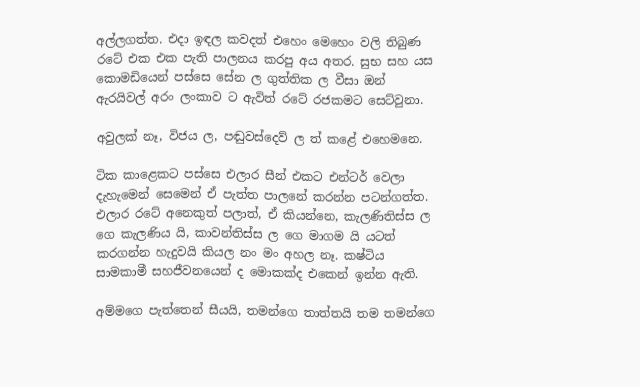අල්ලගත්ත. එදා ඉඳල කවදත් එහෙං මෙහෙං වලි තිබුණ රටේ එක එක පැති පාලනය කරපු අය අතර. සුභ සහ යස කොමඩියෙන් පස්සෙ සේන ල ගුත්තික ල වීසා ඔන් ඇරයිවල් අරං ලංකාව ට ඇවිත් රටේ රජකමට සෙට්වුනා.

අවුලක් නෑ, විජය ල, පඬුවස්දෙව් ල ත් කළේ එහෙමනෙ.

ටික කාළෙකට පස්සෙ එලාර සීන් එකට එන්ටර් වෙලා දැහැමෙන් සෙමෙන් ඒ පැත්ත පාලනේ කරන්න පටන්ගත්ත. එලාර රටේ අනෙකුත් පලාත්, ඒ කියන්නෙ, කැලණිතිස්ස ල ගෙ කැලණිය යි, කාවන්තිස්ස ල ගෙ මාගම යි යටත් කරගන්න හැදුවයි කියල නං මං අහල නෑ. කෂ්ටිය සාමකාමී සහජීවනයෙන් ද මොකක්ද එකෙන් ඉන්න ඇති.

අම්මගෙ පැත්තෙන් සීයයි, තමන්ගෙ තාත්තයි තම තමන්ගෙ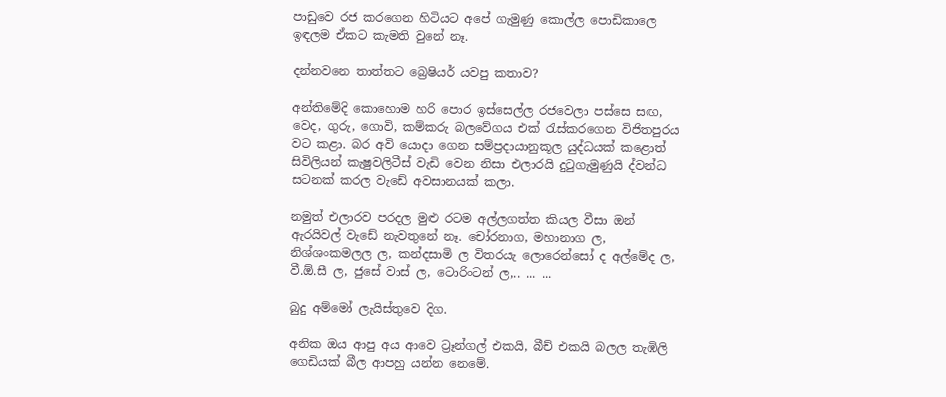පාඩුවෙ රජ කරගෙන හිටියට අපේ ගැමුණු කොල්ල පොඩිකාලෙ ඉඳලම ඒකට කැමති වුනේ නෑ.

දන්නවනෙ තාත්තට බ්‍රෙෂියර් යවපු කතාව?

අන්තිමේදි කොහොම හරි පොර ඉස්සෙල්ල රජවෙලා පස්සෙ සඟ, වෙද, ගුරු, ගොවි, කම්කරු බලවේගය එක් රැස්කරගෙන විජිතපුරය වට කළා. බර අවි යොදා ගෙන සම්ප්‍රදායානුකූල යුද්ධයක් කළොත් සිවිලියන් කැෂුවලිටීස් වැඩි වෙන නිසා එලාරයි දුටුගැමුණුයි ද්වන්ධ සටනක් කරල වැඩේ අවසානයක් කලා.

නමුත් එලාරව පරදල මුළු රටම අල්ලගත්ත කියල වීසා ඔන් ඇරයිවල් වැඩේ නැවතුනේ නෑ. චෝරනාග, මහානාග ල, නිශ්ශංකමලල ල, කන්දසාමි ල විතරයැ ලොරෙන්සෝ ද අල්මේද ල, වී.ඕ.සී ල, ජුසේ වාස් ල, ටොරිංටන් ල,.. ... ...

බුදු අම්මෝ ලැයිස්තුවෙ දිග.

අනික ඔය ආපු අය ආවෙ ට්‍රෑන්ගල් එකයි, බීච් එකයි බලල තැඹිලි ගෙඩියක් බීල ආපහු යන්න නෙමේ.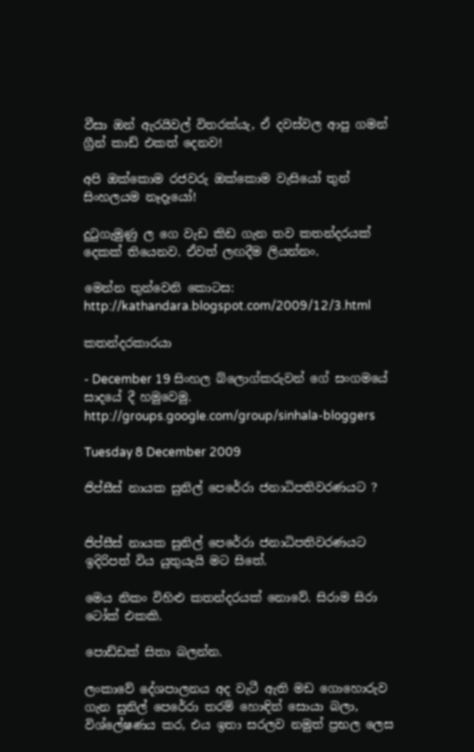වීසා ඔන් ඇරයිවල් විතරක්යැ, ඒ දවස්වල ආපු ගමන් ග්‍රීන් කාඩ් එකත් දෙනව!

අපි ඔක්කොම රජවරු ඔක්කොම වැසියෝ තුන් සිංහලයම නෑදෑයෝ!

දුටුගැමුණු ල ගෙ වැඩ කිඩ ගැන තව කතන්දරයක් දෙකක් තියෙනව. ඒවත් ලඟදීම ලියන්නං.

මෙන්න තුන්වෙනි කොටස:
http://kathandara.blogspot.com/2009/12/3.html

කතන්දරකාරයා

- December 19 සිංහල බ්ලොග්කරුවන් ගේ සංගමයේ සාදයේ දී හමුවෙමු.
http://groups.google.com/group/sinhala-bloggers

Tuesday 8 December 2009

ජිප්සීස් නායක සුනිල් පෙරේරා ජනාධිපතිවරණයට ?


ජිප්සීස් නායක සුනිල් පෙරේරා ජනාධිපතිවරණයට ඉදිරිපත් විය යුතුයැයි මට සිතේ.

මෙය නිකං විහිළු කතන්දරයක් නොවේ. සිරාම සිරා ටෝක් එකකි.

පොඩ්ඩක් සිතා බලන්න.

ලංකාවේ දේශපාලනය අද වැටී ඇති මඩ ගොහොරුව ගැන සුනිල් පෙරේරා තරම් හොඳින් සොයා බලා, විශ්ලේෂණය කර, එය ඉතා සරලව නමුත් ප්‍රභල ලෙස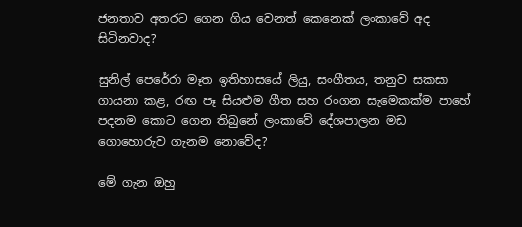ජනතාව අතරට ගෙන ගිය වෙනත් කෙනෙක් ලංකාවේ අද සිටිනවාද?

සුනිල් පෙරේරා මෑත ඉතිහාසයේ ලියු, සංගීතය, තනුව සකසා ගායනා කළ, රඟ පෑ සියළුම ගීත සහ රංගන සැමෙකක්ම පාහේ පදනම කොට ගෙන තිබුනේ ලංකාවේ දේශපාලන මඩ ගොහොරුව ගැනම නොවේද?

මේ ගැන ඔහු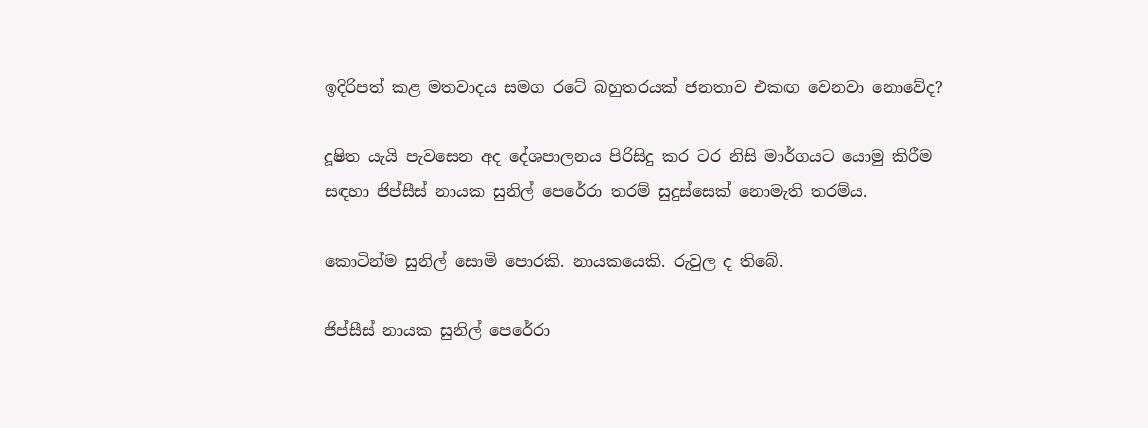ඉදිරිපත් කළ මතවාදය සමග රටේ බහුතරයක් ජනතාව එකඟ වෙනවා නොවේද?

දූෂිත යැයි පැවසෙන අද දේශපාලනය පිරිසිදු කර ටර නිසි මාර්ගයට යොමු කිරීම සඳහා ජිප්සීස් නායක සුනිල් පෙරේරා තරම් සුදුස්සෙක් නොමැති තරම්ය.

කොටින්ම සුනිල් සොමි පොරකි. නායකයෙකි. රුවුල ද තිබේ.

ජිප්සීස් නායක සුනිල් පෙරේරා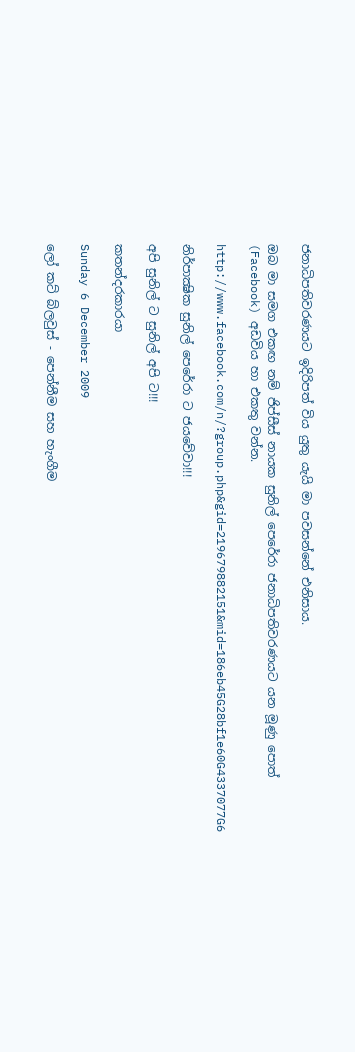ජනාධිපතිවරණයට ඉදිරිපත් විය යුතු යැයි මා පවසන්නේ එනිසාය.

ඔබ මා සමග එකඟ නම් ජිප්සීස් නායක සුනිල් පෙරේරා ජනාධිපතිවරණයට යන මූණු පොත් (Facebook) අඩවිය හා එකතු වන්න.

http://www.facebook.com/n/?group.php&gid=219679882151&mid=186eb45G28bf1e60G4337077G6

නිර්පාක්‍ෂික සුනිල් පෙරේරා ට ජයවේවා!!!

අපි සුනිල් ට සුනිල් අපි ට!!!

කතන්දරකාරයා

Sunday 6 December 2009

ලෝ කට් බ්ලවුස් - පෙන්නීම සහ හැංගීම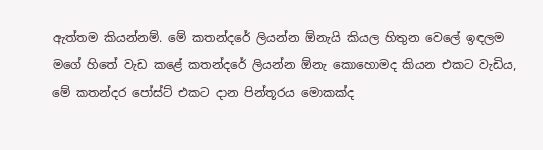ඇත්තම කියන්නම්. මේ කතන්දරේ ලියන්න ඕනැයි කියල හිතුන වෙලේ ඉඳලම මගේ හිතේ වැඩ කළේ කතන්දරේ ලියන්න ඕනැ කොහොමද කියන එකට වැඩිය, මේ කතන්දර පෝස්ට් එකට දාන පින්තූරය මොකක්ද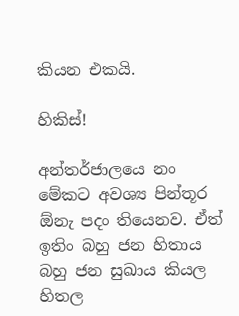කියන එකයි.

හිකිස්!

අන්තර්ජාලයෙ නං මේකට අවශ්‍ය පින්තූර ඕනැ පදං තියෙනව. ඒත් ඉතිං බහු ජන හිතාය බහු ජන සුඛාය කියල හිතල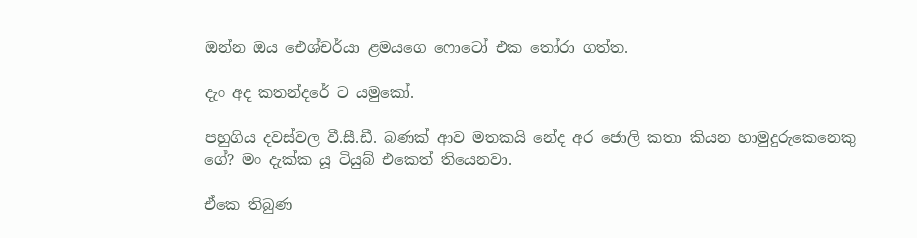ඔන්න ඔය ඓශ්චර්යා ළමයගෙ ෆොටෝ එක තෝරා ගත්ත.

දැං අද කතන්දරේ ට යමුකෝ.

පහුගිය දවස්වල වී.සී.ඩී. බණක් ආව මතකයි නේද අර ජොලි කතා කියන හාමුදුරුකෙනෙකු ගේ? මං දැක්ක යූ ටියුබ් එකෙත් තියෙනවා.

ඒකෙ තිබුණ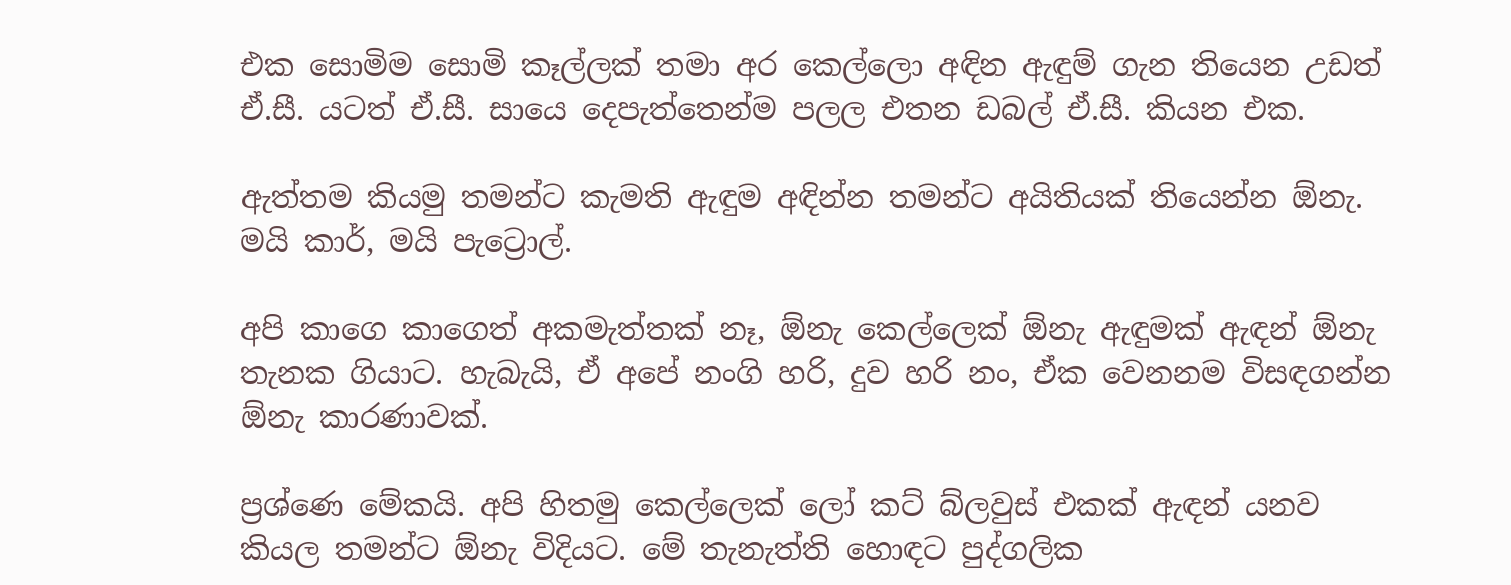එක සොමිම සොමි කෑල්ලක් තමා අර කෙල්ලො අඳින ඇඳුම් ගැන තියෙන උඩත් ඒ.සී. යටත් ඒ.සී. සායෙ දෙපැත්තෙන්ම පලල එතන ඩබල් ඒ.සී. කියන එක.

ඇත්තම කියමු තමන්ට කැමති ඇඳුම අඳින්න තමන්ට අයිතියක් තියෙන්න ඕනැ. මයි කාර්, මයි පැට්‍රොල්.

අපි කාගෙ කාගෙත් අකමැත්තක් නෑ, ඕනැ කෙල්ලෙක් ඕනැ ඇඳුමක් ඇඳන් ඕනැ තැනක ගියාට. හැබැයි, ඒ අපේ නංගි හරි, දුව හරි නං, ඒක වෙනනම විසඳගන්න ඕනැ කාරණාවක්.

ප්‍රශ්ණෙ මේකයි. අපි හිතමු කෙල්ලෙක් ලෝ කට් බ්ලවුස් එකක් ඇඳන් යනව කියල තමන්ට ඕනැ විදියට. මේ තැනැත්ති හොඳට පුද්ගලික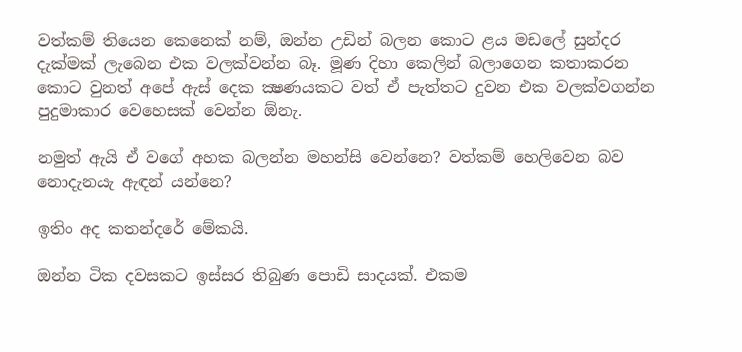වත්කම් තියෙන කෙනෙක් නම්, ඔන්න උඩින් බලන කොට ළය මඩලේ සුන්දර දැක්මක් ලැබෙන එක වලක්වන්න බෑ. මූණ දිහා කෙලින් බලාගෙන කතාකරන කොට වුනත් අපේ ඇස් දෙක ක්‍ෂණයකට වත් ඒ පැත්තට දුවන එක වලක්වගන්න පුදුමාකාර වෙහෙසක් වෙන්න ඕනැ.

නමුත් ඇයි ඒ වගේ අහක බලන්න මහන්සි වෙන්නෙ? වත්කම් හෙලිවෙන බව නොදැනයැ ඇඳන් යන්නෙ?

ඉතිං අද කතන්දරේ මේකයි.

ඔන්න ටික දවසකට ඉස්සර තිබුණ පොඩි සාදයක්. එකම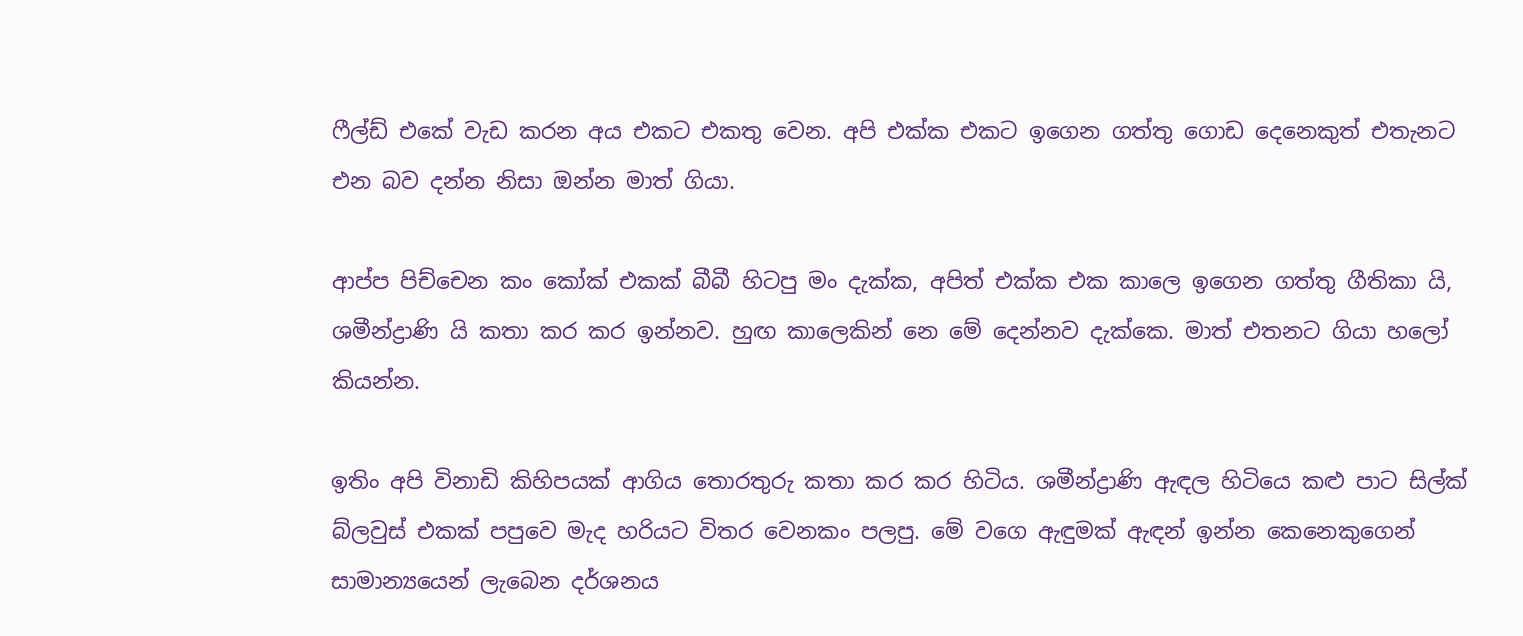ෆීල්ඩ් එකේ වැඩ කරන අය එකට එකතු වෙන. අපි එක්ක එකට ඉගෙන ගත්තු ගොඩ දෙනෙකුත් එතැනට එන බව දන්න නිසා ඔන්න මාත් ගියා.

ආප්ප පිච්චෙන කං කෝක් එකක් බීබී හිටපු මං දැක්ක, අපිත් එක්ක එක කාලෙ ඉගෙන ගත්තු ගීතිකා යි, ශමීන්ද්‍රාණි යි කතා කර කර ඉන්නව. හුඟ කාලෙකින් නෙ මේ දෙන්නව දැක්කෙ. මාත් එතනට ගියා හලෝ කියන්න.

ඉතිං අපි විනාඩි කිහිපයක් ආගිය තොරතුරු කතා කර කර හිටිය. ශමීන්ද්‍රාණි ඇඳල හිටියෙ කළු පාට සිල්ක් බ්ලවුස් එකක් පපුවෙ මැද හරියට විතර වෙනකං පලපු. මේ වගෙ ඇඳුමක් ඇඳන් ඉන්න කෙනෙකුගෙන් සාමාන්‍යයෙන් ලැබෙන දර්ශනය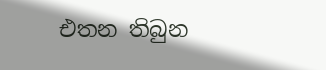එතන තිබුන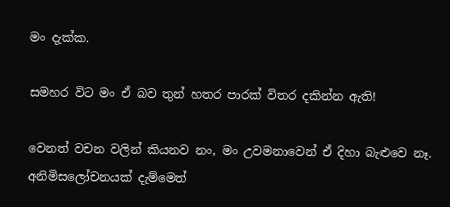මං දැක්ක.

සමහර විට මං ඒ බව තුන් හතර පාරක් විතර දකින්න ඇති!

වෙනත් වචන වලින් කියනව නං, මං උවමනාවෙන් ඒ දිහා බැළුවෙ නෑ. අනිමිසලෝචනයක් දැම්මෙත්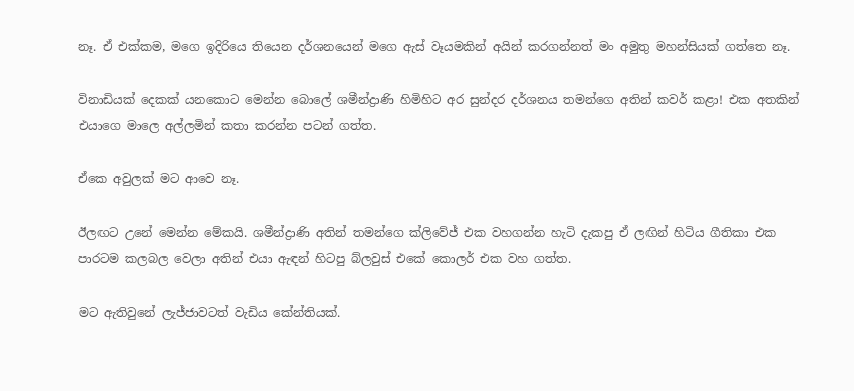නෑ. ඒ එක්කම, මගෙ ඉදිරියෙ තියෙන දර්ශනයෙන් මගෙ ඇස් වෑයමකින් අයින් කරගන්නත් මං අමුතු මහන්සියක් ගත්තෙ නෑ.

විනාඩියක් දෙකක් යනකොට මෙන්න බොලේ ශමීන්ද්‍රාණි හිමිහිට අර සුන්දර දර්ශනය තමන්ගෙ අතින් කවර් කළා! එක අතකින් එයාගෙ මාලෙ අල්ලමින් කතා කරන්න පටන් ගත්ත.

ඒකෙ අවුලක් මට ආවෙ නෑ.

ඊලඟට උනේ මෙන්න මේකයි. ශමීන්ද්‍රාණි අතින් තමන්ගෙ ක්ලිවේජ් එක වහගන්න හැටි දැකපු ඒ ලඟින් හිටිය ගීතිකා එක පාරටම කලබල වෙලා අතින් එයා ඇඳන් හිටපු බ්ලවුස් එකේ කොලර් එක වහ ගත්ත.

මට ඇතිවුනේ ලැජ්ජාවටත් වැඩිය කේන්තියක්.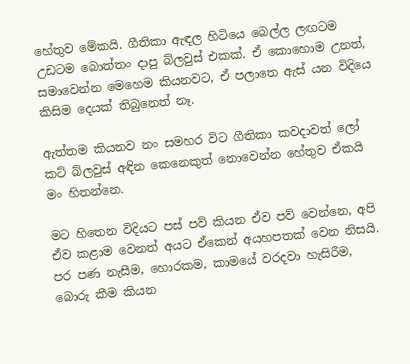හේතුව මේකයි. ගීතිකා ඇඳල හිටියෙ බෙල්ල ලඟටම උඩටම බොත්තං දාපු බ්ලවුස් එකක්. ඒ කොහොම උනත්, සමාවෙන්න මෙහෙම කියනවට, ඒ පලාතෙ ඇස් යන විදියෙ කිසිම දෙයක් තිබුනෙත් නෑ.

ඇත්තම කියනව නං සමහර විට ගීතිකා කවදාවත් ලෝ කට් බ්ලවුස් අඳින කෙනෙකුත් නොවෙන්න හේතුව ඒකයි මං හිතන්නෙ.

මට හිතෙන විදියට පස් පව් කියන ඒව පව් වෙන්නෙ, අපි ඒව කළාම වෙනත් අයට ඒකෙන් අයහපතක් වෙන නිසයි. පර පණ නැසීම, හොරකම, කාමයේ වරදවා හැසිරීම, බොරු කීම කියන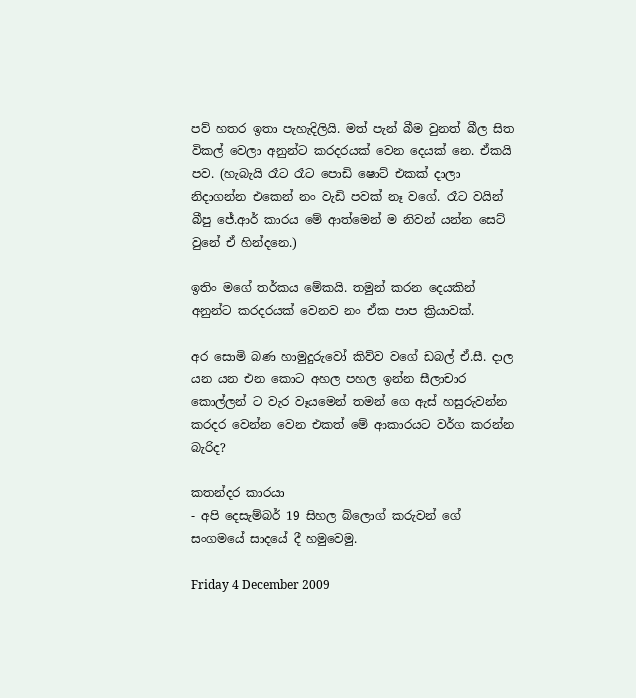පව් හතර ඉතා පැහැදිලියි. මත් පැන් බීම වුනත් බීල සිත විකල් වෙලා අනුන්ට කරදරයක් වෙන දෙයක් නෙ. ඒකයි පව. (හැබැයි රෑට රෑට පොඩි ෂොට් එකක් දාලා නිදාගන්න එකෙන් නං වැඩි පවක් නෑ වගේ. රෑට වයින් බීපු ජේ.ආර් කාරය මේ ආත්මෙන් ම නිවන් යන්න සෙට් වුනේ ඒ හින්දනෙ.)

ඉතිං මගේ තර්කය මේකයි. තමුන් කරන දෙයකින් අනුන්ට කරදරයක් වෙනව නං ඒක පාප ක්‍රියාවක්.

අර සොමි බණ හාමුදුරුවෝ කිව්ව වගේ ඩබල් ඒ.සී. දාල යන යන එන කොට අහල පහල ඉන්න සීලාචාර කොල්ලන් ට වැර වෑයමෙන් තමන් ගෙ ඇස් හසුරුවන්න කරදර වෙන්න වෙන එකත් මේ ආකාරයට වර්ග කරන්න බැරිද?

කතන්දර කාරයා
- අපි දෙසැම්බර් 19 සිහල බ්ලොග් කරුවන් ගේ සංගමයේ සාදයේ දී හමුවෙමු.

Friday 4 December 2009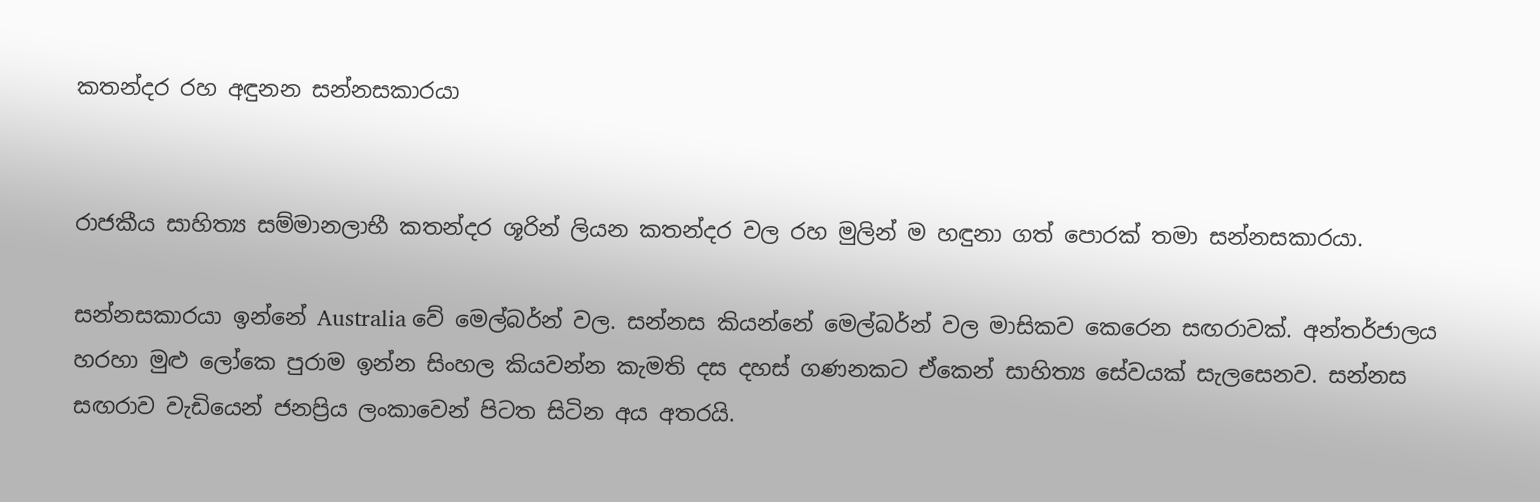කතන්දර රහ අඳුනන සන්නසකාරයා


රාජකීය සාහිත්‍ය සම්මානලාභී කතන්දර ශූරින් ලියන කතන්දර වල රහ මුලින් ම හඳුනා ගත් පොරක් තමා සන්නසකාරයා.

සන්නසකාරයා ඉන්නේ Australia වේ මෙල්බර්න් වල. සන්නස කියන්නේ මෙල්බර්න් වල මාසිකව කෙරෙන සඟරාවක්. අන්තර්ජාලය හරහා මුළු ලෝකෙ පුරාම ඉන්න සිංහල කියවන්න කැමති දස දහස් ගණනකට ඒකෙන් සාහිත්‍ය සේවයක් සැලසෙනව. සන්නස සඟරාව වැඩියෙන් ජනප්‍රිය ලංකාවෙන් පිටත සිටින අය අතරයි.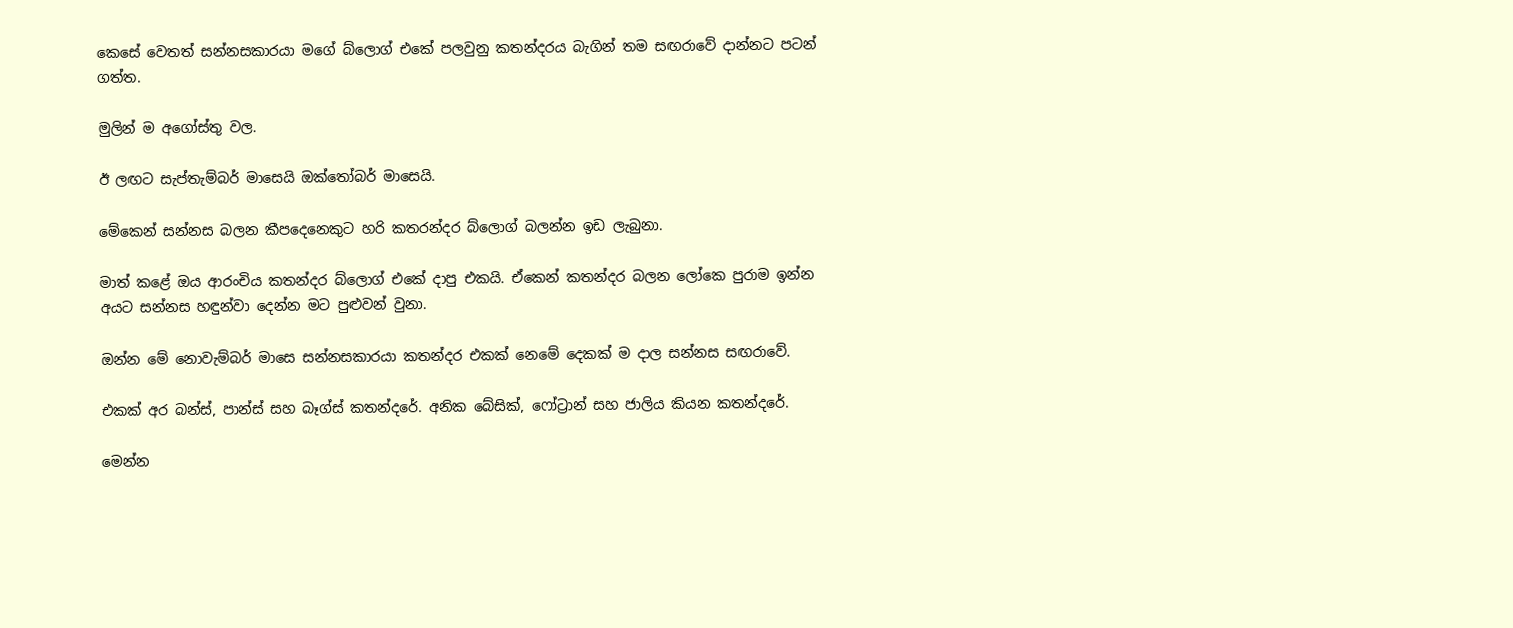කෙසේ වෙතත් සන්නසකාරයා මගේ බ්ලොග් එකේ පලවුනු කතන්දරය බැගින් තම සඟරාවේ දාන්නට පටන් ගත්ත.

මුලින් ම අගෝස්තු වල.

ඊ ලඟට සැප්තැම්බර් මාසෙයි ඔක්තෝබර් මාසෙයි.

මේකෙන් සන්නස බලන කීපදෙනෙකුට හරි කතරන්දර බ්ලොග් බලන්න ඉඩ ලැබුනා.

මාත් කළේ ඔය ආරංචිය කතන්දර බ්ලොග් එකේ දාපු එකයි. ඒකෙන් කතන්දර බලන ලෝකෙ පුරාම ඉන්න අයට සන්නස හඳුන්වා දෙන්න මට පුළුවන් වුනා.

ඔන්න මේ නොවැම්බර් මාසෙ සන්නසකාරයා කතන්දර එකක් නෙමේ දෙකක් ම දාල සන්නස සඟරාවේ.

එකක් අර බන්ස්, පාන්ස් සහ බෑග්ස් කතන්දරේ. අනික බේසික්, ෆෝට්‍රාන් සහ ජාලිය කියන කතන්දරේ.

මෙන්න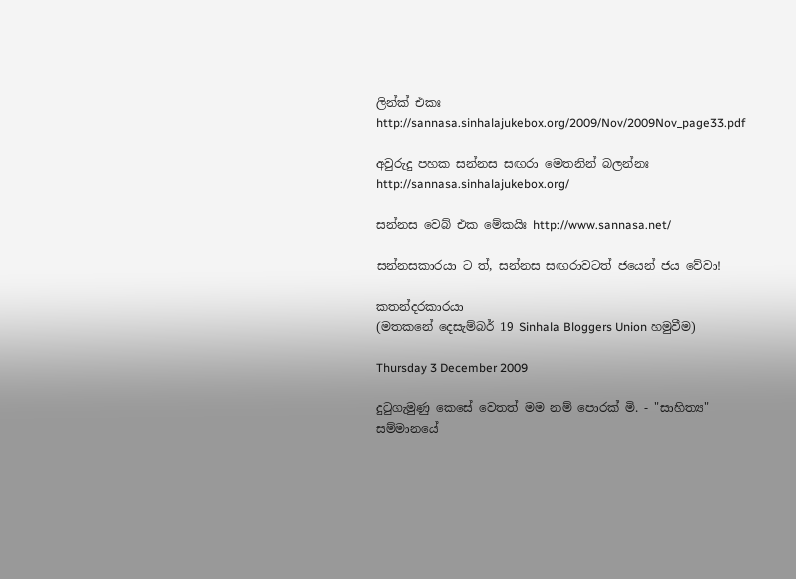ලින්ක් එකඃ http://sannasa.sinhalajukebox.org/2009/Nov/2009Nov_page33.pdf

අවුරුදු පහක සන්නස සඟරා මෙතනින් බලන්නඃ http://sannasa.sinhalajukebox.org/

සන්නස වෙබ් එක මේකයිඃ http://www.sannasa.net/

සන්නසකාරයා ට ත්, සන්නස සඟරාවටත් ජයෙන් ජය වේවා!

කතන්දරකාරයා
(මතකනේ දෙසැම්බර් 19 Sinhala Bloggers Union හමුවීම)

Thursday 3 December 2009

දුටුගැමුණු කෙසේ වෙතත් මම නම් පොරක් මි. - "සාහිත්‍ය" සම්මානයේ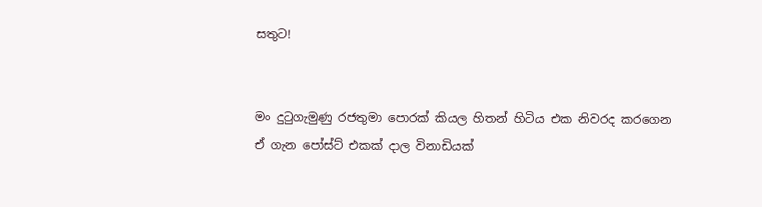සතුට!


මං දුටුගැමුණු රජතුමා පොරක් කියල හිතන් හිටිය එක නිවරද කරගෙන ඒ ගැන පෝස්ට් එකක් දාල විනාඩියක්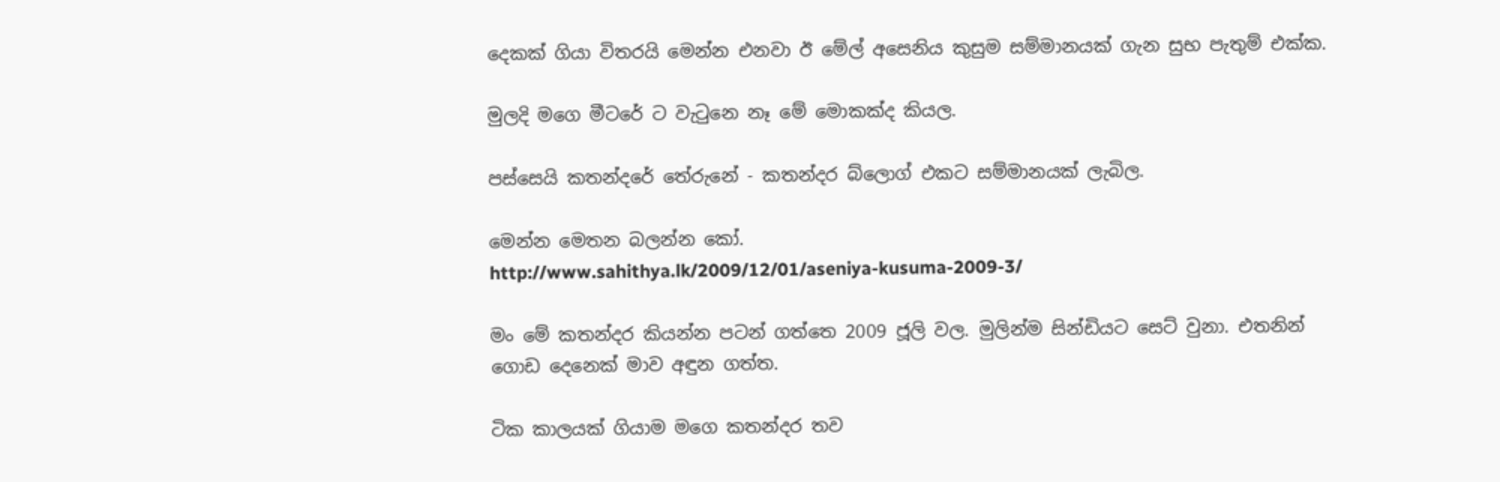දෙකක් ගියා විතරයි මෙන්න එනවා ඊ මේල් අසෙනිය කුසුම සම්මානයක් ගැන සුභ පැතුම් එක්ක.

මුලදි මගෙ මීටරේ ට වැටුනෙ නෑ මේ මොකක්ද කියල.

පස්සෙයි කතන්දරේ තේරුනේ - කතන්දර බ්ලොග් එකට සම්මානයක් ලැබිල.

මෙන්න මෙතන බලන්න කෝ.
http://www.sahithya.lk/2009/12/01/aseniya-kusuma-2009-3/

මං මේ කතන්දර කියන්න පටන් ගත්තෙ 2009 ජූලි වල. මුලින්ම සින්ඩියට සෙට් වුනා. එතනින් ගොඩ දෙනෙක් මාව අඳුන ගත්ත.

ටික කාලයක් ගියාම මගෙ කතන්දර තව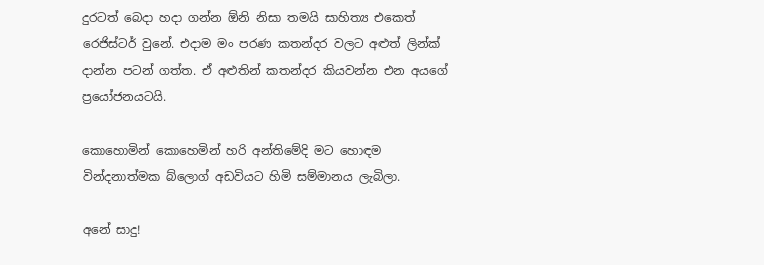දුරටත් බෙදා හදා ගන්න ඕනි නිසා තමයි සාහිත්‍ය එකෙත් රෙජිස්ටර් වුනේ. එදාම මං පරණ කතන්දර වලට අළුත් ලින්ක් දාන්න පටන් ගත්ත. ඒ අළුතින් කතන්දර කියවන්න එන අයගේ ප්‍රයෝජනයටයි.

කොහොමින් කොහෙමින් හරි අන්තිමේදි මට හොඳම වින්දනාත්මක බ්ලොග් අඩවියට හිමි සම්මානය ලැබිලා.

අනේ සාදු!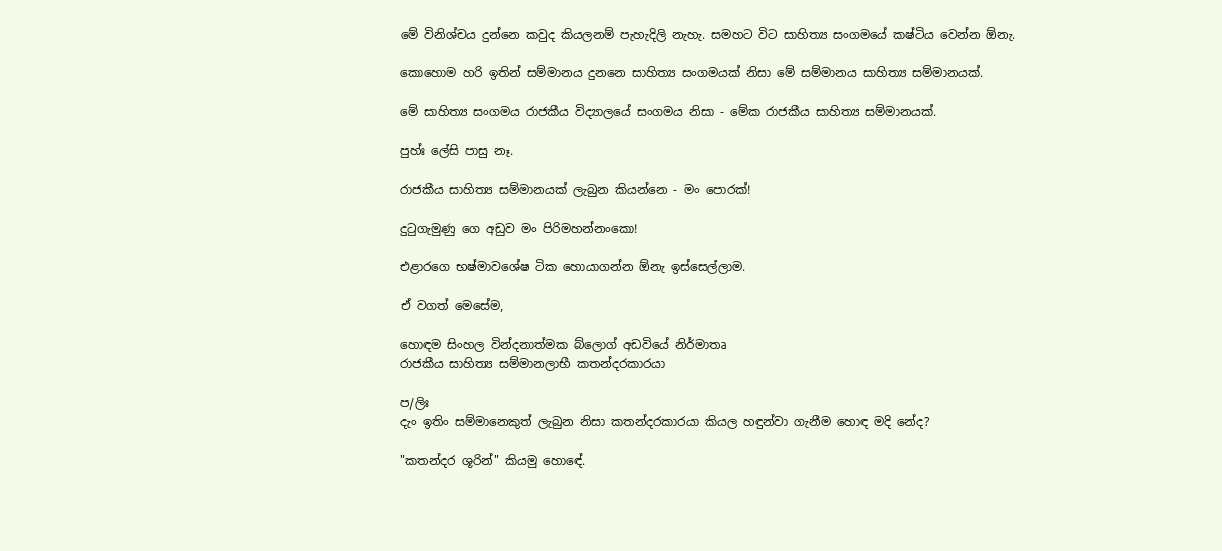මේ විනිශ්චය දුන්නෙ කවුද කියලනම් පැහැදිලි නැහැ. සමහට විට සාහිත්‍ය සංගමයේ කෂ්ටිය වෙන්න ඕනැ.

කොහොම හරි ඉතින් සම්මානය දුනනෙ සාහිත්‍ය සංගමයක් නිසා මේ සම්මානය සාහිත්‍ය සම්මානයක්.

මේ සාහිත්‍ය සංගමය රාජකීය විද්‍යාලයේ සංගමය නිසා - මේක රාජකීය සාහිත්‍ය සම්මානයක්.

පුහ්ඃ ලේසි පාසු නෑ.

රාජකීය සාහිත්‍ය සම්මානයක් ලැබුන කියන්නෙ - මං පොරක්!

දුටුගැමුණු ගෙ අඩුව මං පිරිමහන්නංකො!

එළාරගෙ භෂ්මාවශේෂ ටික හොයාගන්න ඕනැ ඉස්සෙල්ලාම.

ඒ වගත් මෙසේම,

හොඳම සිංහල වින්දනාත්මක බ්ලොග් අඩවියේ නිර්මාතෘ
රාජකීය සාහිත්‍ය සම්මානලාභී කතන්දරකාරයා

ප/ලිඃ
දැං ඉතිං සම්මානෙකුත් ලැබුන නිසා කතන්දරකාරයා කියල හඳුන්වා ගැනීම හොඳ මදි නේද?

"කතන්දර ශූරින්" කියමු හොඳේ.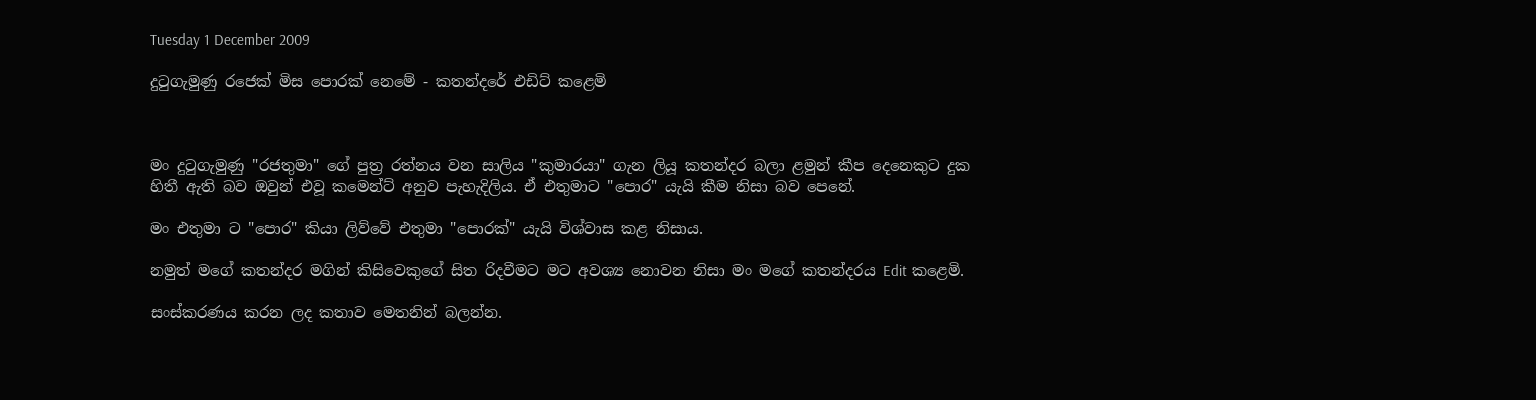Tuesday 1 December 2009

දුටුගැමුණු රජෙක් මිස පොරක් නෙමේ - කතන්දරේ එඩිට් කළෙමි



මං දුටුගැමුණු "රජතුමා" ගේ පුත්‍ර රත්නය වන සාලිය "කුමාරයා" ගැන ලියූ කතන්දර බලා ළමුන් කීප දෙනෙකුට දුක හිතී ඇති බව ඔවුන් එවූ කමෙන්ට් අනුව පැහැදිලිය. ඒ එතුමාට "පොර" යැයි කීම නිසා බව පෙනේ.

මං එතුමා ට "පොර" කියා ලිව්වේ එතුමා "පොරක්" යැයි විශ්වාස කළ නිසාය.

නමුත් මගේ කතන්දර මගින් කිසිවෙකුගේ සිත රිදවීමට මට අවශ්‍ය නොවන නිසා මං මගේ කතන්දරය Edit කළෙමි.

සංස්කරණය කරන ලද කතාව මෙතනින් බලන්න.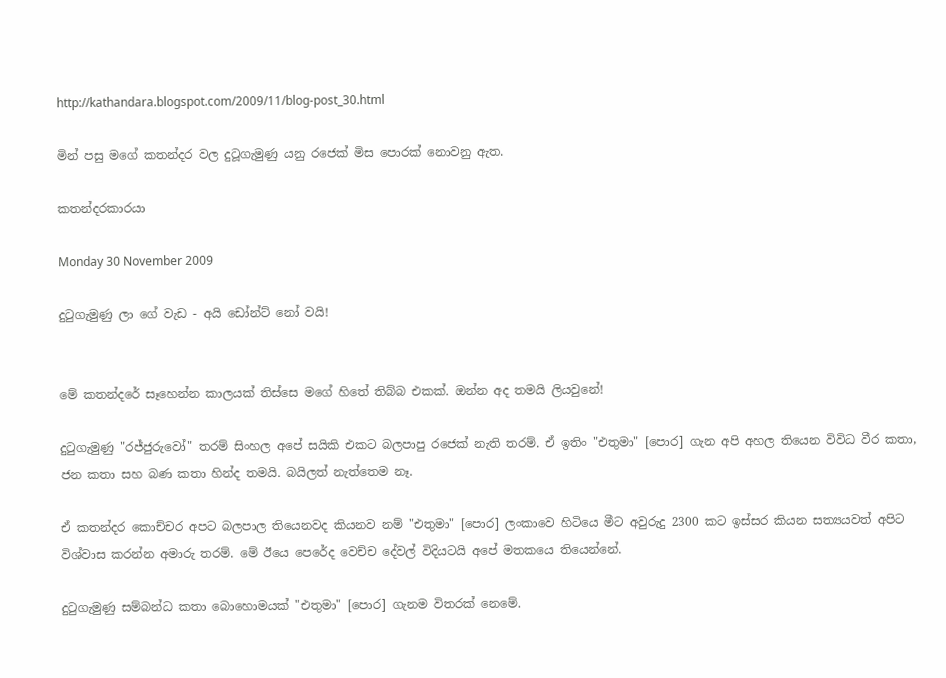http://kathandara.blogspot.com/2009/11/blog-post_30.html

මින් පසු මගේ කතන්දර වල දුටූගැමුණු යනු රජෙක් මිස පොරක් නොවනු ඇත.

කතන්දරකාරයා

Monday 30 November 2009

දුටුගැමුණු ලා ගේ වැඩ - අයි ඩෝන්ට් නෝ වයි!


මේ කතන්දරේ සෑහෙන්න කාලයක් තිස්සෙ මගේ හිතේ තිබ්බ එකක්. ඔන්න අද තමයි ලියවුනේ!

දුටුගැමුණු "රජ්ජුරුවෝ" තරම් සිංහල අපේ සයිකි එකට බලපාපු රජෙක් නැති තරම්. ඒ ඉතිං "එතුමා" [පොර] ගැන අපි අහල තියෙන විවිධ වීර කතා, ජන කතා සහ බණ කතා හින්ද තමයි. බයිලත් නැත්තෙම නෑ.

ඒ කතන්දර කොච්චර අපට බලපාල තියෙනවද කියනව නම් "එතුමා" [පොර] ලංකාවෙ හිටියෙ මීට අවුරුදු 2300 කට ඉස්සර කියන සත්‍යයවත් අපිට විශ්වාස කරන්න අමාරු තරම්. මේ ඊයෙ පෙරේද වෙච්ච දේවල් විදියටයි අපේ මතකයෙ තියෙන්නේ.

දුටුගැමුණු සම්බන්ධ කතා බොහොමයක් "එතුමා" [පොර] ගැනම විතරක් නෙමේ.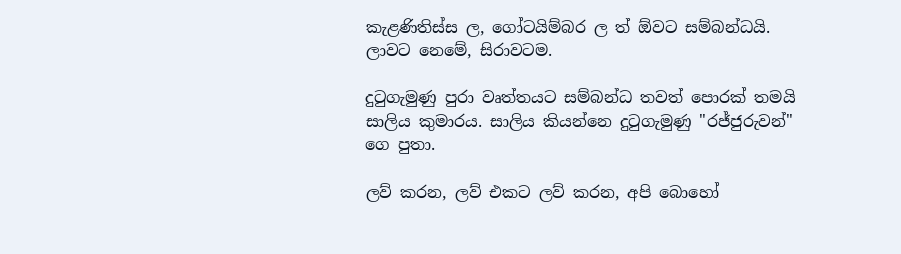කැළණිතිස්ස ල, ගෝටයිම්බර ල ත් ඕවට සම්බන්ධයි. ලාවට නෙමේ, සිරාවටම.

දුටුගැමුණු පුරා වෘත්තයට සම්බන්ධ තවත් පොරක් තමයි සාලිය කුමාරය. සාලිය කියන්නෙ දුටුගැමුණු "රජ්ජුරුවන්" ගෙ පුතා.

ලව් කරන, ලව් එකට ලව් කරන, අපි බොහෝ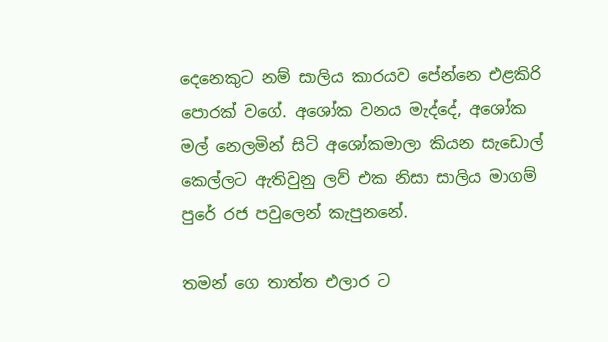දෙනෙකුට නම් සාලිය කාරයව පේන්නෙ එළකිරි පොරක් වගේ. අශෝක වනය මැද්දේ, අශෝක මල් නෙලමින් සිටි අශෝකමාලා කියන සැඩොල් කෙල්ලට ඇතිවුනු ලව් එක නිසා සාලිය මාගම් පුරේ රජ පවුලෙන් කැපුනනේ.

තමන් ගෙ තාත්ත එලාර ට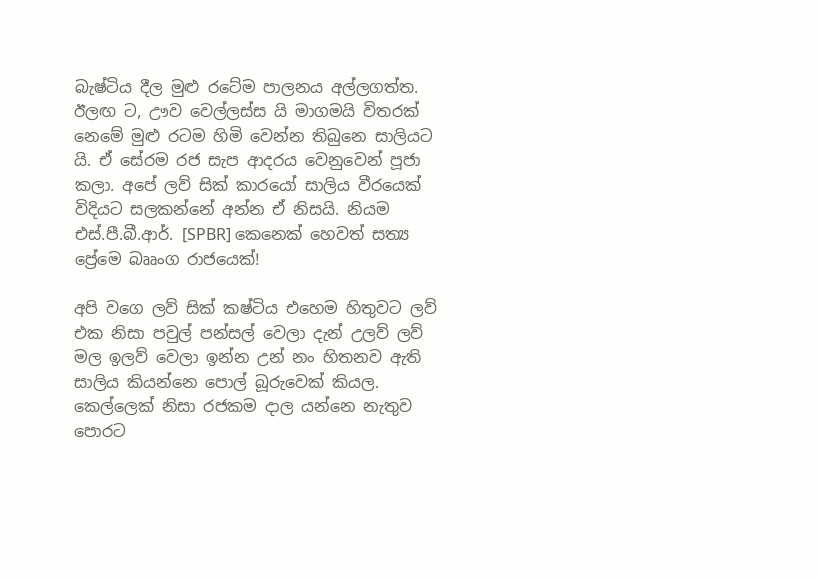බැෂ්ටිය දීල මුළු රටේම පාලනය අල්ලගත්ත. ඊලඟ ට, ඌව වෙල්ලස්ස යි මාගමයි විතරක් නෙමේ මුළු රටම හිමි වෙන්න තිබුනෙ සාලියට යි. ඒ සේරම රජ සැප ආදරය වෙනුවෙන් පූජා කලා. අපේ ලව් සික් කාරයෝ සාලිය වීරයෙක් විදියට සලකන්නේ අන්න ඒ නිසයි. නියම එස්.පී.බී.ආර්. [SPBR] කෙනෙක් හෙවත් සත්‍ය ප්‍රේමෙ බෲංග රාජයෙක්!

අපි වගෙ ලව් සික් කෂ්ටිය එහෙම හිතුවට ලව් එක නිසා පවුල් පන්සල් වෙලා දැන් උලව් ලව් මල ඉලව් වෙලා ඉන්න උන් නං හිතනව ඇති සාලිය කියන්නෙ පොල් බූරුවෙක් කියල. කෙල්ලෙක් නිසා රජකම දාල යන්නෙ නැතුව පොරට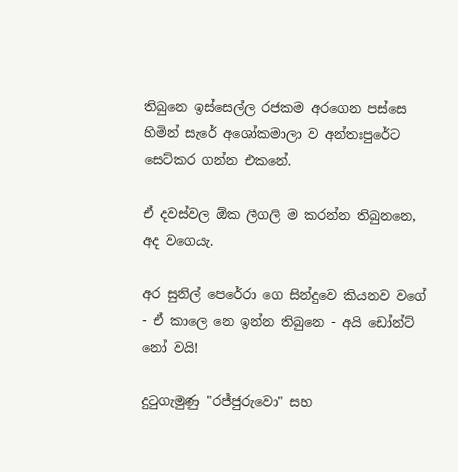තිබුනෙ ඉස්සෙල්ල රජකම අරගෙන පස්සෙ හිමින් සැරේ අශෝකමාලා ව අන්තඃපුරේට සෙට්කර ගන්න එකනේ.

ඒ දවස්වල ඕක ලීගලි ම කරන්න තිබුනනෙ, අද වගෙයැ.

අර සුනිල් පෙරේරා ගෙ සින්දුවෙ කියනව වගේ - ඒ කාලෙ නෙ ඉන්න තිබුනෙ - අයි ඩෝන්ට් නෝ වයි!

දුටුගැමුණු "රජ්ජුරුවො" සහ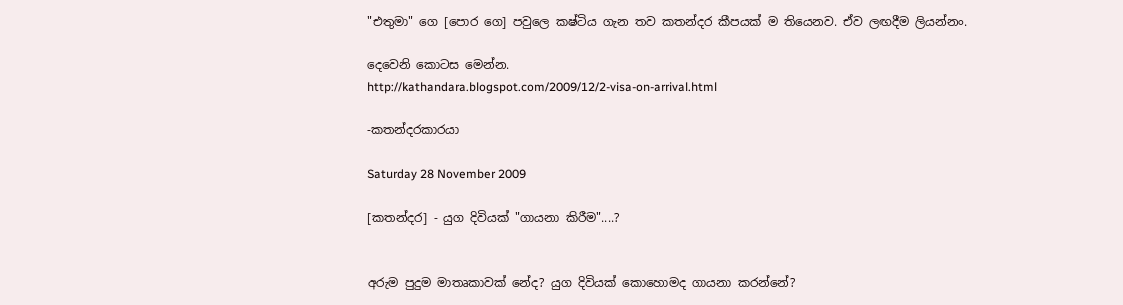"එතුමා" ගෙ [පොර ගෙ] පවුලෙ කෂ්ටිය ගැන තව කතන්දර කීපයක් ම තියෙනව. ඒව ලඟදීම ලියන්නං.

දෙවෙනි කොටස මෙන්න.
http://kathandara.blogspot.com/2009/12/2-visa-on-arrival.html

-කතන්දරකාරයා

Saturday 28 November 2009

[කතන්දර] - යුග දිවියක් "ගායනා කිරීම"....?


අරුම පුදුම මාතෘකාවක් නේද? යුග දිවියක් කොහොමද ගායනා කරන්නේ?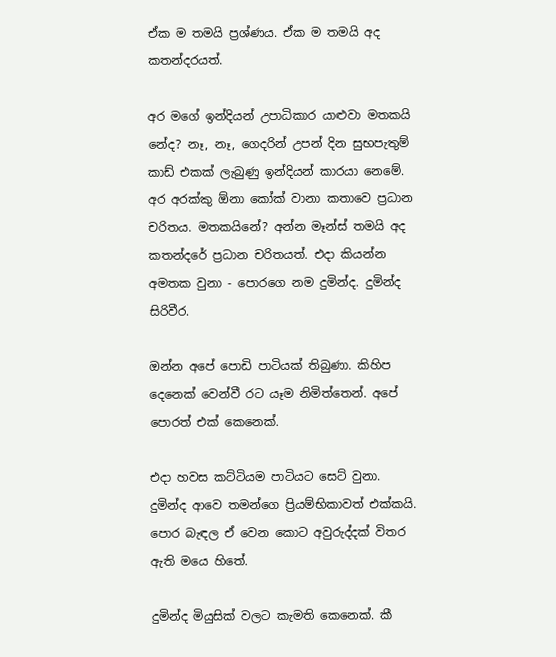ඒක ම තමයි ප්‍රශ්ණය. ඒක ම තමයි අද කතන්දරයත්.

අර මගේ ඉන්දියන් උපාධිකාර යාළුවා මතකයි නේද? නෑ, නෑ, ගෙදරින් උපන් දින සුභපැතුම් කාඩ් එකක් ලැබුණු ඉන්දියන් කාරයා නෙමේ. අර අරක්කු ඕනා කෝක් වානා කතාවෙ ප්‍රධාන චරිතය. මතකයිනේ? අන්න මෑන්ස් තමයි අද කතන්දරේ ප්‍රධාන චරිතයත්. එදා කියන්න අමතක වුනා - පොරගෙ නම දුමින්ද. දුමින්ද සිරිවීර.

ඔන්න අපේ පොඩි පාටියක් තිබුණා. කිහිප දෙනෙක් වෙන්වී රට යෑම නිමිත්තෙන්. අපේ පොරත් එක් කෙනෙක්.

එදා හවස කට්ටියම පාටියට සෙට් වුනා. දුමින්ද ආවෙ තමන්ගෙ ප්‍රියම්භිකාවත් එක්කයි. පොර බැඳල ඒ වෙන කොට අවුරුද්දක් විතර ඇති මයෙ හිතේ.

දුමින්ද මියුසික් වලට කැමති කෙනෙක්. කී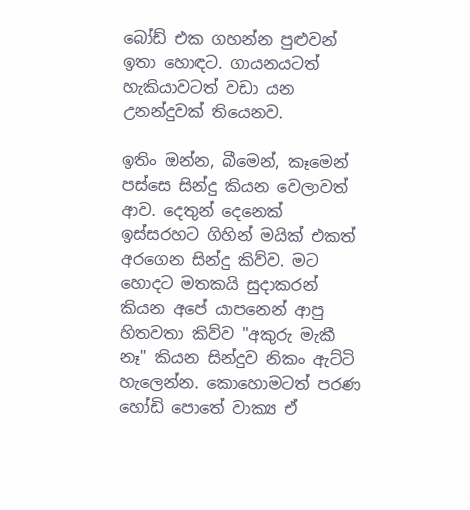බෝඩ් එක ගහන්න පුළුවන් ඉතා හොඳට. ගායනයටත් හැකියාවටත් වඩා යන උනන්දුවක් තියෙනව.

ඉතිං ඔන්න, බීමෙන්, කෑමෙන් පස්සෙ සින්දු කියන වෙලාවත් ආව. දෙතුන් දෙනෙක් ඉස්සරහට ගිහින් මයික් එකත් අරගෙන සින්දු කිව්ව. මට හොදට මතකයි සුදාකරන් කියන අපේ යාපනෙන් ආපු හිතවතා කිව්ව "අකුරු මැකී නෑ" කියන සින්දුව නිකං ඇට්ටි හැලෙන්න. කොහොමටත් පරණ හෝඩි පොතේ වාක්‍ය ඒ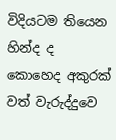විදියටම තියෙන හින්ද ද කොහෙද අකුරක් වත් වැරුද්දුවෙ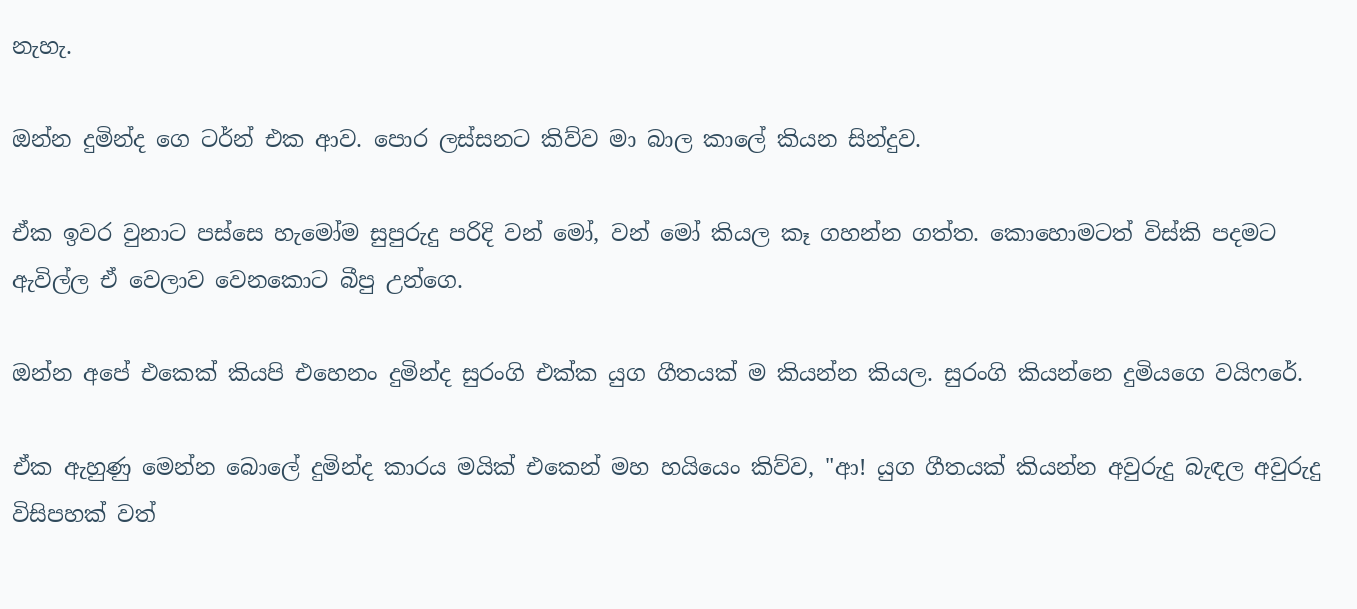නැහැ.

ඔන්න දුමින්ද ගෙ ටර්න් එක ආව. පොර ලස්සනට කිව්ව මා බාල කාලේ කියන සින්දුව.

ඒක ඉවර වුනාට පස්සෙ හැමෝම සුපුරුදු පරිදි වන් මෝ, වන් මෝ කියල කෑ ගහන්න ගත්ත. කොහොමටත් විස්කි පදමට ඇවිල්ල ඒ වෙලාව වෙනකොට බීපු උන්ගෙ.

ඔන්න අපේ එකෙක් කියපි එහෙනං දුමින්ද සුරංගි එක්ක යුග ගීතයක් ම කියන්න කියල. සුරංගි කියන්නෙ දුමියගෙ වයිෆරේ.

ඒක ඇහුණු මෙන්න බොලේ දුමින්ද කාරය මයික් එකෙන් මහ හයියෙං කිව්ව, "ආ! යුග ගීතයක් කියන්න අවුරුදු බැඳල අවුරුදු විසිපහක් වත්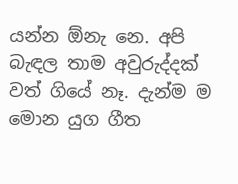යන්න ඕනැ නෙ. අපි බැඳල තාම අවුරුද්දක් වත් ගියේ නෑ. දැන්ම ම මොන යුග ගීත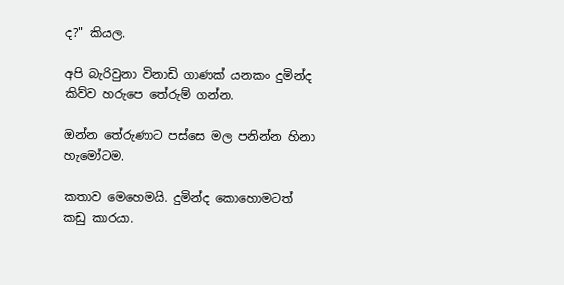ද?" කියල.

අපි බැරිවුනා විනාඩි ගාණක් යනකං දුමින්ද කිව්ව හරුපෙ තේරුම් ගන්න.

ඔන්න තේරුණාට පස්සෙ මල පනින්න හිනා හැමෝටම.

කතාව මෙහෙමයි. දුමින්ද කොහොමටත් කඩු කාරයා.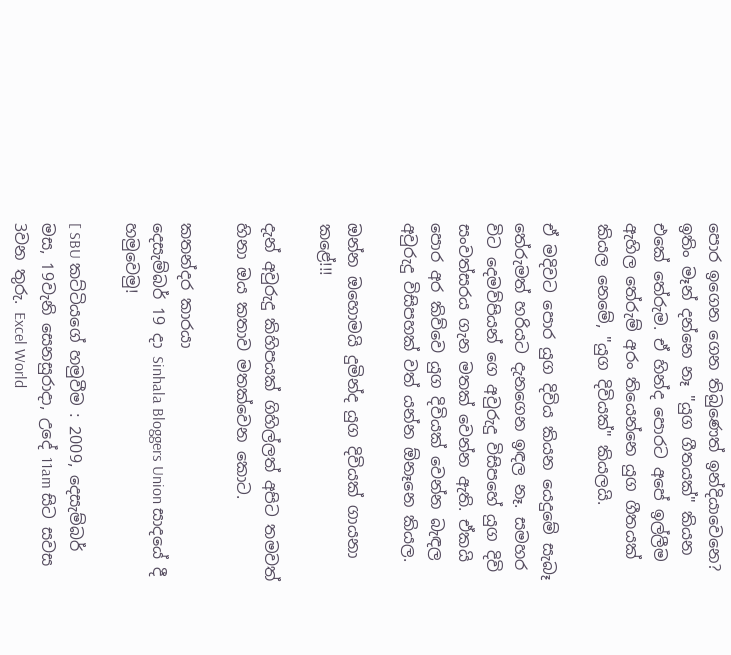පොර ඉගෙන ගෙන තිබුණෙත් ඉන්දියාවෙනෙ? ඉතිං මෑන් දන්නෙ නෑ "යුග ගීතයක්" කියන එකේ තේරුම. ඒ හින්ද පොරට අපේ ඉල්ලීම ඇහිල තේරුම් අරං තියෙන්නෙ යුග ගීතයක් කියල නෙමේ, "යුග දිවියක්" කියලයි.

ඒ මදිවට පොර යුග දිවිය කියන යෙදුමේ සැබෑ තේරුමත් හරියට දැනගෙන ඉඳල නෑ. සමහර විට දෙමව්පියන් ගෙ අවුරුදු විසිපහේ යුග දිවි සංවත්සරය ගැන මතක් වෙන්න ඇති. ඒකයි පොර අර කිව්වෙ යුග දිවියක් වෙන්න බැඳල අවුරුදු විසිපහක් වත් යන්න ඕනෑනෙ කියල.

ඔන්න ඔහොමයි දුමින්ද යුග දිවියක් ගායනා කළේ!!!

දැන් අවුරුදු කිහිපයක් ගිහිල්ලත් අපිට තමවත් හිනා ඔය කතාව මතක්වෙන කොට.

කතන්දර කාරයා
දෙසැම්බර් 19 දා Sinhala Bloggers Union සාදයේ දී හමුවෙමු!

[ SBU කට්ටියගේ හමුවීම : 2009, දෙසැම්බර් මස, 19වැනි සෙනසුරාදා, උදේ 11am සිට සවස 3වන තුරු. Excel World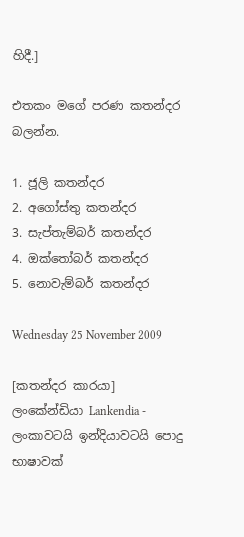හිදී.]

එතකං මගේ පරණ කතන්දර බලන්න.

1. ජූලි කතන්දර
2. අගෝස්තු කතන්දර
3. සැප්තැම්බර් කතන්දර
4. ඔක්තෝබර් කතන්දර
5. නොවැම්බර් කතන්දර

Wednesday 25 November 2009

[කතන්දර කාරයා] ලංකේන්ඩියා Lankendia - ලංකාවටයි ඉන්දියාවටයි පොදු භාෂාවක්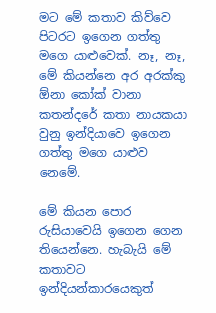මට මේ කතාව කිව්වෙ පිටරට ඉගෙන ගත්තු මගෙ යාළුවෙක්. නෑ, නෑ, මේ කියන්නෙ අර අරක්කු ඕනා කෝක් වානා කතන්දරේ කතා නායකයා වුනු ඉන්දියාවෙ ඉගෙන ගත්තු මගෙ යාළුව නෙමේ.

මේ කියන පොර රුසියාවෙයි ඉගෙන ගෙන තියෙන්නෙ. හැබැයි මේ කතාවට ඉන්දියන්කාරයෙකුත්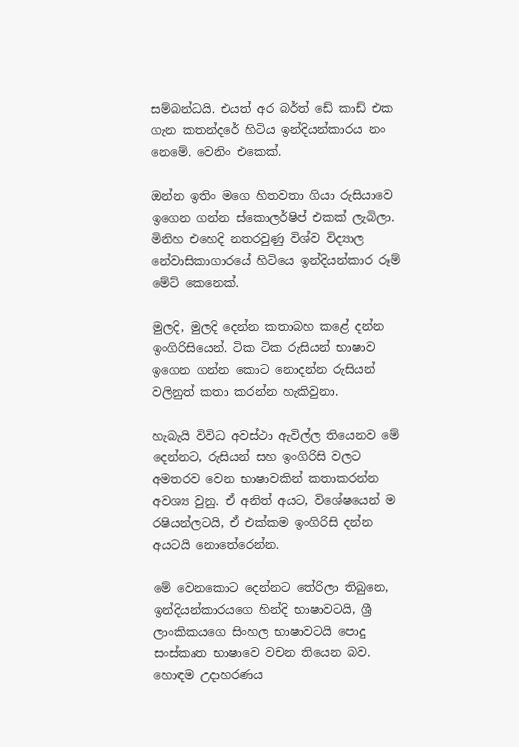සම්බන්ධයි. එයත් අර බර්ත් ඩේ කාඩ් එක ගැන කතන්දරේ හිටිය ඉන්දියන්කාරය නං නෙමේ. වෙනිං එකෙක්.

ඔන්න ඉතිං මගෙ හිතවතා ගියා රුසියාවෙ ඉගෙන ගන්න ස්කොලර්ෂිප් එකක් ලැබිලා. මිනිහ එහෙදි නතරවුණු විශ්ව විද්‍යාල නේවාසිකාගාරයේ හිටියෙ ඉන්දියන්කාර රූම් මේට් කෙනෙක්.

මුලදි, මුලදි දෙන්න කතාබහ කළේ දන්න ඉංගිරිසියෙන්. ටික ටික රුසියන් භාෂාව ඉගෙන ගන්න කොට නොදන්න රුසියන් වලිනුත් කතා කරන්න හැකිවුනා.

හැබැයි විවිධ අවස්ථා ඇවිල්ල තියෙනව මේ දෙන්නට, රුසියන් සහ ඉංගිරිසි වලට අමතරව වෙන භාෂාවකින් කතාකරන්න අවශ්‍ය වුනු. ඒ අනිත් අයට, විශේෂයෙන් ම රෂියන්ලටයි, ඒ එක්කම ඉංගිරිසි දන්න අයටයි නොතේරෙන්න.

මේ වෙනකොට දෙන්නට තේරිලා තිබුනෙ, ඉන්දියන්කාරයගෙ හින්දි භාෂාවටයි, ශ්‍රී ලාංකිකයගෙ සිංහල භාෂාවටයි පොදු සංස්කෘත භාෂාවෙ වචන තියෙන බව. හොඳම උදාහරණය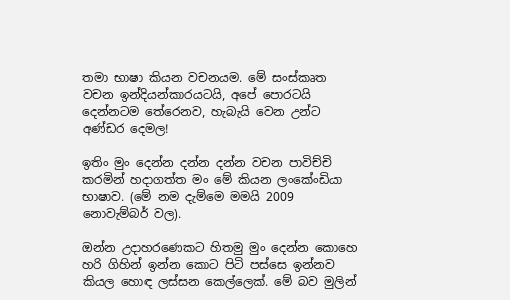තමා භාෂා කියන වචනයම. මේ සංස්කෘත වචන ඉන්දියන්කාරයටයි, අපේ පොරටයි දෙන්නටම තේරෙනව, හැබැයි වෙන උන්ට අණ්ඩර දෙමල!

ඉතිං මුං දෙන්න දන්න දන්න වචන පාවිච්චි කරමින් හදාගත්ත මං මේ කියන ලංකේංඩියා භාෂාව. (මේ නම දැම්මෙ මමයි 2009 නොවැම්බර් වල).

ඔන්න උදාහරණෙකට හිතමු මුං දෙන්න කොහෙ හරි ගිහින් ඉන්න කොට පිටි පස්සෙ ඉන්නව කියල හොඳ ලස්සන කෙල්ලෙක්. මේ බව මුලින්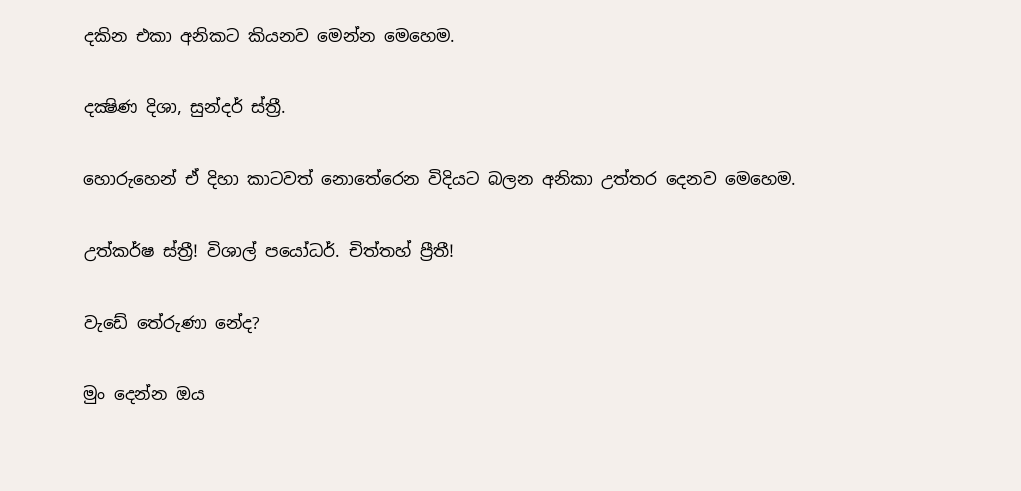දකින එකා අනිකට කියනව මෙන්න මෙහෙම.

දක්‍ෂිණ දිශා, සුන්දර් ස්ත්‍රී.

හොරුහෙන් ඒ දිහා කාටවත් නොතේරෙන විදියට බලන අනිකා උත්තර දෙනව මෙහෙම.

උත්කර්ෂ ස්ත්‍රී! විශාල් පයෝධර්. චිත්තහ් ප්‍රීතී!

වැඩේ තේරුණා නේද?

මුං දෙන්න ඔය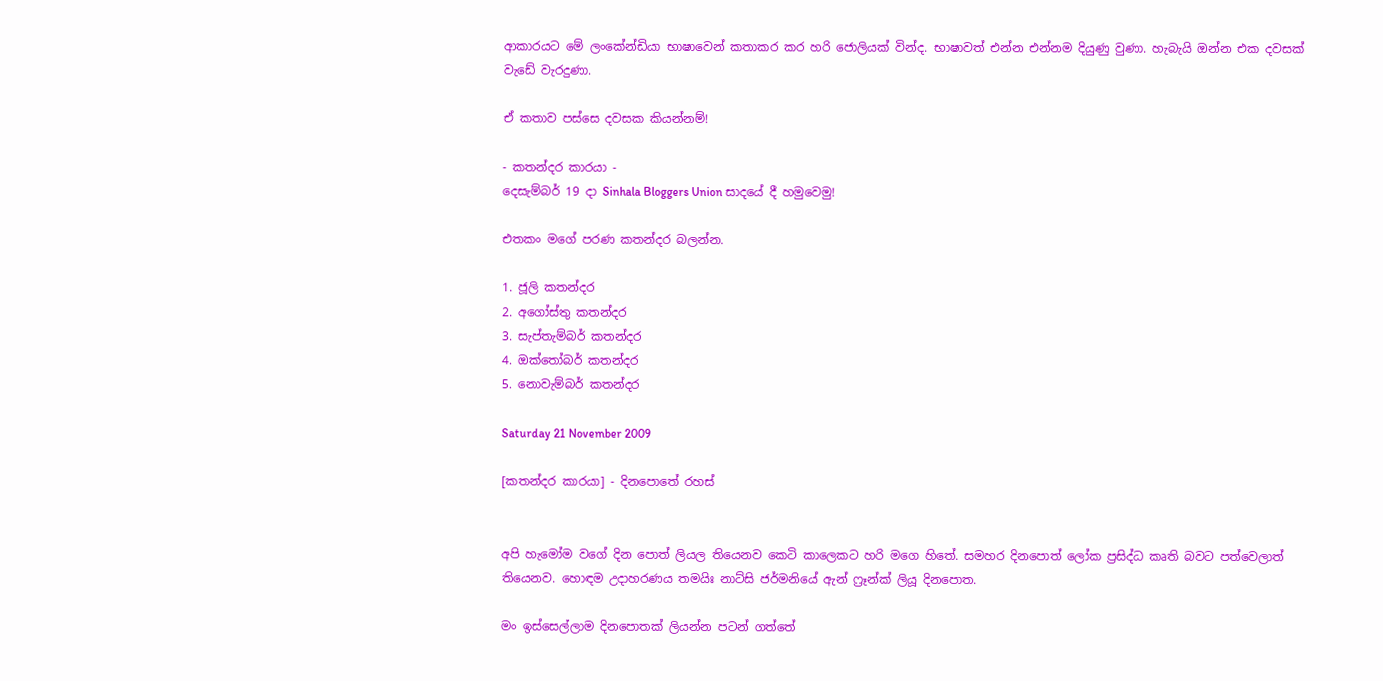ආකාරයට මේ ලංකේන්ඩියා භාෂාවෙන් කතාකර කර හරි ජොලියක් වින්ද. භාෂාවත් එන්න එන්නම දියුණු වුණා. හැබැයි ඔන්න එක දවසක් වැඩේ වැරදුණා.

ඒ කතාව පස්සෙ දවසක කියන්නම්!

- කතන්දර කාරයා -
දෙසැම්බර් 19 දා Sinhala Bloggers Union සාදයේ දී හමුවෙමු!

එතකං මගේ පරණ කතන්දර බලන්න.

1. ජූලි කතන්දර
2. අගෝස්තු කතන්දර
3. සැප්තැම්බර් කතන්දර
4. ඔක්තෝබර් කතන්දර
5. නොවැම්බර් කතන්දර

Saturday 21 November 2009

[කතන්දර කාරයා] - දිනපොතේ රහස්


අපි හැමෝම වගේ දින පොත් ලියල තියෙනව කෙටි කාලෙකට හරි මගෙ හිතේ. සමහර දිනපොත් ලෝක ප්‍රසිද්ධ කෘති බවට පත්වෙලාත් තියෙනව. හොඳම උදාහරණය තමයිඃ නාට්සි ජර්මනියේ ඇන් ෆ්‍රෑන්ක් ලියූ දිනපොත.

මං ඉස්සෙල්ලාම දිනපොතක් ලියන්න පටන් ගත්තේ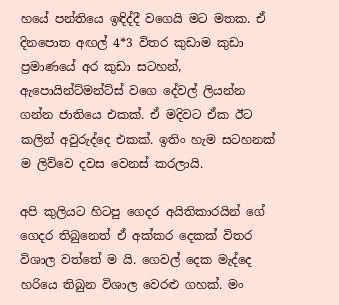හයේ පන්තියෙ ඉඳිද්දී වගෙයි මට මතක. ඒ දිනපොත අඟල් 4*3 විතර කුඩාම කුඩා ප්‍රමාණයේ අර කුඩා සටහන්, ඇපොයින්ට්මන්ට්ස් වගෙ දේවල් ලියන්න ගන්න ජාතියෙ එකක්. ඒ මදිවට ඒක ඊට කලින් අවුරුද්දෙ එකක්. ඉතිං හැම සටහනක් ම ලිව්වෙ දවස වෙනස් කරලායි.

අපි කුලියට හිටපු ගෙදර අයිතිකාරයින් ගේ ගෙදර තිබුනෙත් ඒ අක්කර දෙකක් විතර විශාල වත්තේ ම යි. ගෙවල් දෙක මැද්දෙ හරියෙ තිබුන විශාල වෙරළු ගහක්. මං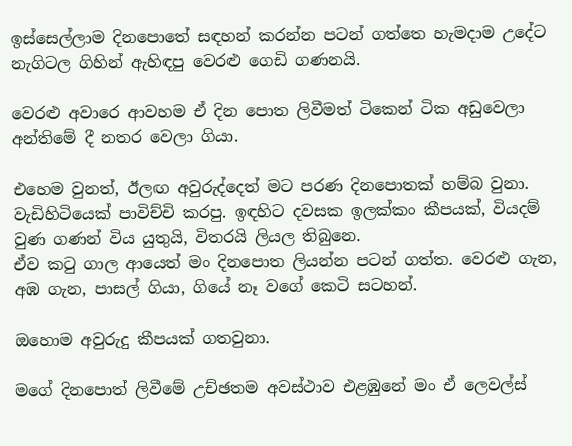ඉස්සෙල්ලාම දිනපොතේ සඳහන් කරන්න පටන් ගත්තෙ හැමදාම උදේට නැගිටල ගිහින් ඇහිඳපු වෙරළු ගෙඩි ගණනයි.

වෙරළු අවාරෙ ආවහම ඒ දින පොත ලිවීමත් ටිකෙන් ටික අඩුවෙලා අන්තිමේ දී නතර වෙලා ගියා.

එහෙම වුනත්, ඊලඟ අවුරුද්දෙත් මට පරණ දිනපොතක් හම්බ වුනා. වැඩිහිටියෙක් පාවිච්චි කරපු. ඉඳහිට දවසක ඉලක්කං කීපයක්, වියදම් වුණ ගණන් විය යුතුයි, විතරයි ලියල තිබුනෙ.
ඒව කටු ගාල ආයෙත් මං දිනපොත ලියන්න පටන් ගත්ත. වෙරළු ගැන, අඹ ගැන, පාසල් ගියා, ගියේ නෑ වගේ කෙටි සටහන්.

ඔහොම අවුරුදු කීපයක් ගතවුනා.

මගේ දිනපොත් ලිවීමේ උච්ඡතම අවස්ථාව එළඹුනේ මං ඒ ලෙවල්ස්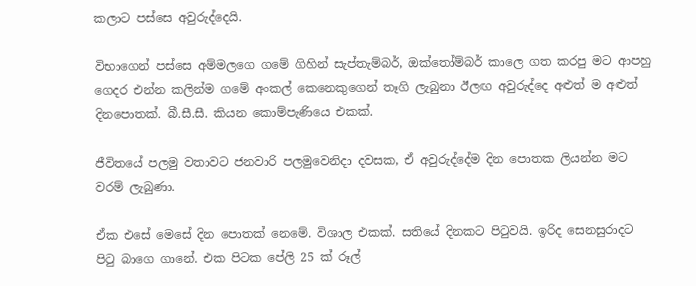කලාට පස්සෙ අවුරුද්දෙයි.

විභාගෙන් පස්සෙ අම්මලගෙ ගමේ ගිහින් සැප්තැම්බර්, ඔක්තෝම්බර් කාලෙ ගත කරපු මට ආපහු ගෙදර එන්න කලින්ම ගමේ අංකල් කෙනෙකුගෙන් තෑගි ලැබුනා ඊලඟ අවුරුද්දෙ අළුත් ම අළුත් දිනපොතක්. බී.සී.සී. කියන කොම්පැණියෙ එකක්.

ජීවිතයේ පලමු වතාවට ජනවාරි පලමුවෙනිදා දවසක, ඒ අවුරුද්දේම දින පොතක ලියන්න මට වරම් ලැබුණා.

ඒක එසේ මෙසේ දින පොතක් නෙමේ. විශාල එකක්. සතියේ දිනකට පිටුවයි. ඉරිද සෙනසුරාදට පිටු බාගෙ ගානේ. එක පිටක පේලි 25 ක් රූල්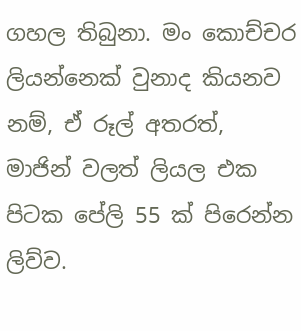ගහල තිබුනා. මං කොච්චර ලියන්නෙක් වුනාද කියනව නම්, ඒ රූල් අතරත්, මාජින් වලත් ලියල එක පිටක පේලි 55 ක් පිරෙන්න ලිව්ව.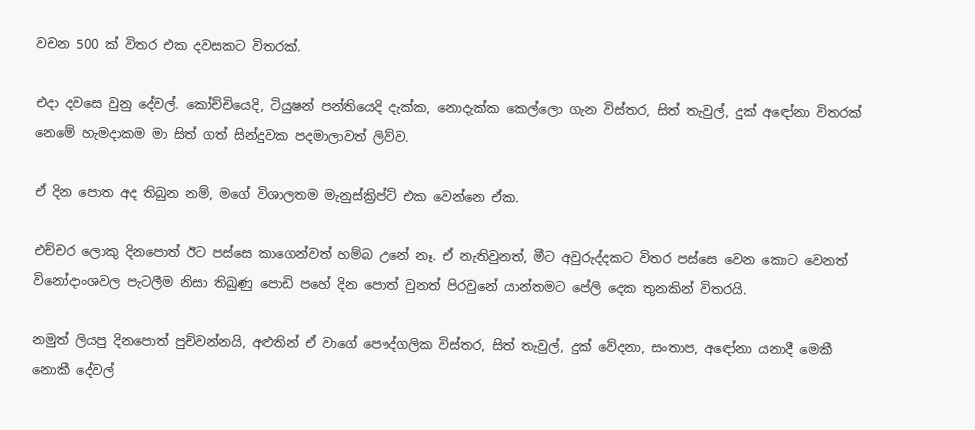වචන 500 ක් විතර එක දවසකට විතරක්.

එදා දවසෙ වුනු දේවල්. කෝච්චියෙදි, ටියුෂන් පන්තියෙදි දැක්ක, නොදැක්ක කෙල්ලො ගැන විස්තර, සිත් තැවුල්, දුක් අඳෝනා විතරක් නෙමේ හැමදාකම මා සිත් ගත් සින්දුවක පදමාලාවත් ලිව්ව.

ඒ දින පොත අද තිබුන නම්, මගේ විශාලතම මැනුස්ක්‍රිප්ට් එක වෙන්නෙ ඒක.

එච්චර ලොකු දිනපොත් ඊට පස්සෙ කාගෙන්වත් හම්බ උනේ නෑ. ඒ නැතිවුනත්, මීට අවුරුද්දකට විතර පස්සෙ වෙන කොට වෙනත් විනෝදාංශවල පැටලීම නිසා තිබුණු පොඩි පහේ දින පොත් වුනත් පිරවුනේ යාන්තමට පේලි දෙක තුනකින් විතරයි.

නමුත් ලියපු දිනපොත් පුච්වන්නයි, අළුතින් ඒ වාගේ පෞද්ගලික විස්තර, සිත් තැවුල්, දුක් වේදනා, සංතාප, අඳෝනා යනාදී මෙකී නොකී දේවල්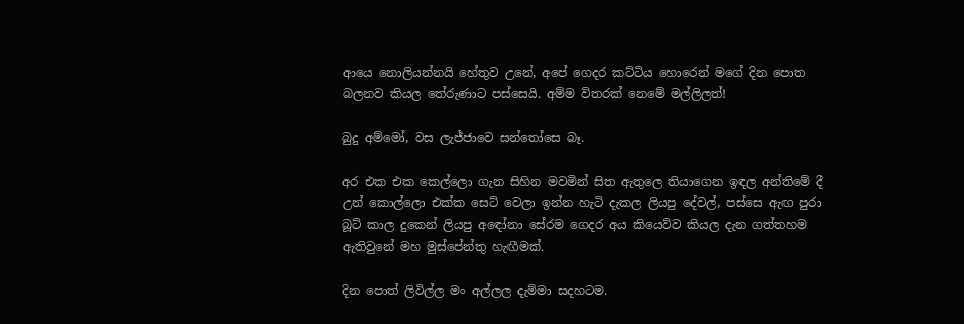ආයෙ නොලියන්නයි හේතුව උනේ, අපේ ගෙදර කට්ටිය හොරෙන් මගේ දින පොත බලනව කියල තේරුණාට පස්සෙයි. අම්ම විතරක් නෙමේ මල්ලිලත්!

බුදු අම්මෝ, වස ලැජ්ජාවෙ සන්තෝසෙ බෑ.

අර එක එක කෙල්ලො ගැන සිහින මවමින් සිත ඇතුලෙ තියාගෙන ඉඳල අන්තිමේ දී උන් කොල්ලො එක්ක සෙට් වෙලා ඉන්න හැටි දැකල ලියපු දේවල්, පස්සෙ ඇඟ පුරා බූට් කාල දුකෙන් ලියපු අඳෝනා සේරම ගෙදර අය කියෙව්ව කියල දැන ගත්තහම ඇතිවුනේ මහ මුස්පේන්තු හැඟීමක්.

දින පොත් ලිවිල්ල මං අල්ලල දැම්මා සදහටම.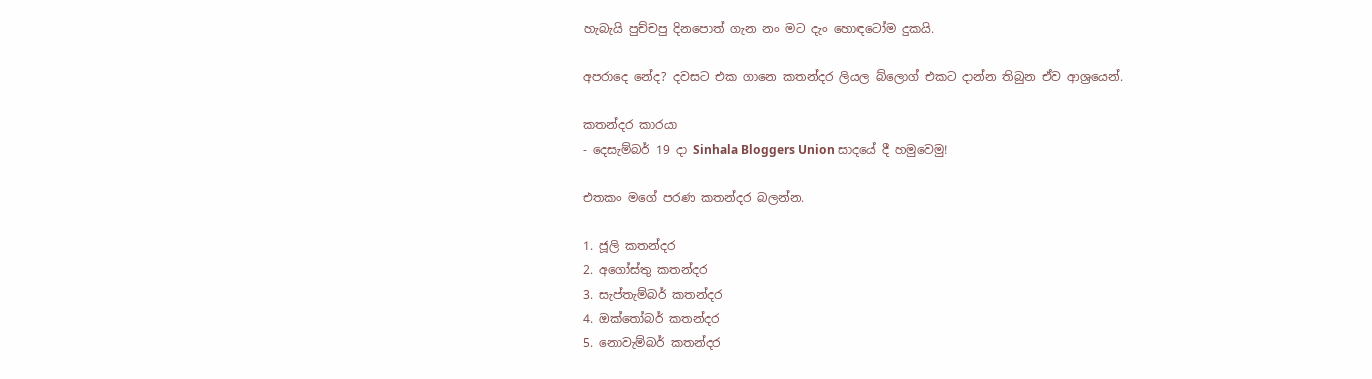හැබැයි පුච්චපු දිනපොත් ගැන නං මට දැං හොඳටෝම දුකයි.

අපරාදෙ නේද? දවසට එක ගානෙ කතන්දර ලියල බ්ලොග් එකට දාන්න තිබුන ඒව ආශ්‍රයෙන්.

කතන්දර කාරයා
- දෙසැම්බර් 19 දා Sinhala Bloggers Union සාදයේ දී හමුවෙමු!

එතකං මගේ පරණ කතන්දර බලන්න.

1. ජූලි කතන්දර
2. අගෝස්තු කතන්දර
3. සැප්තැම්බර් කතන්දර
4. ඔක්තෝබර් කතන්දර
5. නොවැම්බර් කතන්දර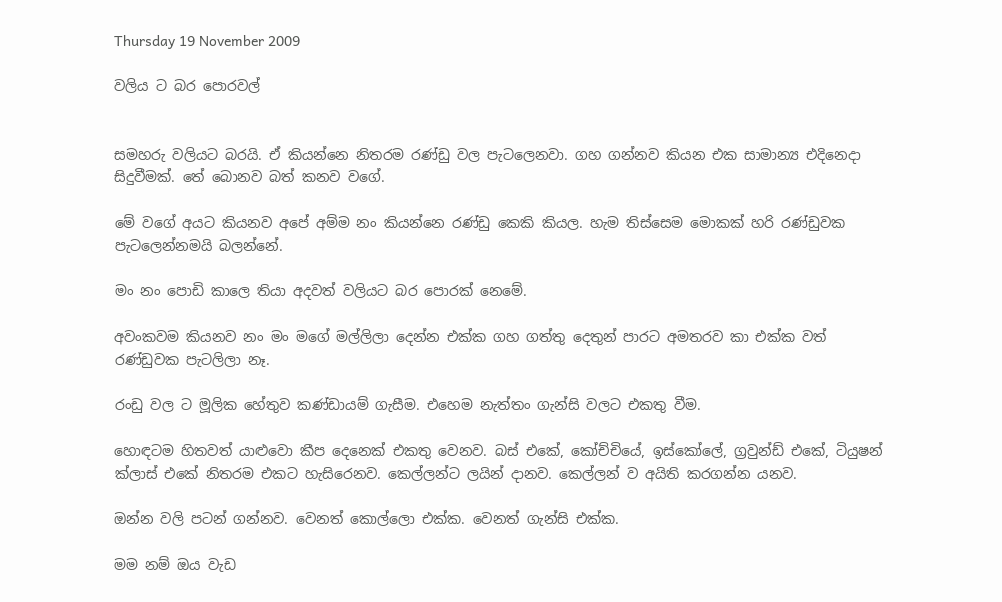Thursday 19 November 2009

වලිය ට බර පොරවල්


සමහරු වලියට බරයි. ඒ කියන්නෙ නිතරම රණ්ඩු වල පැටලෙනවා. ගහ ගන්නව කියන එක සාමාන්‍ය එදිනෙදා සිදුවීමක්. තේ බොනව බත් කනව වගේ.

මේ වගේ අයට කියනව අපේ අම්ම නං කියන්නෙ රණ්ඩු කෙකි කියල. හැම තිස්සෙම මොකක් හරි රණ්ඩුවක පැටලෙන්නමයි බලන්නේ.

මං නං පොඩි කාලෙ තියා අදවත් වලියට බර පොරක් නෙමේ.

අවංකවම කියනව නං මං මගේ මල්ලිලා දෙන්න එක්ක ගහ ගත්තු දෙතුන් පාරට අමතරව කා එක්ක වත් රණ්ඩුවක පැටලිලා නෑ.

රංඩු වල ට මූලික හේතුව කණ්ඩායම් ගැසීම. එහෙම නැත්තං ගැන්සි වලට එකතු වීම.

හොඳටම හිතවත් යාළුවො කීප දෙනෙක් එකතු වෙනව. බස් එකේ, කෝච්චියේ, ඉස්කෝලේ, ග්‍රවුන්ඩ් එකේ, ටියුෂන් ක්ලාස් එකේ නිතරම එකට හැසිරෙනව. කෙල්ලන්ට ලයින් දානව. කෙල්ලන් ව අයිති කරගන්න යනව.

ඔන්න වලි පටන් ගන්නව. වෙනත් කොල්ලො එක්ක. වෙනත් ගැන්සි එක්ක.

මම නම් ඔය වැඩ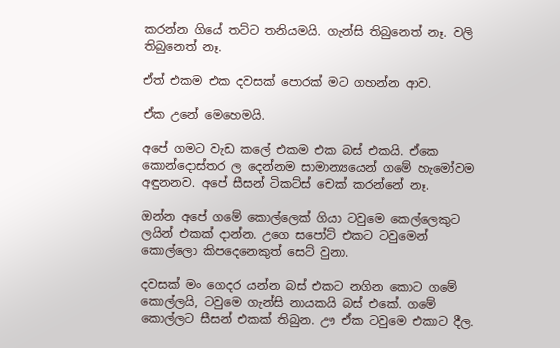කරන්න ගියේ තට්ට තනියමයි. ගැන්සි තිබුනෙත් නෑ. වලි තිබුනෙත් නෑ.

ඒත් එකම එක දවසක් පොරක් මට ගහන්න ආව.

ඒක උනේ මෙහෙමයි.

අපේ ගමට වැඩ කලේ එකම එක බස් එකයි. ඒකෙ කොන්දොස්තර ල දෙන්නම සාමාන්‍යයෙන් ගමේ හැමෝවම අඳුනනව. අපේ සීසන් ටිකට්ස් චෙක් කරන්නේ නෑ.

ඔන්න අපේ ගමේ කොල්ලෙක් ගියා ටවුමෙ කෙල්ලෙකුට ලයින් එකක් දාන්න. උගෙ සපෝට් එකට ටවුමෙන් කොල්ලො කිපදෙනෙකුත් සෙට් වුනා.

දවසක් මං ගෙදර යන්න බස් එකට නගින කොට ගමේ කොල්ලයි, ටවුමෙ ගැන්සි නායකයි බස් එකේ. ගමේ කොල්ලට සීසන් එකක් තිබුන. ඌ ඒක ටවුමෙ එකාට දීල.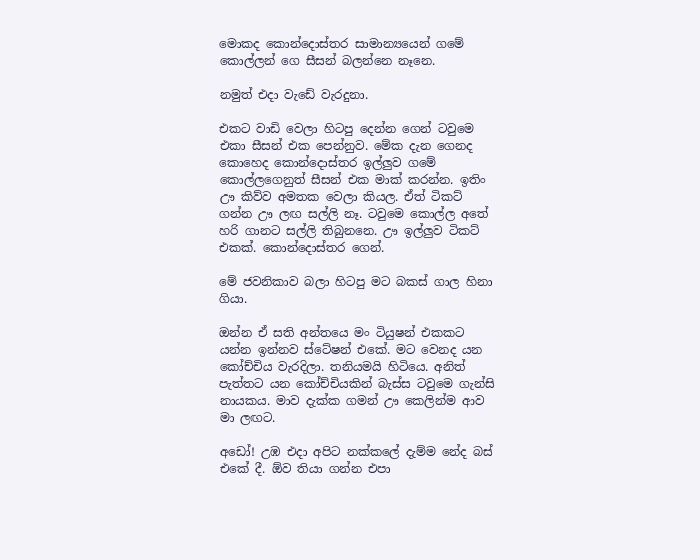මොකද කොන්දොස්තර සාමාන්‍යයෙන් ගමේ කොල්ලන් ගෙ සීසන් බලන්නෙ නෑනෙ.

නමුත් එදා වැඩේ වැරදුනා.

එකට වාඩි වෙලා හිටපු දෙන්න ගෙන් ටවුමෙ එකා සීසන් එක පෙන්නුව. මේක දැන ගෙනද කොහෙද කොන්දොස්තර ඉල්ලුව ගමේ කොල්ලගෙනුත් සීසන් එක මාක් කරන්න. ඉතිං ඌ කිව්ව අමතක වෙලා කියල. ඒත් ටිකට් ගන්න ඌ ලඟ සල්ලි නෑ. ටවුමෙ කොල්ල අතේ හරි ගානට සල්ලි තිබුනනෙ. ඌ ඉල්ලුව ටිකට් එකක්. කොන්දොස්තර ගෙන්.

මේ ජවනිකාව බලා හිටපු මට බකස් ගාල හිනා ගියා.

ඔන්න ඒ සති අන්තයෙ මං ටියුෂන් එකකට යන්න ඉන්නව ස්ටේෂන් එකේ. මට වෙනද යන කෝච්චිය වැරදිලා. තනියමයි හිටියෙ. අනිත් පැත්තට යන කෝච්චියකින් බැස්ස ටවුමෙ ගැන්සි නායකය. මාව දැක්ක ගමන් ඌ කෙලින්ම ආව මා ලඟට.

අඩෝ! උඹ එදා අපිට නක්කලේ දැම්ම නේද බස් එකේ දී. ඕව තියා ගන්න එපා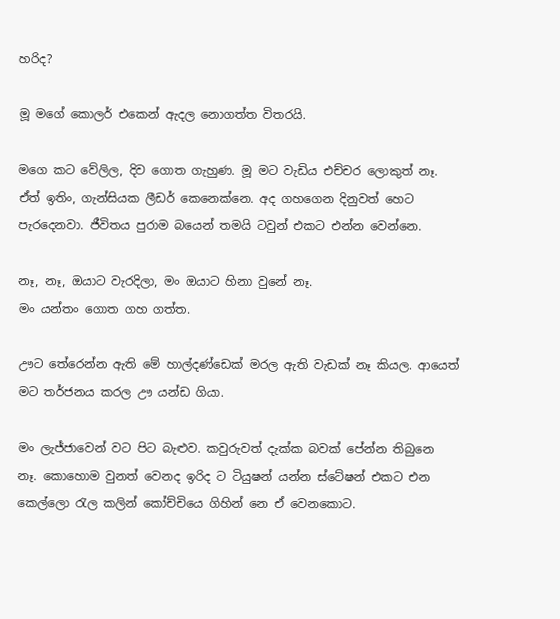හරිද?

මූ මගේ කොලර් එකෙන් ඇදල නොගත්ත විතරයි.

මගෙ කට වේලිල, දිව ගොත ගැහුණ. මූ මට වැඩිය එච්චර ලොකුත් නෑ. ඒත් ඉතිං, ගැන්සියක ලීඩර් කෙනෙක්නෙ. අද ගහගෙන දිනුවත් හෙට පැරදෙනවා. ජීවිතය පුරාම බයෙන් තමයි ටවුන් එකට එන්න වෙන්නෙ.

නෑ, නෑ, ඔයාට වැරදිලා, මං ඔයාට හිනා වුනේ නෑ.
මං යන්තං ගොත ගහ ගත්ත.

ඌට තේරෙන්න ඇති මේ හාල්දණ්ඩෙක් මරල ඇති වැඩක් නෑ කියල. ආයෙත් මට තර්ජනය කරල ඌ යන්ඩ ගියා.

මං ලැජ්ජාවෙන් වට පිට බැළුව. කවුරුවත් දැක්ක බවක් පේන්න තිබුනෙ නෑ. කොහොම වුනත් වෙනද ඉරිද ට ටියුෂන් යන්න ස්ටේෂන් එකට එන කෙල්ලො රැල කලින් කෝච්චියෙ ගිහින් නෙ ඒ වෙනකොට.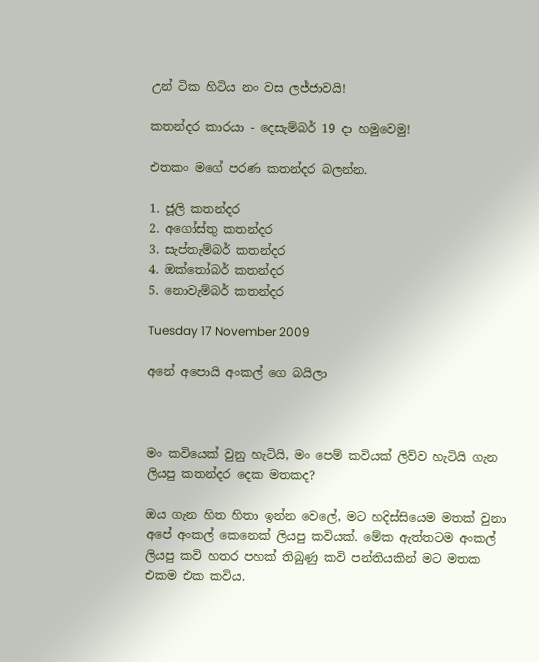උන් ටික හිටිය නං වස ලජ්ජාවයි!

කතන්දර කාරයා - දෙසැම්බර් 19 දා හමුවෙමු!

එතකං මගේ පරණ කතන්දර බලන්න.

1. ජූලි කතන්දර
2. අගෝස්තු කතන්දර
3. සැප්තැම්බර් කතන්දර
4. ඔක්තෝබර් කතන්දර
5. නොවැම්බර් කතන්දර

Tuesday 17 November 2009

අනේ අපොයි අංකල් ගෙ බයිලා



මං කවියෙක් වුනු හැටියි, මං පෙම් කවියක් ලිව්ව හැටියි ගැන ලියපු කතන්දර දෙක මතකද?

ඔය ගැන හිත හිතා ඉන්න වෙලේ, මට හදිස්සියෙම මතක් වුනා අපේ අංකල් කෙනෙක් ලියපු කවියක්. මේක ඇත්තටම අංකල් ලියපු කවි හතර පහක් තිබුණු කවි පන්තියකින් මට මතක එකම එක කවිය.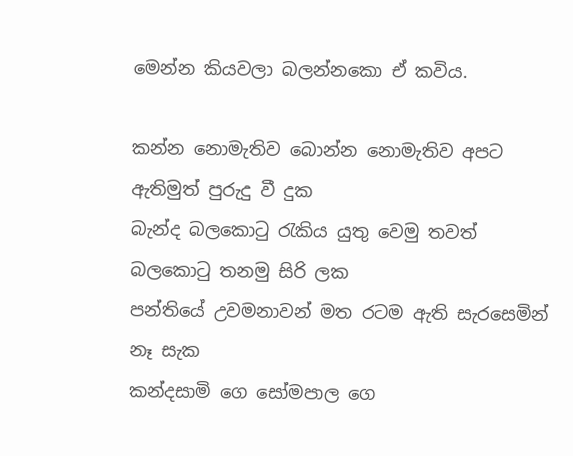මෙන්න කියවලා බලන්නකො ඒ කවිය.

කන්න නොමැතිව බොන්න නොමැතිව අපට ඇතිමුත් පුරුදු වී දුක
බැන්ද බලකොටු රැකිය යුතු වෙමු තවත් බලකොටු තනමු සිරි ලක
පන්තියේ උවමනාවන් මත රටම ඇති සැරසෙමින් නෑ සැක
කන්දසාමි ගෙ සෝමපාල ගෙ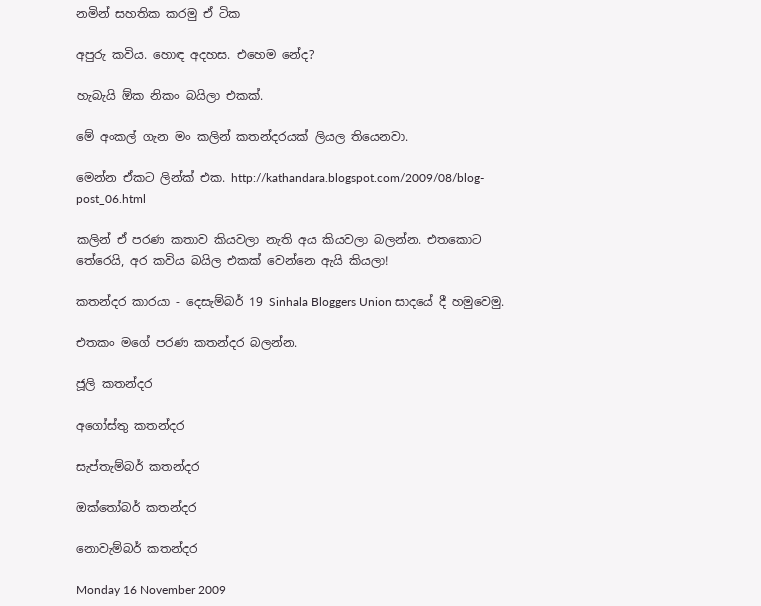නමින් සහතික කරමු ඒ ටික

අපුරු කවිය. හොඳ අදහස. එහෙම නේද?

හැබැයි ඕක නිකං බයිලා එකක්.

මේ අංකල් ගැන මං කලින් කතන්දරයක් ලියල තියෙනවා.

මෙන්න ඒකට ලින්ක් එක. http://kathandara.blogspot.com/2009/08/blog-post_06.html

කලින් ඒ පරණ කතාව කියවලා නැති අය කියවලා බලන්න. එතකොට තේරෙයි, අර කවිය බයිල එකක් වෙන්නෙ ඇයි කියලා!

කතන්දර කාරයා - දෙසැම්බර් 19 Sinhala Bloggers Union සාදයේ දී හමුවෙමු.

එතකං මගේ පරණ කතන්දර බලන්න.

ජූලි කතන්දර

අගෝස්තු කතන්දර

සැප්තැම්බර් කතන්දර

ඔක්තෝබර් කතන්දර

නොවැම්බර් කතන්දර

Monday 16 November 2009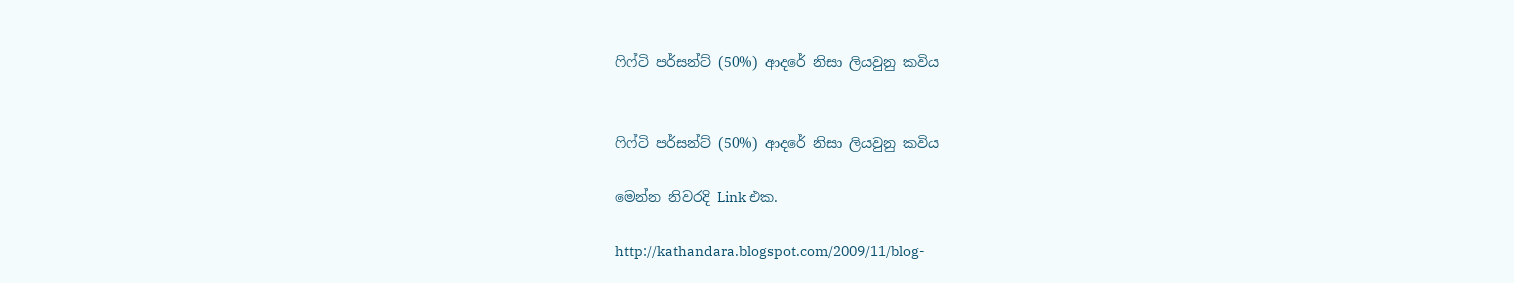ෆිෆ්ටි පර්සන්ට් (50%) ආදරේ නිසා ලියවුනු කවිය


ෆිෆ්ටි පර්සන්ට් (50%) ආදරේ නිසා ලියවුනු කවිය

මෙන්න නිවරදි Link එක.

http://kathandara.blogspot.com/2009/11/blog-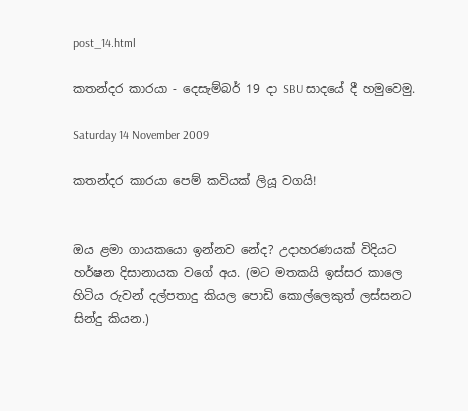post_14.html

කතන්දර කාරයා - දෙසැම්බර් 19 දා SBU සාදයේ දී හමුවෙමු.

Saturday 14 November 2009

කතන්දර කාරයා පෙම් කවියක් ලියූ වගයි!


ඔය ළමා ගායකයො ඉන්නව නේද? උදාහරණයක් විදියට හර්ෂන දිසානායක වගේ අය. (මට මතකයි ඉස්සර කාලෙ හිටිය රුවන් දල්පතාදු කියල පොඩි කොල්ලෙකුත් ලස්සනට සින්දු කියන.)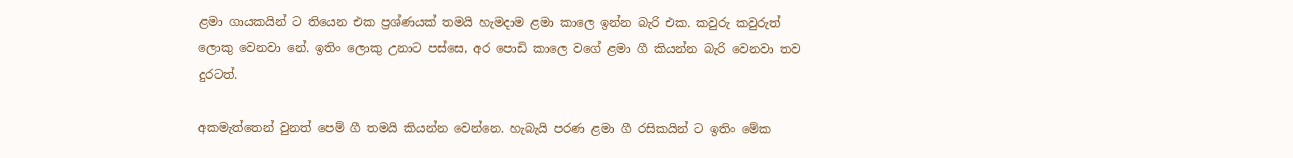ළමා ගායකයින් ට තියෙන එක ප්‍රශ්ණයක් තමයි හැමදාම ළමා කාලෙ ඉන්න බැරි එක. කවුරු කවුරුත් ලොකු වෙනවා නේ. ඉතිං ලොකු උනාට පස්සෙ, අර පොඩි කාලෙ වගේ ළමා ගී කියන්න බැරි වෙනවා තව දුරටත්.

අකමැත්තෙන් වුනත් පෙම් ගී තමයි කියන්න වෙන්නෙ. හැබැයි පරණ ළමා ගී රසිකයින් ට ඉතිං මේක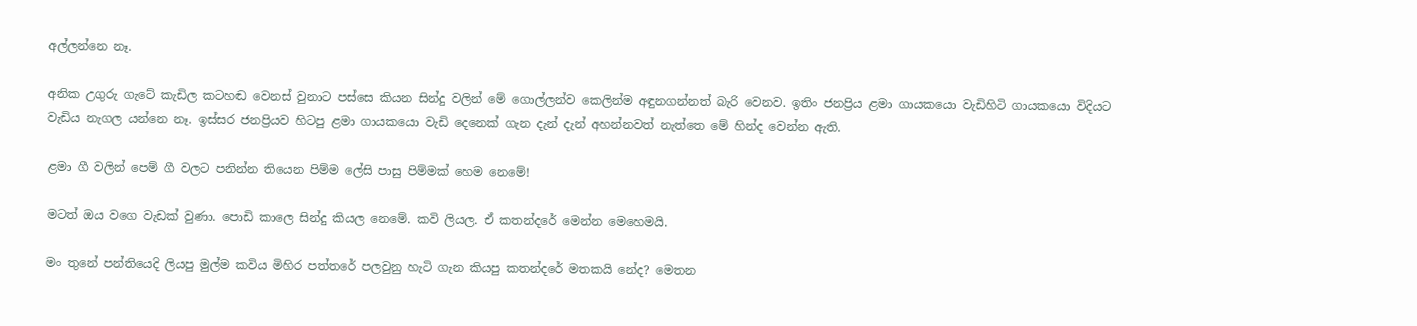අල්ලන්නෙ නෑ.

අනික උගුරු ගැටේ කැඩිල කටහඬ වෙනස් වුනාට පස්සෙ කියන සින්දු වලින් මේ ගොල්ලන්ව කෙලින්ම අඳුනගන්නත් බැරි වෙනව. ඉතිං ජනප්‍රිය ළමා ගායකයො වැඩිහිටි ගායකයො විදියට වැඩිය නැගල යන්නෙ නෑ. ඉස්සර ජනප්‍රියව හිටපු ළමා ගායකයො වැඩි දෙනෙක් ගැන දැන් දැන් අහන්නවත් නැත්තෙ මේ හින්ද වෙන්න ඇති.

ළමා ගී වලින් පෙම් ගී වලට පනින්න තියෙන පිම්ම ලේසි පාසු පිම්මක් හෙම නෙමේ!

මටත් ඔය වගෙ වැඩක් වුණා. පොඩි කාලෙ සින්දු කියල නෙමේ. කවි ලියල. ඒ කතන්දරේ මෙන්න මෙහෙමයි.

මං තුනේ පන්තියෙදි ලියපු මුල්ම කවිය මිහිර පත්තරේ පලවුනු හැටි ගැන කියපු කතන්දරේ මතකයි නේද? මෙතන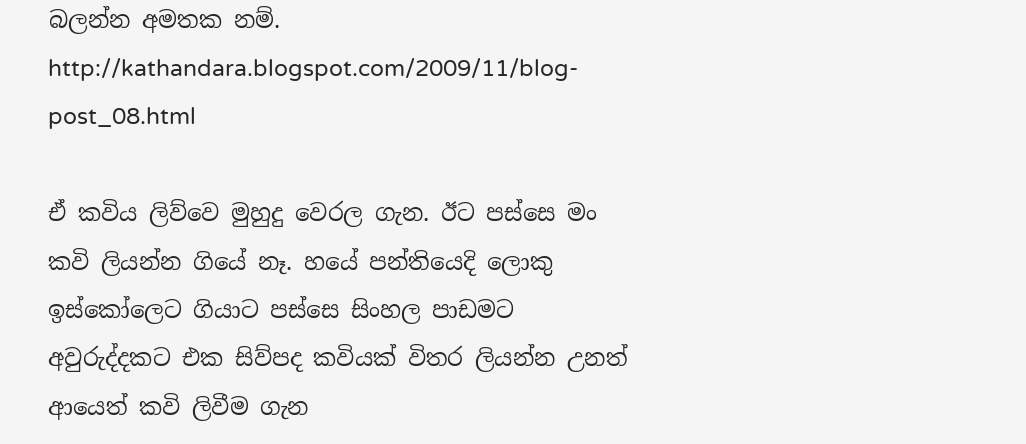බලන්න අමතක නම්.
http://kathandara.blogspot.com/2009/11/blog-post_08.html

ඒ කවිය ලිව්වෙ මුහුදු වෙරල ගැන. ඊට පස්සෙ මං කවි ලියන්න ගියේ නෑ. හයේ පන්තියෙදි ලොකු ඉස්කෝලෙට ගියාට පස්සෙ සිංහල පාඩමට අවුරුද්දකට එක සිව්පද කවියක් විතර ලියන්න උනත් ආයෙත් කවි ලිවීම ගැන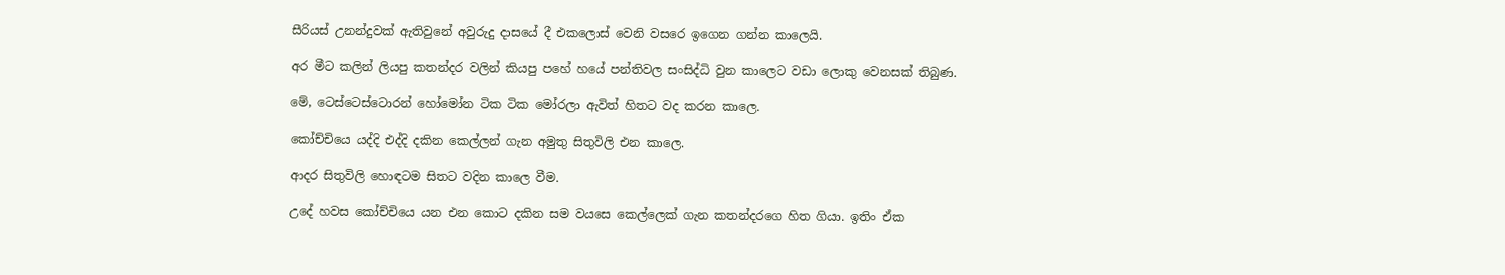සීරියස් උනන්දුවක් ඇතිවුනේ අවුරුදු දාසයේ දී එකලොස් වෙනි වසරෙ ඉගෙන ගන්න කාලෙයි.

අර මීට කලින් ලියපු කතන්දර වලින් කියපු පහේ හයේ පන්තිවල සංසිද්ධි වුන කාලෙට වඩා ලොකු වෙනසක් තිබුණ.

මේ, ටෙස්ටෙස්ටොරන් හෝමෝන ටික ටික මෝරලා ඇවිත් හිතට වද කරන කාලෙ.

කෝච්චියෙ යද්දි එද්දි දකින කෙල්ලන් ගැන අමුතු සිතුවිලි එන කාලෙ.

ආදර සිතුවිලි හොඳටම සිතට වදින කාලෙ වීම.

උදේ හවස කෝච්චියෙ යන එන කොට දකින සම වයසෙ කෙල්ලෙක් ගැන කතන්දරගෙ හිත ගියා. ඉතිං ඒක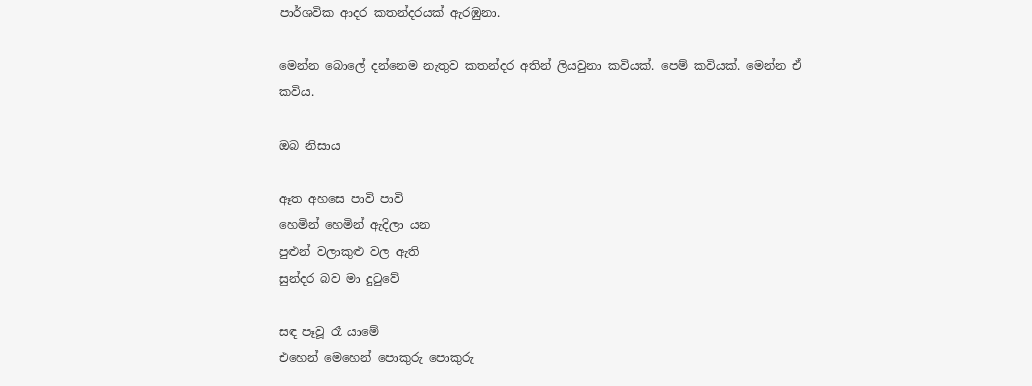පාර්ශවික ආදර කතන්දරයක් ඇරඹුනා.

මෙන්න බොලේ දන්නෙම නැතුව කතන්දර අතින් ලියවුනා කවියක්. පෙම් කවියක්. මෙන්න ඒ කවිය.

ඔබ නිසාය

ඈත අහසෙ පාවි පාවි
හෙමින් හෙමින් ඇදිලා යන
පුළුන් වලාකුළු වල ඇති
සුන්දර බව මා දුටුවේ

සඳ පෑවූ රෑ යාමේ
එහෙන් මෙහෙන් පොකුරු පොකුරු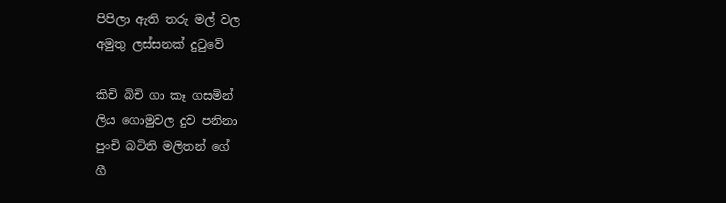පිපිලා ඇති තරු මල් වල
අමුතු ලස්සනක් දුටුවේ

කිචි බිචි ගා කෑ ගසමින්
ලිය ගොමුවල දුව පනිනා
පුංචි බටිති මලිතන් ගේ
ගී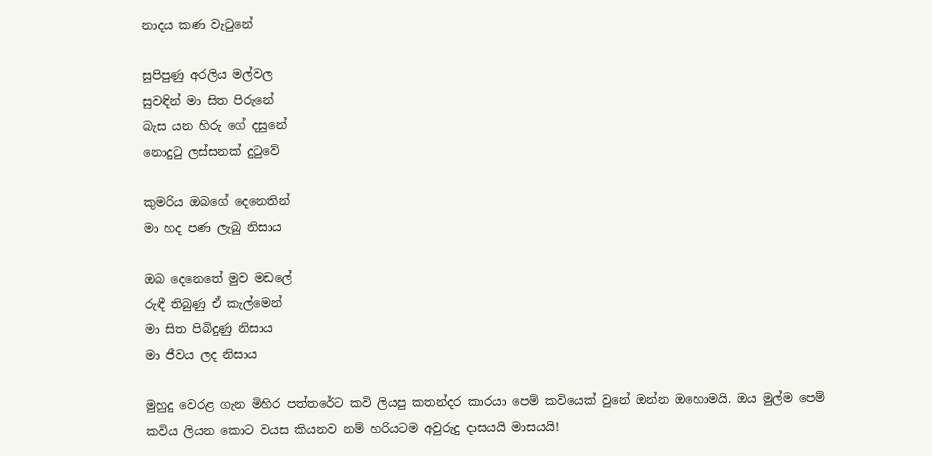නාදය කණ වැටුනේ

සුපිපුණු අරලිය මල්වල
සුවඳින් මා සිත පිරුනේ
බැස යන හිරු ගේ දසුනේ
නොදුටු ලස්සනක් දුටුවේ

කුමරිය ඔබගේ දෙනෙතින්
මා හද පණ ලැබු නිසාය

ඔබ දෙනෙතේ මුව මඩලේ
රුඳී තිබුණු ඒ කැල්මෙන්
මා සිත පිබිදුණු නිසාය
මා ජීවය ලද නිසාය

මුහුදු වෙරළ ගැන මිහිර පත්තරේට කවි ලියපු කතන්දර කාරයා පෙම් කවියෙක් වුනේ ඔන්න ඔහොමයි. ඔය මුල්ම පෙම් කවිය ලියන කොට වයස කියනව නම් හරියටම අවුරුදු දාසයයි මාසයයි!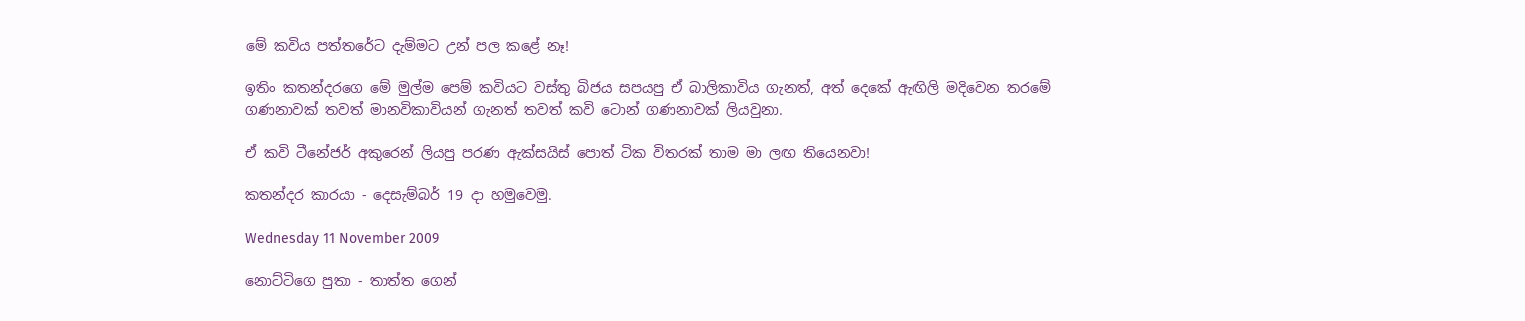මේ කවිය පත්තරේට දැම්මට උන් පල කළේ නෑ!

ඉතිං කතන්දරගෙ මේ මුල්ම පෙම් කවියට වස්තු බිජය සපයපු ඒ බාලිකාවිය ගැනත්, අත් දෙකේ ඇඟිලි මදිවෙන තරමේ ගණනාවක් තවත් මානවිකාවියන් ගැනත් තවත් කවි ටොන් ගණනාවක් ලියවුනා.

ඒ කවි ටීනේජර් අකුරෙන් ලියපු පරණ ඇක්සයිස් පොත් ටික විතරක් තාම මා ලඟ තියෙනවා!

කතන්දර කාරයා - දෙසැම්බර් 19 දා හමුවෙමු.

Wednesday 11 November 2009

නොට්ටිගෙ පුතා - තාත්ත ගෙන්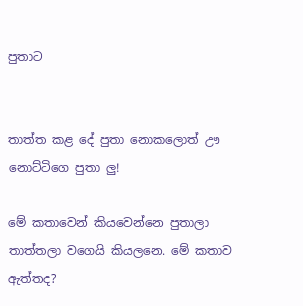පුතාට


තාත්ත කළ දේ පුතා නොකලොත් ඌ නොට්ටිගෙ පුතා ලු!

මේ කතාවෙන් කියවෙන්නෙ පුතාලා තාත්තලා වගෙයි කියලනෙ. මේ කතාව ඇත්තද?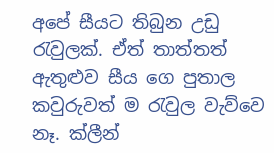අපේ සීයට තිබුන උඩු රැවුලක්. ඒත් තාත්තත් ඇතුළුව සීය ගෙ පුතාල කවුරුවත් ම රැවුල වැව්වෙ නෑ. ක්ලීන්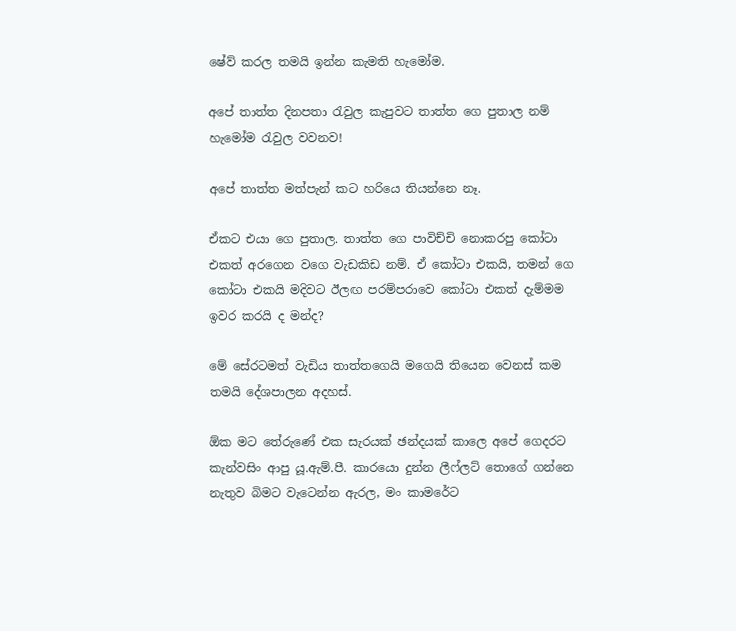ෂේව් කරල තමයි ඉන්න කැමති හැමෝම.

අපේ තාත්ත දිනපතා රැවුල කැපුවට තාත්ත ගෙ පුතාල නම් හැමෝම රැවුල වවනව!

අපේ තාත්ත මත්පැන් කට හරියෙ තියන්නෙ නෑ.

ඒකට එයා ගෙ පුතාල. තාත්ත ගෙ පාවිච්චි නොකරපු කෝටා එකත් අරගෙන වගෙ වැඩකිඩ නම්. ඒ කෝටා එකයි, තමන් ගෙ කෝටා එකයි මදිවට ඊලඟ පරම්පරාවෙ කෝටා එකත් දැම්මම ඉවර කරයි ද මන්ද?

මේ සේරටමත් වැඩිය තාත්තගෙයි මගෙයි තියෙන වෙනස් කම තමයි දේශපාලන අදහස්.

ඕක මට තේරුණේ එක සැරයක් ඡන්දයක් කාලෙ අපේ ගෙදරට කැන්වසිං ආපු යූ.ඇම්.පී. කාරයො දුන්න ලීෆ්ලට් තොගේ ගන්නෙ නැතුව බිමට වැටෙන්න ඇරල, මං කාමරේට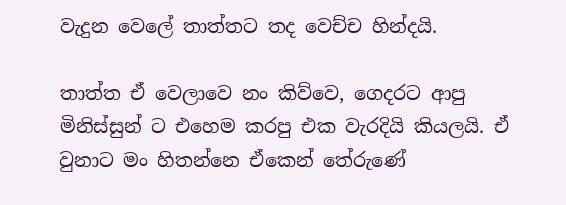වැදුන වෙලේ තාත්තට තද වෙච්ච හින්දයි.

තාත්ත ඒ වෙලාවෙ නං කිව්වෙ, ගෙදරට ආපු මිනිස්සුන් ට එහෙම කරපු එක වැරදියි කියලයි. ඒ වුනාට මං හිතන්නෙ ඒකෙන් තේරුණේ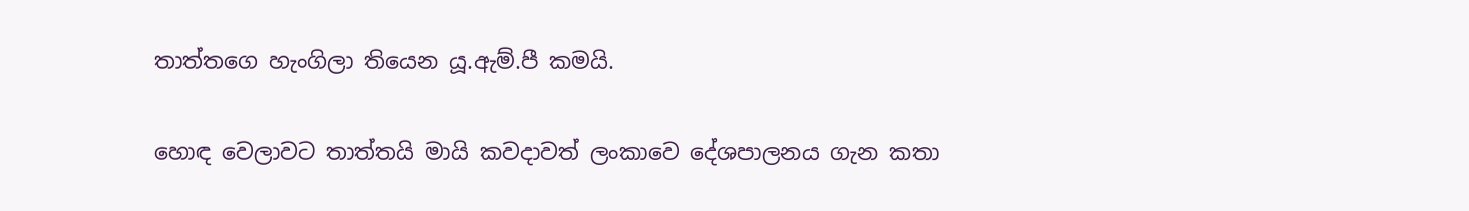තාත්තගෙ හැංගිලා තියෙන යූ.ඇම්.පී කමයි.

හොඳ වෙලාවට තාත්තයි මායි කවදාවත් ලංකාවෙ දේශපාලනය ගැන කතා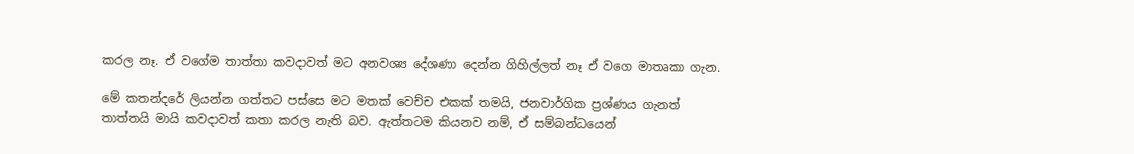කරල නෑ. ඒ වගේම තාත්තා කවදාවත් මට අනවශ්‍ය දේශණා දෙන්න ගිහිල්ලත් නෑ ඒ වගෙ මාතෘකා ගැන.

මේ කතන්දරේ ලියන්න ගත්තට පස්සෙ මට මතක් වෙච්ච එකක් තමයි, ජනවාර්ගික ප්‍රශ්ණය ගැනත් තාත්තයි මායි කවදාවත් කතා කරල නැති බව. ඇත්තටම කියනව නම්, ඒ සම්බන්ධයෙන්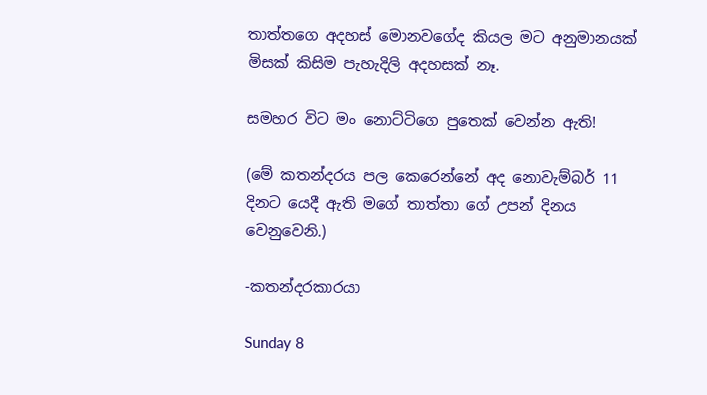තාත්තගෙ අදහස් මොනවගේද කියල මට අනුමානයක් මිසක් කිසිම පැහැදිලි අදහසක් නෑ.

සමහර විට මං නොට්ටිගෙ පුතෙක් වෙන්න ඇති!

(මේ කතන්දරය පල කෙරෙන්නේ අද නොවැම්බර් 11 දිනට යෙදී ඇති මගේ තාත්තා ගේ උපන් දිනය වෙනුවෙනි.)

-කතන්දරකාරයා

Sunday 8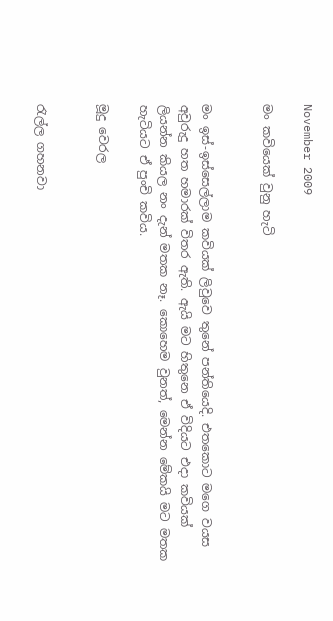November 2009

මං කවියෙක් වුනු හැටි


මං ඉස්-ඉස්සෙල්ලාම කවියක් ලිවුවෙ තුනේ පන්තියෙදි. එතකොට මගෙ වයස අවුරුදු හත හමාරක් විතර ඇති. ඇයි මට හිතුනෙ ඒ විදියට එදා කවියක් ලියන්න කියල නං දැන් මතක නෑ. කොහෙම වුනත්, මෙන්න මේකයි මට මතක හැටියට ඒ පුංචි කවිය.

මූදු වෙරල


රැල්ල ගහනවා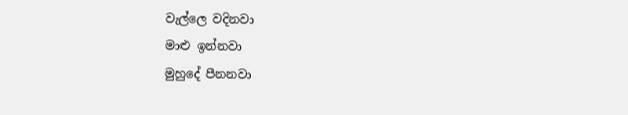වැල්ලෙ වදිනවා
මාළු ඉන්නවා
මුහුදේ පීනනවා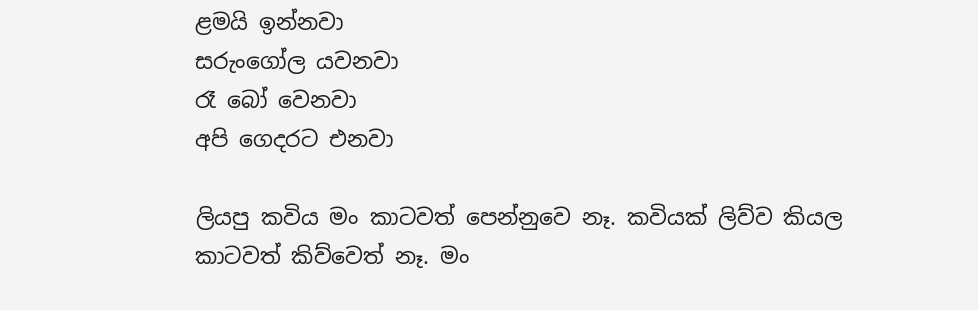ළමයි ඉන්නවා
සරුංගෝල යවනවා
රෑ බෝ වෙනවා
අපි ගෙදරට එනවා

ලියපු කවිය මං කාටවත් පෙන්නුවෙ නෑ. කවියක් ලිව්ව කියල කාටවත් කිව්වෙත් නෑ. මං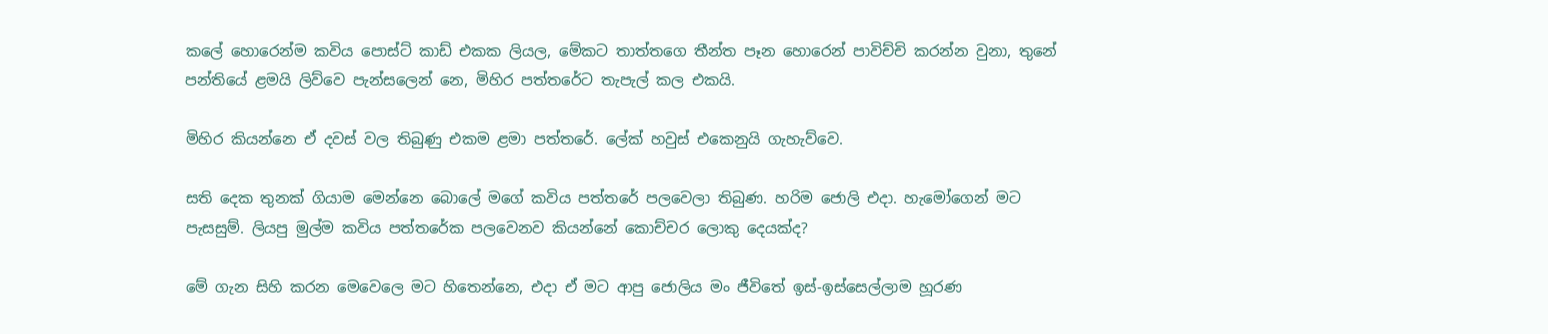කලේ හොරෙන්ම කවිය පොස්ට් කාඩ් එකක ලියල, මේකට තාත්තගෙ තීන්ත පෑන හොරෙන් පාවිච්චි කරන්න වුනා, තුනේ පන්තියේ ළමයි ලිව්වෙ පැන්සලෙන් නෙ, මිහිර පත්තරේට තැපැල් කල එකයි.

මිහිර කියන්නෙ ඒ දවස් වල තිබුණු එකම ළමා පත්තරේ. ලේක් හවුස් එකෙනුයි ගැහැව්වෙ.

සති දෙක තුනක් ගියාම මෙන්නෙ බොලේ මගේ කවිය පත්තරේ පලවෙලා තිබුණ. හරිම ජොලි එදා. හැමෝගෙන් මට පැසසුම්. ලියපු මුල්ම කවිය පත්තරේක පලවෙනව කියන්නේ කොච්චර ලොකු දෙයක්ද?

මේ ගැන සිහි කරන මෙවෙලෙ මට හිතෙන්නෙ, එදා ඒ මට ආපු ජොලිය මං ජීවිතේ ඉස්-ඉස්සෙල්ලාම හූරණ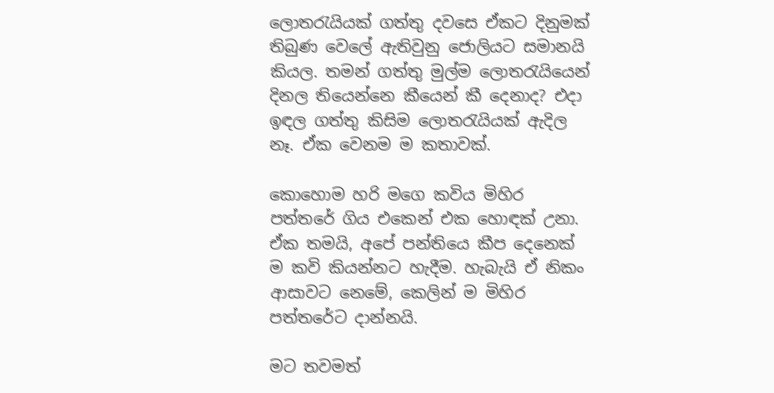ලොතරැයියක් ගත්තු දවසෙ ඒකට දිනුමක් තිබුණ වෙලේ ඇතිවුනු ජොලියට සමානයි කියල. තමන් ගත්තු මුල්ම ලොතරැයියෙන් දිනල තියෙන්නෙ කීයෙන් කී දෙනාද? එදා ඉඳල ගත්තු කිසිම ලොතරැයියක් ඇදිල නෑ. ඒක වෙනම ම කතාවක්.

කොහොම හරි මගෙ කවිය මිහිර පත්තරේ ගිය එකෙන් එක හොඳක් උනා. ඒක තමයි, අපේ පන්තියෙ කීප දෙනෙක් ම කවි කියන්නට හැදීම. හැබැයි ඒ නිකං ආසාවට නෙමේ, කෙලින් ම මිහිර පත්තරේට දාන්නයි.

මට තවමත්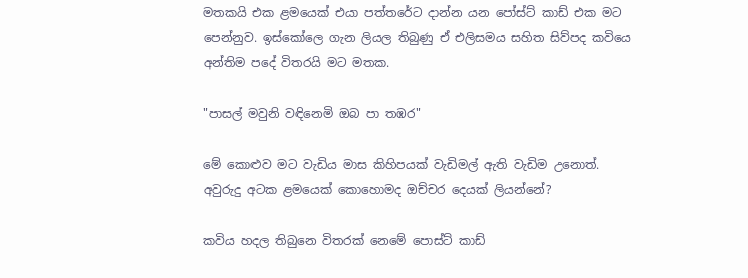මතකයි එක ළමයෙක් එයා පත්තරේට දාන්න යන පෝස්ට් කාඩ් එක මට පෙන්නුව. ඉස්කෝලෙ ගැන ලියල තිබුණු ඒ එලිසමය සහිත සිව්පද කවියෙ අන්තිම පදේ විතරයි මට මතක.

"පාසල් මවුනි වඳිනෙමි ඔබ පා තඹර"

මේ කොළුව මට වැඩිය මාස කිහිපයක් වැඩිමල් ඇති වැඩිම උනොත්. අවුරුදු අටක ළමයෙක් කොහොමද ඔච්චර දෙයක් ලියන්නේ?

කවිය හදල තිබුනෙ විතරක් නෙමේ පොස්ට් කාඩ්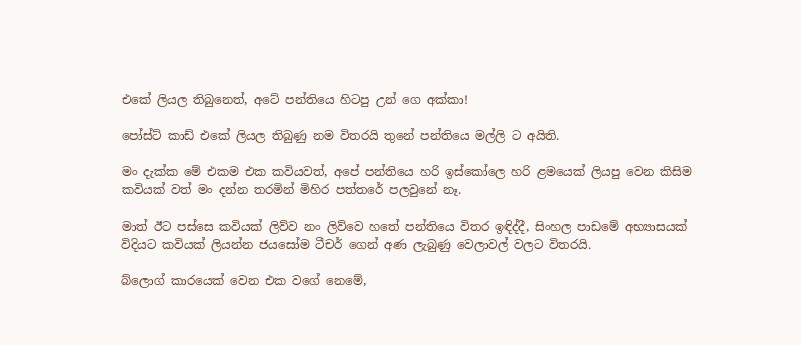එකේ ලියල තිබුනෙත්, අටේ පන්තියෙ හිටපු උන් ගෙ අක්කා!

පෝස්ට් කාඩ් එකේ ලියල තිබුණු නම විතරයි තුනේ පන්තියෙ මල්ලි ට අයිති.

මං දැක්ක මේ එකම එක කවියවත්, අපේ පන්තියෙ හරි ඉස්කෝලෙ හරි ළමයෙක් ලියපු වෙන කිසිම කවියක් වත් මං දන්න තරමින් මිහිර පත්තරේ පලවුනේ නෑ.

මාත් ඊට පස්සෙ කවියක් ලිව්ව නං ලිව්වෙ හතේ පන්තියෙ විතර ඉඳිද්දී, සිංහල පාඩමේ අභ්‍යාසයක් විදියට කවියක් ලියන්න ජයසෝම ටීචර් ගෙන් අණ ලැබුණු වෙලාවල් වලට විතරයි.

බ්ලොග් කාරයෙක් වෙන එක වගේ නෙමේ,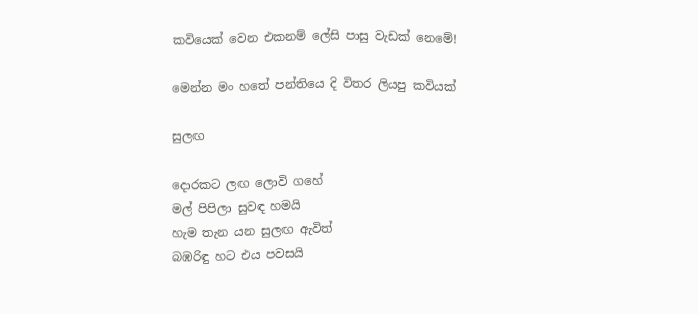කවියෙක් වෙන එකනම් ලේසි පාසු වැඩක් නෙමේ!

මෙන්න මං හතේ පන්තියෙ දි විතර ලියපු කවියක්

සුලඟ

දොරකට ලඟ ලොවි ගහේ
මල් පිපිලා සුවඳ හමයි
හැම තැන යන සුලඟ ඇවිත්
බඹරිඳු හට එය පවසයි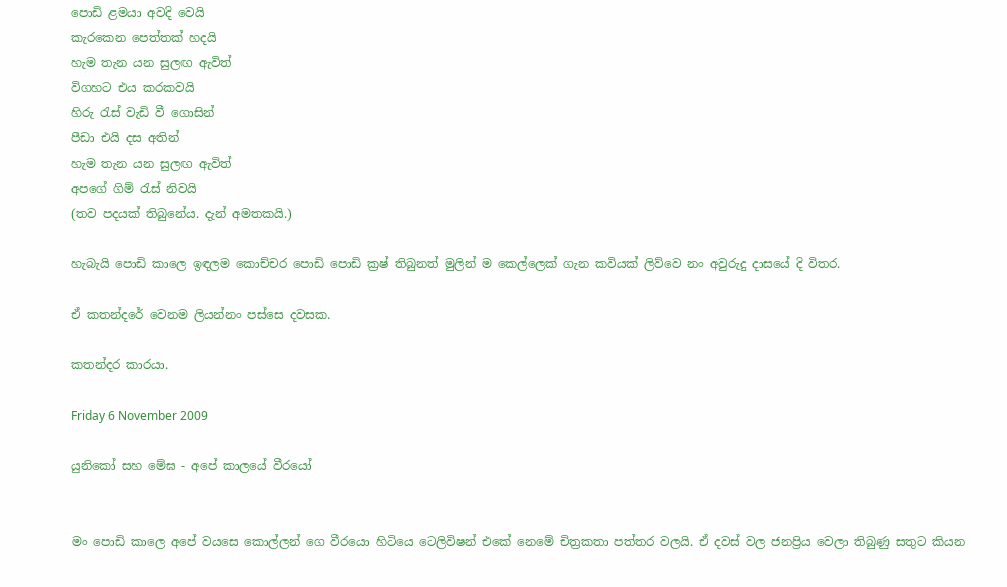පොඩි ළමයා අවදි වෙයි
කැරකෙන පෙත්තක් හදයි
හැම තැන යන සුලඟ ඇවිත්
විගහට එය කරකවයි
හිරු රැස් වැඩි වී ගොසින්
පීඩා එයි දස අතින්
හැම තැන යන සුලඟ ඇවිත්
අපගේ ගිම් රැස් නිවයි
(තව පදයක් තිබුනේය. දැන් අමතකයි.)

හැබැයි පොඩි කාලෙ ඉඳලම කොච්චර පොඩි පොඩි ක්‍රෂ් තිබුනත් මුලින් ම කෙල්ලෙක් ගැන කවියක් ලිව්වෙ නං අවුරුදු දාසයේ දි විතර.

ඒ කතන්දරේ වෙනම ලියන්නං පස්සෙ දවසක.

කතන්දර කාරයා.

Friday 6 November 2009

යුනිකෝ සහ මේඝ - අපේ කාලයේ වීරයෝ


මං පොඩි කාලෙ අපේ වයසෙ කොල්ලන් ගෙ වීරයො හිටියෙ ටෙලිවිෂන් එකේ නෙමේ චිත්‍රකතා පත්තර වලයි. ඒ දවස් වල ජනප්‍රිය වෙලා තිබුණු සතුට කියන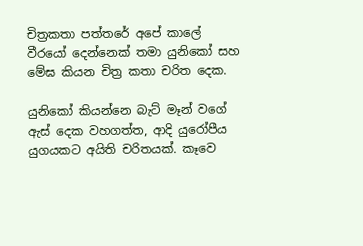චිත්‍රකතා පත්තරේ අපේ කාලේ වීරයෝ දෙන්නෙක් තමා යුනිකෝ සහ මේඝ කියන චිත්‍ර කතා චරිත දෙක.

යුනිකෝ කියන්නෙ බැට් මෑන් වගේ ඇස් දෙක වහගත්ත, ආදි යුරෝපීය යුගයකට අයිති චරිතයක්. කෑවෙ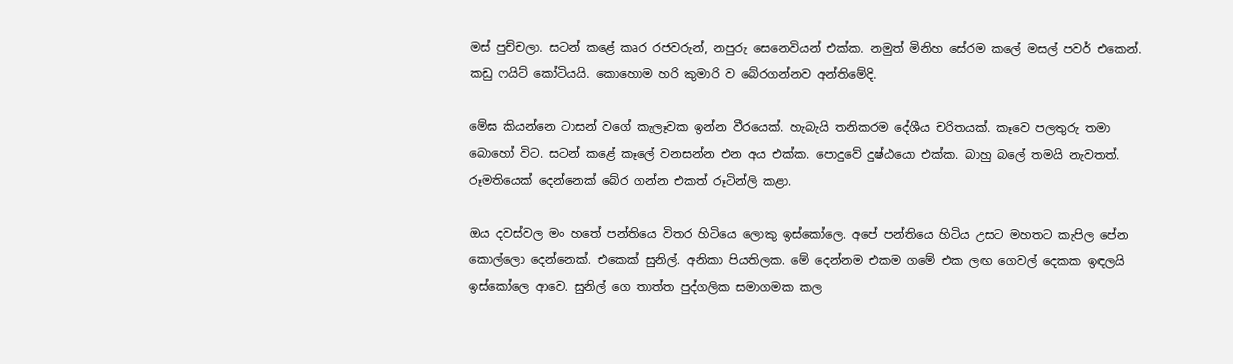මස් පුච්චලා. සටන් කළේ කෘර රජවරුන්, නපුරු සෙනෙවියන් එක්ක. නමුත් මිනිහ සේරම කලේ මසල් පවර් එකෙන්. කඩු ෆයිට් කෝටියයි. කොහොම හරි කුමාරි ව බේරගන්නව අන්තිමේදි.

මේඝ කියන්නෙ ටාසන් වගේ කැලෑවක ඉන්න වීරයෙක්. හැබැයි තනිකරම දේශීය චරිතයක්. කෑවෙ පලතුරු තමා බොහෝ විට. සටන් කළේ කෑලේ වනසන්න එන අය එක්ක. පොදුවේ දුෂ්ඨයො එක්ක. බාහු බලේ තමයි නැවතත්. රූමතියෙක් දෙන්නෙක් බේර ගන්න එකත් රූටින්ලි කළා.

ඔය දවස්වල මං හතේ පන්තියෙ විතර හිටියෙ ලොකු ඉස්කෝලෙ. අපේ පන්තියෙ හිටිය උසට මහතට කැපිල පේන කොල්ලො දෙන්නෙක්. එකෙක් සුනිල්. අනිකා පියතිලක. මේ දෙන්නම එකම ගමේ එක ලඟ ගෙවල් දෙකක ඉඳලයි ඉස්කෝලෙ ආවෙ. සුනිල් ගෙ තාත්ත පුද්ගලික සමාගමක කල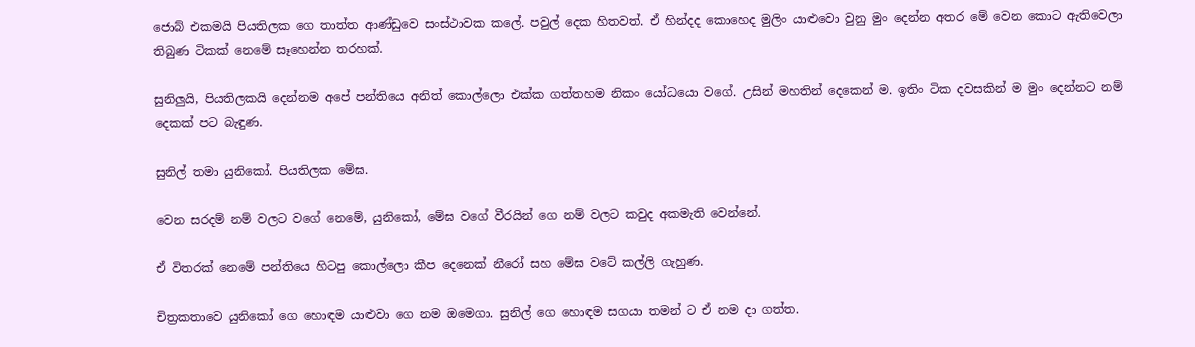ජොබ් එකමයි පියතිලක ගෙ තාත්ත ආණ්ඩුවෙ සංස්ථාවක කලේ. පවුල් දෙක හිතවත්. ඒ හින්දද කොහෙද මුලිං යාළුවො වුනු මුං දෙන්න අතර මේ වෙන කොට ඇතිවෙලා තිබුණ ටිකක් නෙමේ සෑහෙන්න තරහක්.

සුනිලුයි, පියතිලකයි දෙන්නම අපේ පන්තියෙ අනිත් කොල්ලො එක්ක ගත්තහම නිකං යෝධයො වගේ. උසින් මහතින් දෙකෙන් ම. ඉතිං ටික දවසකින් ම මුං දෙන්නට නම් දෙකක් පට බැඳුණ.

සුනිල් තමා යුනිකෝ. පියතිලක මේඝ.

වෙන සරදම් නම් වලට වගේ නෙමේ, යුනිකෝ, මේඝ වගේ වීරයින් ගෙ නම් වලට කවුද අකමැති වෙන්නේ.

ඒ විතරක් නෙමේ පන්තියෙ හිටපු කොල්ලො කීප දෙනෙක් නීරෝ සහ මේඝ වටේ කල්ලි ගැහුණ.

චිත්‍රකතාවෙ යුනිකෝ ගෙ හොඳම යාළුවා ගෙ නම ඔමෙගා. සුනිල් ගෙ හොඳම සගයා තමන් ට ඒ නම දා ගත්ත.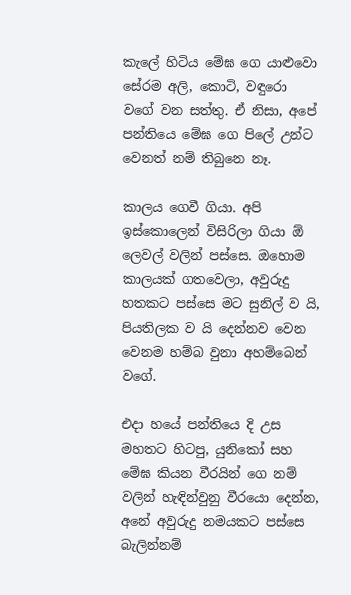කැලේ හිටිය මේඝ ගෙ යාළුවො සේරම අලි, කොටි, වඳුරො වගේ වන සත්තු. ඒ නිසා, අපේ පන්තියෙ මේඝ ගෙ පිලේ උන්ට වෙනත් නම් තිබුනෙ නෑ.

කාලය ගෙවී ගියා. අපි ඉස්කොලෙන් විසිරිලා ගියා ඕ ලෙවල් වලින් පස්සෙ. ඔහොම කාලයක් ගතවෙලා, අවුරුදු හතකට පස්සෙ මට සුනිල් ව යි, පියතිලක ව යි දෙන්නව වෙන වෙනම හම්බ වුනා අහම්බෙන් වගේ.

එදා හයේ පන්තියෙ දි උස මහතට හිටපු, යුනිකෝ සහ මේඝ කියන වීරයින් ගෙ නම් වලින් හැඳින්වුනු වීරයො දෙන්න, අනේ අවුරුදු නමයකට පස්සෙ බැලින්නම්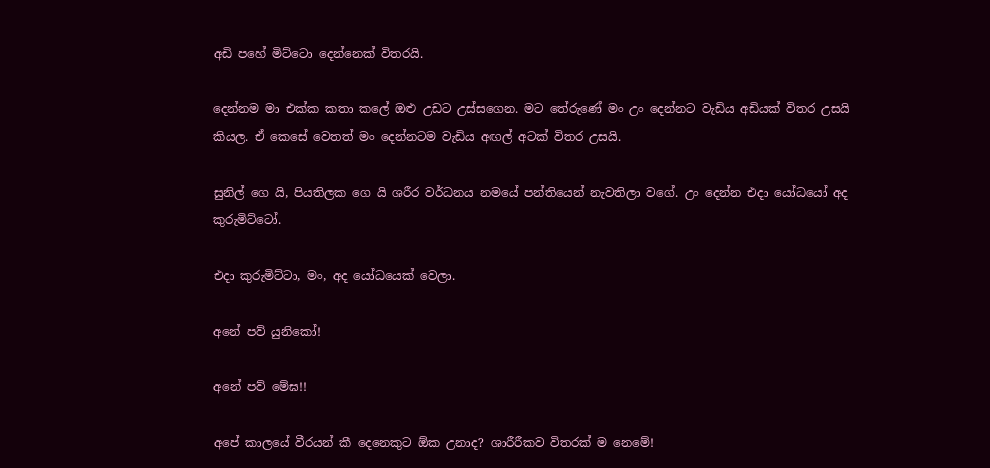අඩි පහේ මිට්ටො දෙන්නෙක් විතරයි.

දෙන්නම මා එක්ක කතා කලේ ඔළු උඩට උස්සගෙන. මට තේරුණේ මං උං දෙන්නට වැඩිය අඩියක් විතර උසයි කියල. ඒ කෙසේ වෙතත් මං දෙන්නටම වැඩිය අඟල් අටක් විතර උසයි.

සුනිල් ගෙ යි, පියතිලක ගෙ යි ශරීර වර්ධනය නමයේ පන්තියෙන් නැවතිලා වගේ. උං දෙන්න එදා යෝධයෝ අද කුරුමිට්ටෝ.

එදා කුරුමිට්ටා, මං, අද යෝධයෙක් වෙලා.

අනේ පව් යුනිකෝ!

අනේ පව් මේඝ!!

අපේ කාලයේ වීරයන් කී දෙනෙකුට ඕක උනාද? ශාරීරීකව විතරක් ම නෙමේ!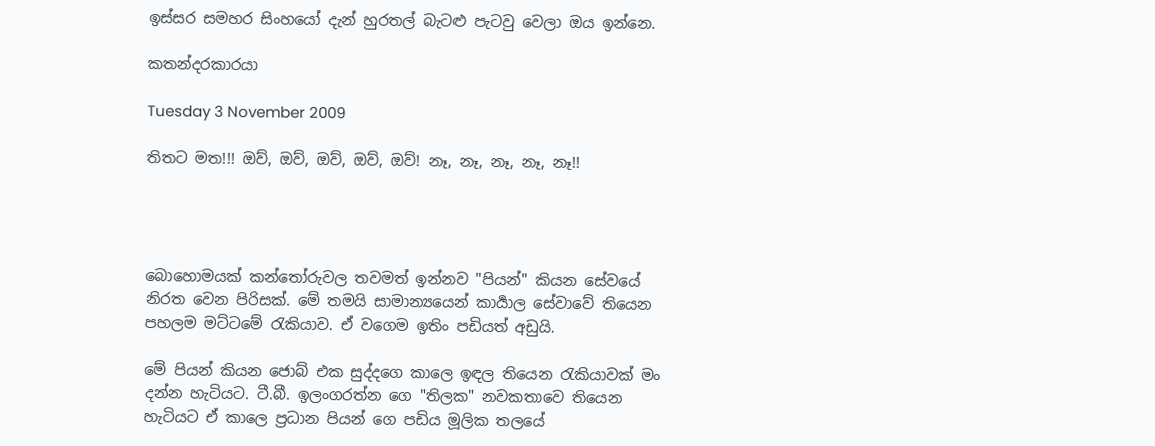ඉස්සර සමහර සිංහයෝ දැන් හුරතල් බැටළු පැටවු වෙලා ඔය ඉන්නෙ.

කතන්දරකාරයා

Tuesday 3 November 2009

තිතට මත!!! ඔව්, ඔව්, ඔව්, ඔව්, ඔව්! නෑ, නෑ, නෑ, නෑ, නෑ!!




බොහොමයක් කන්තෝරුවල තවමත් ඉන්නව "පියන්" කියන සේවයේ නිරත වෙන පිරිසක්. මේ තමයි සාමාන්‍යයෙන් කාර්‍යාල සේවාවේ තියෙන පහලම මට්ටමේ රැකියාව. ඒ වගෙම ඉතිං පඩියත් අඩුයි.

මේ පියන් කියන ජොබ් එක සුද්දගෙ කාලෙ ඉඳල තියෙන රැකියාවක් මං දන්න හැටියට. ටී.බී. ඉලංගරත්න ගෙ "තිලක" නවකතාවෙ තියෙන හැටියට ඒ කාලෙ ප්‍රධාන පියන් ගෙ පඩිය මූලික තලයේ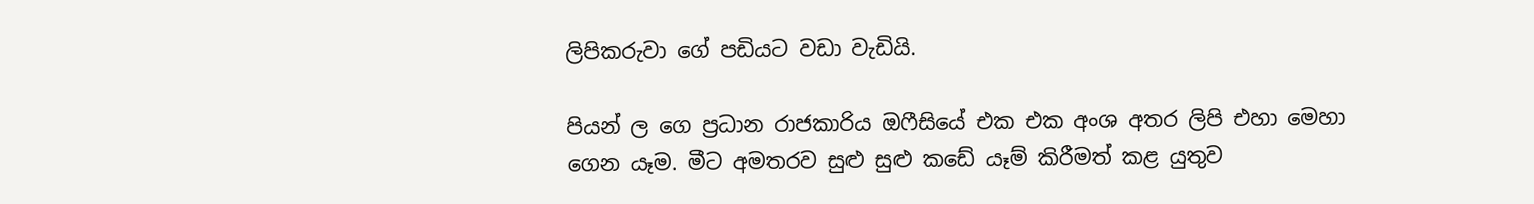ලිපිකරුවා ගේ පඩියට වඩා වැඩියි.

පියන් ල ගෙ ප්‍රධාන රාජකාරිය ඔෆීසියේ එක එක අංශ අතර ලිපි එහා මෙහා ගෙන යෑම. මීට අමතරව සුළු සුළු කඩේ යෑම් කිරීමත් කළ යුතුව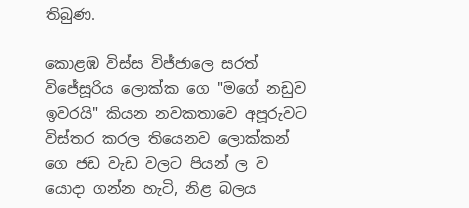තිබුණ.

කොළඹ විස්ස විජ්ජාලෙ සරත් විජේසූරිය ලොක්ක ගෙ "මගේ නඩුව ඉවරයි" කියන නවකතාවෙ අපූරුවට විස්තර කරල තියෙනව ලොක්කන් ගෙ ජඩ වැඩ වලට පියන් ල ව යොදා ගන්න හැටි, නිළ බලය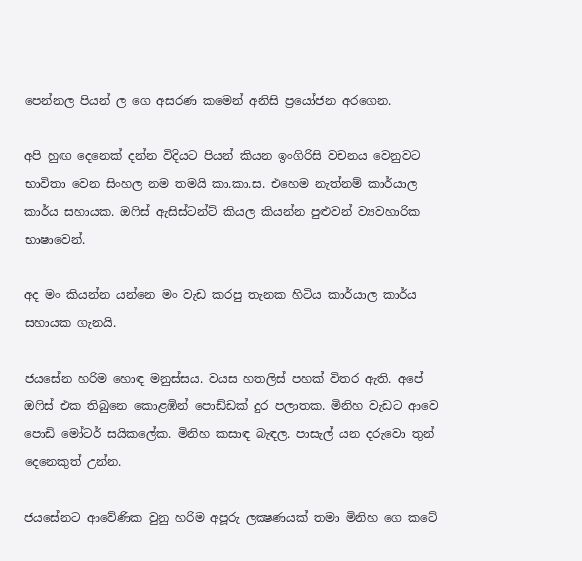පෙන්නල පියන් ල ගෙ අසරණ කමෙන් අනිසි ප්‍රයෝජන අරගෙන.

අපි හුඟ දෙනෙක් දන්න විදියට පියන් කියන ඉංගිරිසි වචනය වෙනුවට භාවිතා වෙන සිංහල නම තමයි කා.කා.ස. එහෙම නැත්නම් කාර්යාල කාර්ය සහායක. ඔෆිස් ඇසිස්ටන්ට් කියල කියන්න පුළුවන් ව්‍යවහාරික භාෂාවෙන්.

අද මං කියන්න යන්නෙ මං වැඩ කරපු තැනක හිටිය කාර්යාල කාර්ය සහායක ගැනයි.

ජයසේන හරිම හොඳ මනුස්සය. වයස හතලිස් පහක් විතර ඇති. අපේ ඔෆිස් එක තිබුනෙ කොළඹින් පොඩ්ඩක් දුර පලාතක. මිනිහ වැඩට ආවෙ පොඩි මෝටර් සයිකලේක. මිනිහ කසාඳ බැඳල. පාසැල් යන දරුවො තුන් දෙනෙකුත් උන්න.

ජයසේනට ආවේණික වුනු හරිම අපූරු ලක්‍ෂණයක් තමා මිනිහ ගෙ කටේ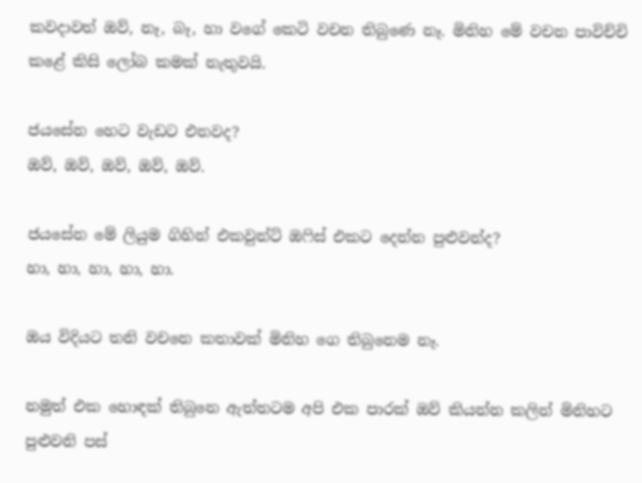කවදාවත් ඔව්, නෑ, බෑ, හා වගේ කෙටි වචන තිබුණෙ නෑ. මිනිහ මේ වචන පාවිච්චි කළේ කිසි ලෝබ කමක් නැතුවයි.

ජයසේන හෙට වැඩට එනවද?
ඔව්, ඔව්, ඔව්, ඔව්, ඔව්.

ජයසේන මේ ලියුම ගිහින් එකවුන්ට් ඔෆිස් එකට දෙන්න පුළුවන්ද?
හා, හා, හා, හා, හා.

ඔය විදියට තනි වචනෙ කතාවක් මිනිහ ගෙ තිබුනෙම නෑ.

නමුත් එක හොඳක් තිබුනෙ ඇත්තටම අපි එක පාරක් ඔව් කියන්න කලින් මිනිහට පුළුවනි පස්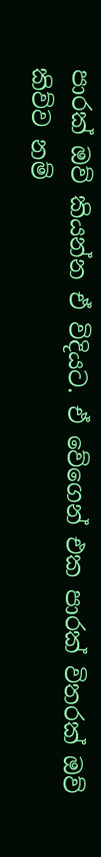පාරක් ඔව් කියන්න ඒ විදියට. ඒ වේගෙන් එක පාරක් විතරක් ඔව් කිව්ව නම්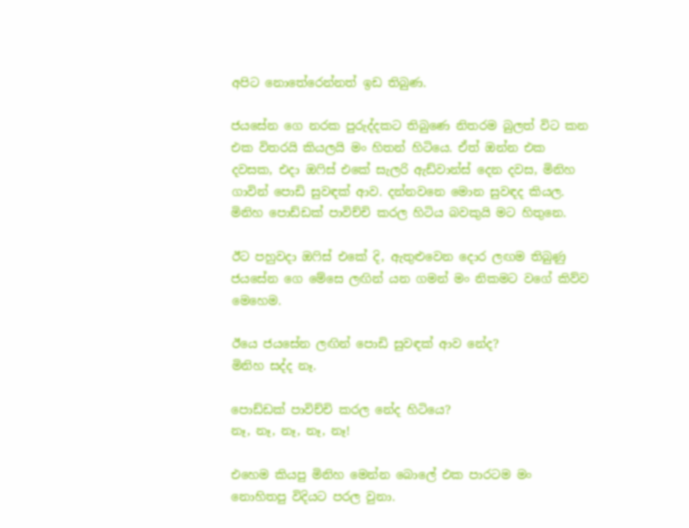අපිට නොතේරෙන්නත් ඉඩ තිබුණ.

ජයසේන ගෙ නරක පුරුද්දකට තිබුණෙ නිතරම බුලත් විට කන එක විතරයි කියලයි මං හිතන් හිටියෙ. ඒත් ඔන්න එක දවසක, එදා ඔෆිස් එකේ සැලරි ඇඩ්වාන්ස් දෙන දවස, මිනිහ ගාවින් පොඩි සුවඳක් ආව. දන්නවනෙ මොන සුවඳද කියල. මිනිහ පොඩ්ඩක් පාවිච්චි කරල හිටිය බවකුයි මට හිතුනෙ.

ඊට පහුවදා ඔෆිස් එකේ දි, ඇතුළුවෙන දොර ලඟම තිබුණු ජයසේන ගෙ මේසෙ ලඟින් යන ගමන් මං නිකමට වගේ කිව්ව මෙහෙම.

ඊයෙ ජයසේන ලඟින් පොඩි සුවඳක් ආව නේද?
මිනිහ සද්ද නෑ.

පොඩ්ඩක් පාවිච්චි කරල නේද හිටියෙ?
නෑ, නෑ, නෑ, නෑ, නෑ!

එහෙම කියපු මිනිහ මෙන්න බොලේ එක පාරටම මං නොහිතපු විදියට පරල වුනා.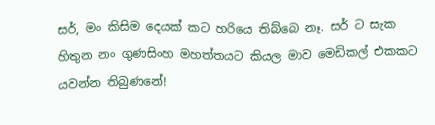සර්, මං කිසිම දෙයක් කට හරියෙ තිබ්බෙ නෑ. සර් ට සැක හිතුන නං ගුණසිංහ මහත්තයට කියල මාව මෙඩිකල් එකකට යවන්න තිබුණනේ!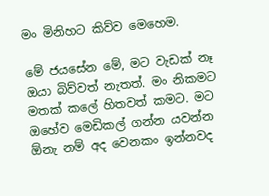මං මිනිහට කිව්ව මෙහෙම.

මේ ජයසේන මේ, මට වැඩක් නෑ ඔයා බිව්වත් නැතත්. මං නිකමට මතක් කලේ හිතවත් කමට. මට ඔහේව මෙඩිකල් ගන්න යවන්න ඕනැ නම් අද වෙනකං ඉන්නවද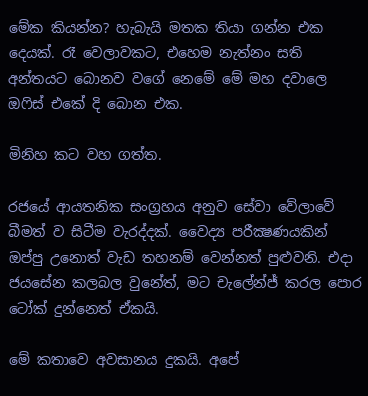මේක කියන්න? හැබැයි මතක තියා ගන්න එක දෙයක්. රෑ වෙලාවකට, එහෙම නැත්නං සති අන්තයට බොනව වගේ නෙමේ මේ මහ දවාලෙ ඔෆිස් එකේ දි බොන එක.

මිනිහ කට වහ ගත්ත.

රජයේ ආයතනික සංග්‍රහය අනුව සේවා වේලාවේ බීමත් ව සිටීම වැරද්දක්. වෛද්‍ය පරීක්‍ෂණයකින් ඔප්පු උනොත් වැඩ තහනම් වෙන්නත් පුළුවනි. එදා ජයසේන කලබල වුනේත්, මට චැලේන්ජ් කරල පොර ටෝක් දුන්නෙත් ඒකයි.

මේ කතාවෙ අවසානය දුකයි. අපේ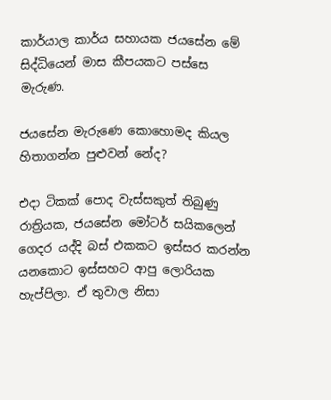කාර්යාල කාර්ය සහායක ජයසේන මේ සිද්ධියෙන් මාස කීපයකට පස්සෙ මැරුණ.

ජයසේන මැරුණෙ කොහොමද කියල හිතාගන්න පුළුවන් නේද?

එදා ටිකක් පොද වැස්සකුත් තිබුණු රාත්‍රියක, ජයසේන මෝටර් සයිකලෙන් ගෙදර යද්දි බස් එකකට ඉස්සර කරන්න යනකොට ඉස්සහට ආපු ලොරියක හැප්පිලා. ඒ තුවාල නිසා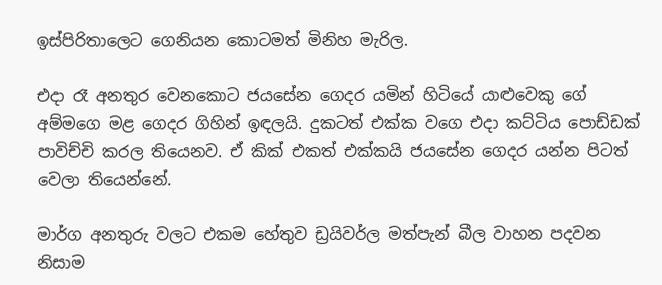ඉස්පිරිතාලෙට ගෙනියන කොටමත් මිනිහ මැරිල.

එදා රෑ අනතුර වෙනකොට ජයසේන ගෙදර යමින් හිටියේ යාළුවෙකු ගේ අම්මගෙ මළ ගෙදර ගිහින් ඉඳලයි. දුකටත් එක්ක වගෙ එදා කට්ටිය පොඩ්ඩක් පාවිච්චි කරල තියෙනව. ඒ කික් එකත් එක්කයි ජයසේන ගෙදර යන්න පිටත් වෙලා තියෙන්නේ.

මාර්ග අනතුරු වලට එකම හේතුව ඩ්‍රයිවර්ල මත්පැන් බීල වාහන පදවන නිසාම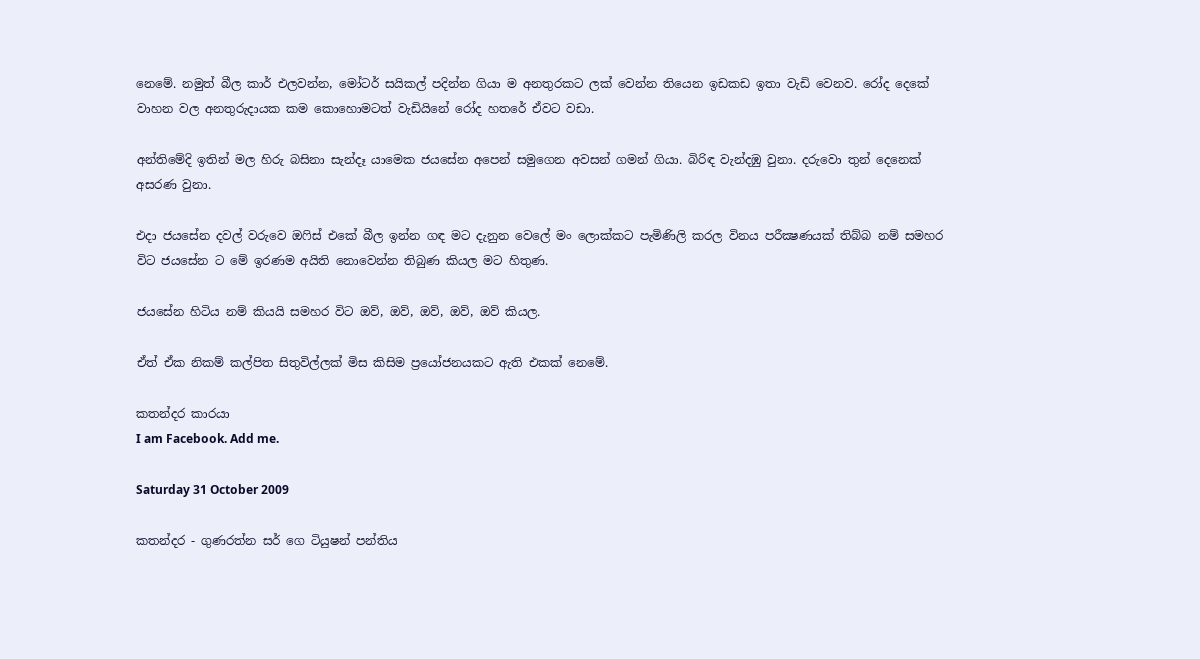නෙමේ. නමුත් බීල කාර් එලවන්න, මෝටර් සයිකල් පදින්න ගියා ම අනතුරකට ලක් වෙන්න තියෙන ඉඩකඩ ඉතා වැඩි වෙනව. රෝද දෙකේ වාහන වල අනතුරුදායක කම කොහොමටත් වැඩියිනේ රෝද හතරේ ඒවට වඩා.

අන්තිමේදි ඉතින් මල හිරු බසිනා සැන්දෑ යාමෙක ජයසේන අපෙන් සමුගෙන අවසන් ගමන් ගියා. බිරිඳ වැන්දඹු වුනා. දරුවො තුන් දෙනෙක් අසරණ වුනා.

එදා ජයසේන දවල් වරුවෙ ඔෆිස් එකේ බීල ඉන්න ගඳ මට දැනුන වෙලේ මං ලොක්කට පැමිණිලි කරල විනය පරීක්‍ෂණයක් තිබ්බ නම් සමහර විට ජයසේන ට මේ ඉරණම අයිති නොවෙන්න තිබුණ කියල මට හිතුණ.

ජයසේන හිටිය නම් කියයි සමහර විට ඔව්, ඔව්, ඔව්, ඔව්, ඔව් කියල.

ඒත් ඒක නිකම් කල්පිත සිතුවිල්ලක් මිස කිසිම ප්‍රයෝජනයකට ඇති එකක් නෙමේ.

කතන්දර කාරයා
I am Facebook. Add me.

Saturday 31 October 2009

කතන්දර - ගුණරත්න සර් ගෙ ටියුෂන් පන්තිය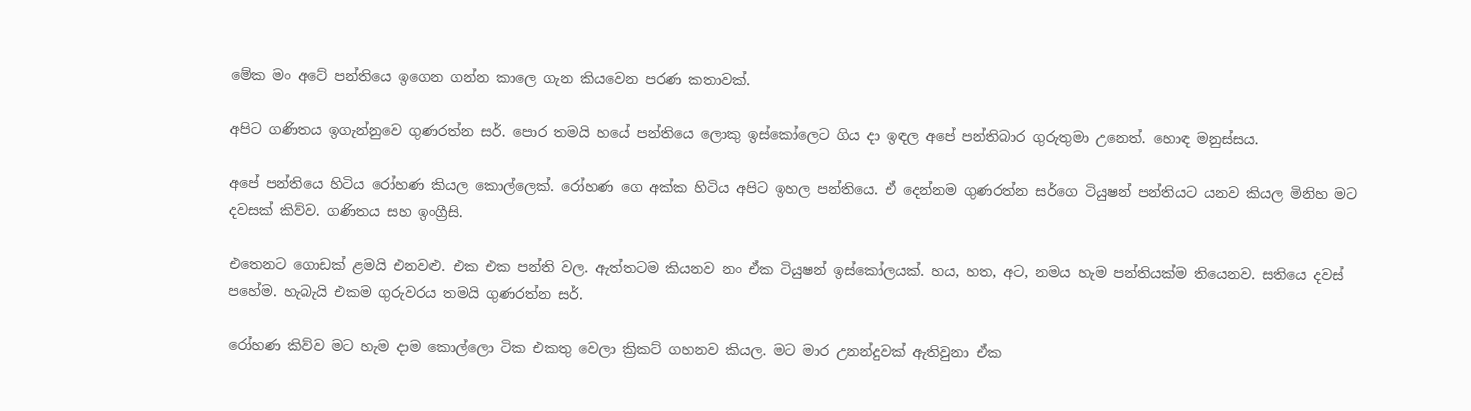මේක මං අටේ පන්තියෙ ඉගෙන ගන්න කාලෙ ගැන කියවෙන පරණ කතාවක්.

අපිට ගණිතය ඉගැන්නුවෙ ගුණරත්න සර්. පොර තමයි හයේ පන්තියෙ ලොකු ඉස්කෝලෙට ගිය දා ඉඳල අපේ පන්තිබාර ගුරුතුමා උනෙත්. හොඳ මනුස්සය.

අපේ පන්තියෙ හිටිය රෝහණ කියල කොල්ලෙක්. රෝහණ ගෙ අක්ක හිටිය අපිට ඉහල පන්තියෙ. ඒ දෙන්නම ගුණරත්න සර්ගෙ ටියුෂන් පන්තියට යනව කියල මිනිහ මට දවසක් කිව්ව. ගණිතය සහ ඉංග්‍රීසි.

එතෙනට ගොඩක් ළමයි එනවළු. එක එක පන්ති වල. ඇත්තටම කියනව නං ඒක ටියුෂන් ඉස්කෝලයක්. හය, හත, අට, නමය හැම පන්තියක්ම තියෙනව. සතියෙ දවස් පහේම. හැබැයි එකම ගුරුවරය තමයි ගුණරත්න සර්.

රෝහණ කිව්ව මට හැම දාම කොල්ලො ටික එකතු වෙලා ක්‍රිකට් ගහනව කියල. මට මාර උනන්දුවක් ඇතිවුනා ඒක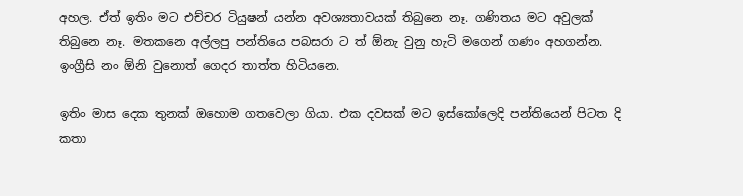අහල. ඒත් ඉතිං මට එච්චර ටියුෂන් යන්න අවශ්‍යතාවයක් තිබුනෙ නෑ. ගණිතය මට අවුලක් තිබුනෙ නෑ. මතකනෙ අල්ලපු පන්තියෙ පබසරා ට ත් ඕනැ වුනු හැටි මගෙන් ගණං අහගන්න. ඉංග්‍රීසි නං ඕනි වුනොත් ගෙදර තාත්ත හිටියනෙ.

ඉතිං මාස දෙක තුනක් ඔහොම ගතවෙලා ගියා. එක දවසක් මට ඉස්කෝලෙදි පන්තියෙන් පිටත දි කතා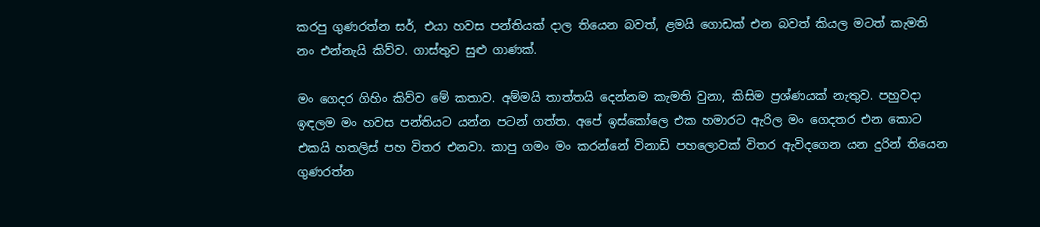කරපු ගුණරත්න සර්, එයා හවස පන්තියක් දාල තියෙන බවත්, ළමයි ගොඩක් එන බවත් කියල මටත් කැමති නං එන්නැයි කිව්ව. ගාස්තුව සුළු ගාණක්.

මං ගෙදර ගිහිං කිව්ව මේ කතාව. අම්මයි තාත්තයි දෙන්නම කැමති වුනා, කිසිම ප්‍රශ්ණයක් නැතුව. පහුවදා ඉඳලම මං හවස පන්තියට යන්න පටන් ගත්ත. අපේ ඉස්කෝලෙ එක හමාරට ඇරිල මං ගෙදතර එන කොට එකයි හතලිස් පහ විතර එනවා. කාපු ගමං මං කරන්නේ විනාඩි පහලොවක් විතර ඇවිදගෙන යන දුරින් තියෙන ගුණරත්න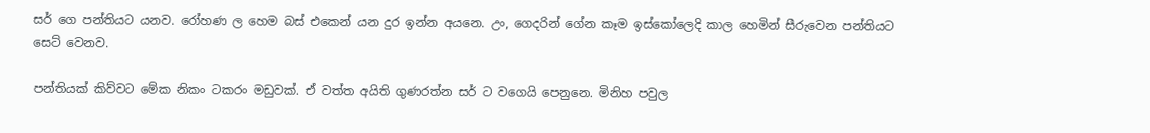සර් ගෙ පන්තියට යනව. රෝහණ ල හෙම බස් එකෙන් යන දුර ඉන්න අයනෙ. උං, ගෙදරින් ගේන කෑම ඉස්කෝලෙදි කාල හෙමින් සීරුවෙන පන්තියට සෙට් වෙනව.

පන්තියක් කිව්වට මේක නිකං ටකරං මඩුවක්. ඒ වත්ත අයිති ගුණරත්න සර් ට වගෙයි පෙනුනෙ. මිනිහ පවුල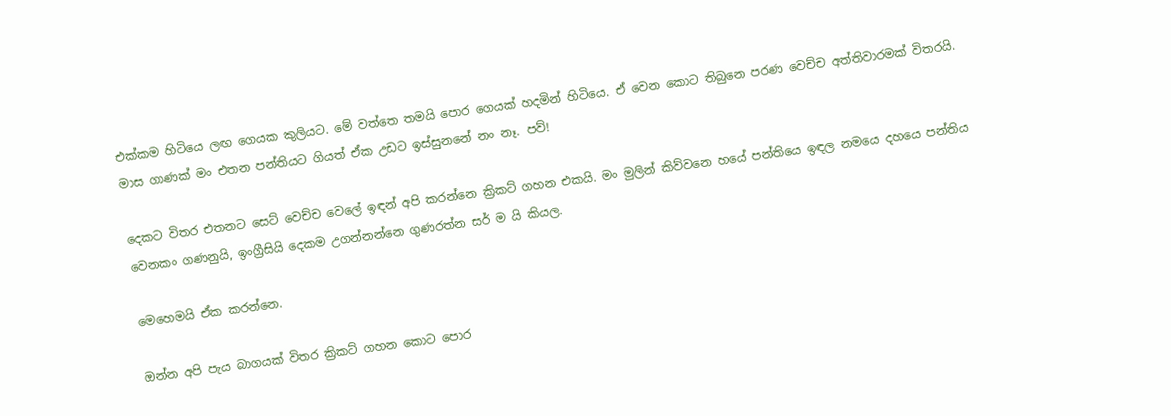එක්කම හිටියෙ ලඟ ගෙයක කුලියට. මේ වත්තෙ තමයි පොර ගෙයක් හදමින් හිටියෙ. ඒ වෙන කොට තිබුනෙ පරණ වෙච්ච අත්තිවාරමක් විතරයි. මාස ගාණක් මං එතන පන්තියට ගියත් ඒක උඩට ඉස්සුනනේ නං නෑ. පව්!

දෙකට විතර එතනට සෙට් වෙච්ච වෙලේ ඉඳන් අපි කරන්නෙ ක්‍රිකට් ගහන එකයි. මං මුලින් කිව්වනෙ හයේ පන්තියෙ ඉඳල නමයෙ දහයෙ පන්තිය වෙනකං ගණනුයි, ඉංග්‍රීසියි දෙකම උගන්නන්නෙ ගුණරත්න සර් ම යි කියල.

මෙහෙමයි ඒක කරන්නෙ.

ඔන්න අපි පැය බාගයක් විතර ක්‍රිකට් ගහන කොට පොර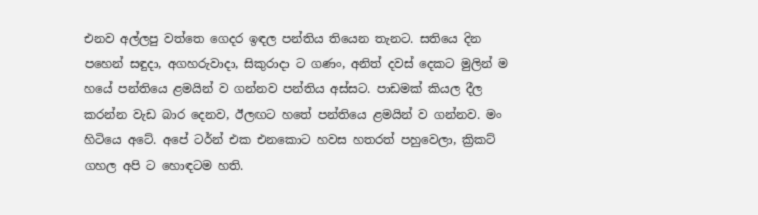එනව අල්ලපු වත්තෙ ගෙදර ඉඳල පන්තිය තියෙන තැනට. සතියෙ දින පහෙන් සඳුදා, අගහරුවාදා, සිකුරාදා ට ගණං, අනිත් දවස් දෙකට මුලින් ම හයේ පන්තියෙ ළමයින් ව ගන්නව පන්තිය අස්සට. පාඩමක් කියල දීල කරන්න වැඩ බාර දෙනව, ඊලඟට හතේ පන්තියෙ ළමයින් ව ගන්නව. මං හිටියෙ අටේ. අපේ ටර්න් එක එනකොට හවස හතරත් පහුවෙලා, ක්‍රිකට් ගහල අපි ට හොඳටම හති.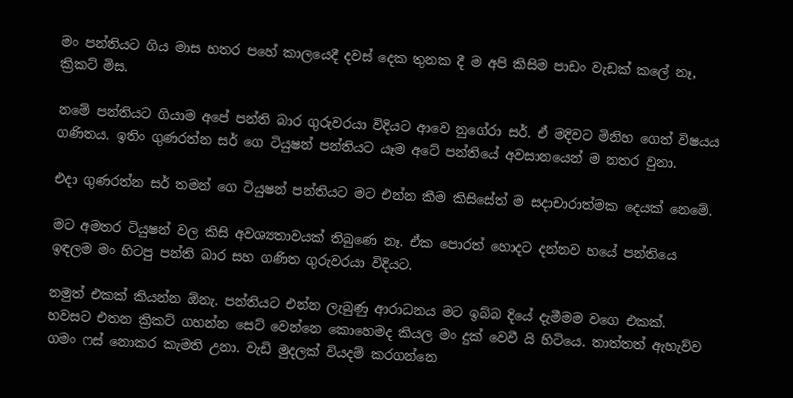මං පන්තියට ගිය මාස හතර පහේ කාලයෙදී දවස් දෙක තුනක දී ම අපි කිසිම පාඩං වැඩක් කලේ නෑ, ක්‍රිකට් මිස.

නමේ පන්තියට ගියාම අපේ පන්ති බාර ගුරුවරයා විදියට ආවෙ නුගේරා සර්. ඒ මදිවට මිනිහ ගෙත් විෂයය ගණිතය. ඉතිං ගුණරත්න සර් ගෙ ටියුෂන් පන්තියට යෑම අටේ පන්තියේ අවසානයෙන් ම නතර වුනා.

එදා ගුණරත්න සර් තමන් ගෙ ටියුෂන් පන්තියට මට එන්න කීම කිසිසේත් ම සදාචාරාත්මක දෙයක් නෙමේ.

මට අමතර ටියුෂන් වල කිසි අවශ්‍යතාවයක් තිබුණෙ නෑ. ඒක පොරත් හොදට දන්නව හයේ පන්තියෙ ඉඳලම මං හිටපු පන්ති බාර සහ ගණිත ගුරුවරයා විදියට.

නමුත් එකක් කියන්න ඕනැ. පන්තියට එන්න ලැබුණු ආරාධනය මට ඉබ්බ දියේ දැමීමම වගෙ එකක්. හවසට එතන ක්‍රිකට් ගහන්න සෙට් වෙන්නෙ කොහෙමද කියල මං දුක් වෙවී යි හිටියෙ. තාත්තත් ඇහැව්ව ගමං ෆස් නොකර කැමති උනා. වැඩි මුදලක් වියදම් කරගන්නෙ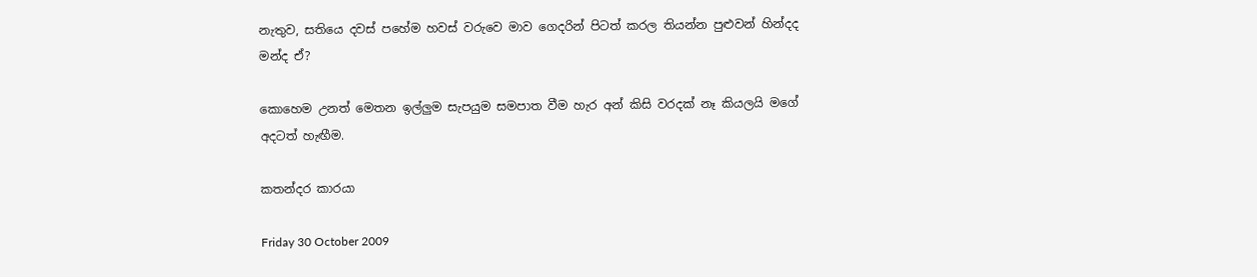නැතුව, සතියෙ දවස් පහේම හවස් වරුවෙ මාව ගෙදරින් පිටත් කරල තියන්න පුළුවන් හින්දද මන්ද ඒ?

කොහෙම උනත් මෙතන ඉල්ලුම සැපයුම සමපාත වීම හැර අන් කිසි වරදක් නෑ කියලයි මගේ අදටත් හැඟීම.

කතන්දර කාරයා

Friday 30 October 2009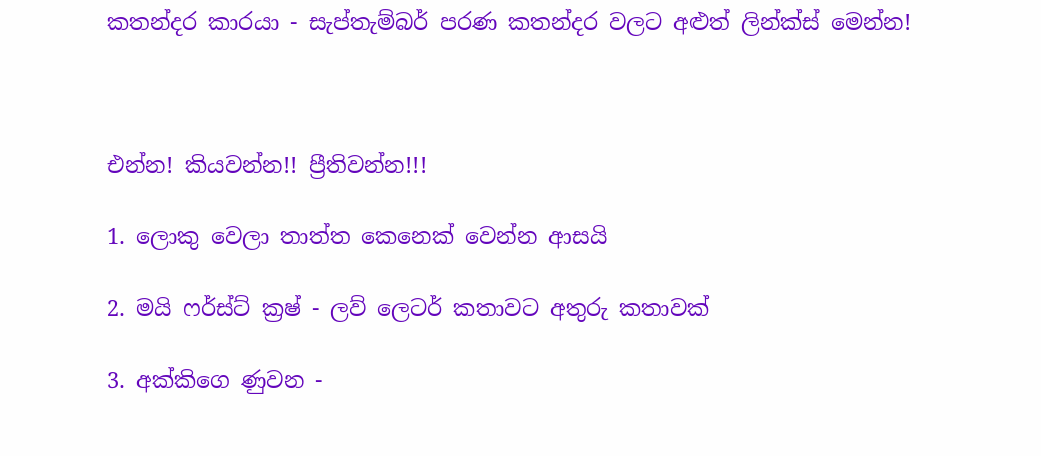කතන්දර කාරයා - සැප්තැම්බර් පරණ කතන්දර වලට අළුත් ලින්ක්ස් මෙන්න!



එන්න! කියවන්න!! ප්‍රීතිවන්න!!!

1. ලොකු වෙලා තාත්ත කෙනෙක් වෙන්න ආසයි

2. මයි ෆර්ස්ට් ක්‍රෂ් - ලව් ලෙටර් කතාවට අතුරු කතාවක්

3. අක්කිගෙ ණුවන -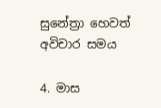සුනේත්‍රා හෙවත් අවිචාර සමය

4. මාස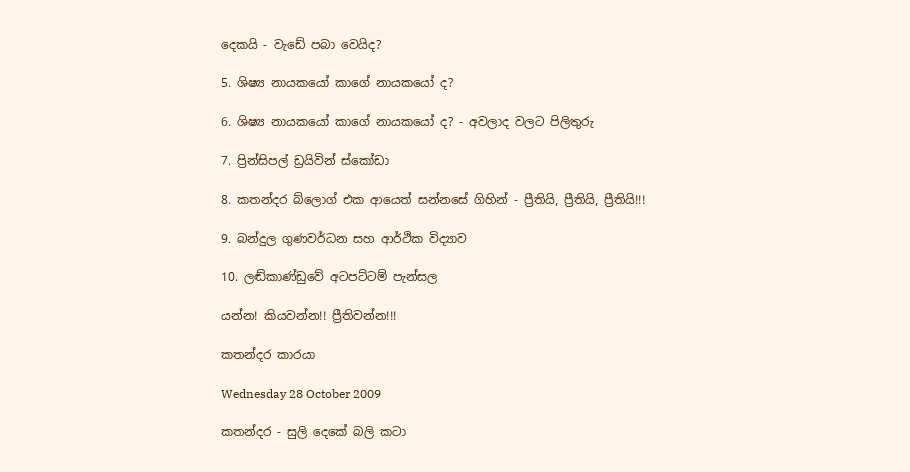දෙකයි - වැඩේ පබා වෙයිද?

5. ශිෂ්‍ය නායකයෝ කාගේ නායකයෝ ද?

6. ශිෂ්‍ය නායකයෝ කාගේ නායකයෝ ද? - අවලාද වලට පිලිතුරු

7. ප්‍රින්සිපල් ඩ්‍රයිවින් ස්කෝඩා

8. කතන්දර බ්ලොග් එක ආයෙත් සන්නසේ ගිහින් - ප්‍රීතියි, ප්‍රීතියි, ප්‍රීතියි!!!

9. බන්දුල ගුණවර්ධන සහ ආර්ථික විද්‍යාව

10. ලඬ්කාණ්ඩුවේ අටපට්ටම් පැන්සල

යන්න! කියවන්න!! ප්‍රීතිවන්න!!!

කතන්දර කාරයා

Wednesday 28 October 2009

කතන්දර - සුලි දෙකේ බලි කටා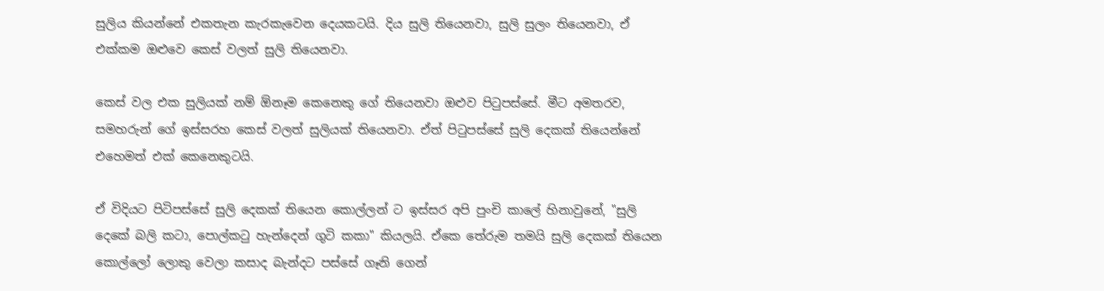සුලිය කියන්නේ එකතැන කැරකැවෙන දෙයකටයි. දිය සුලි තියෙනවා, සුලි සුලං තියෙනවා, ඒ එක්කම ඔළුවෙ කෙස් වලත් සුලි තියෙනවා.

කෙස් වල එක සුලියක් නම් ඕනෑම කෙනෙකු ගේ තියෙනවා ඔළුව පිටුපස්සේ. මීට අමතරව, සමහරුන් ගේ ඉස්සරහ කෙස් වලත් සුලියක් තියෙනවා. ඒත් පිටුපස්සේ සුලි දෙකක් තියෙන්නේ එහෙමත් එක් කෙනෙකුටයි.

ඒ විදියට පිටිපස්සේ සුලි දෙකක් තියෙන කොල්ලන් ට ඉස්සර අපි පුංචි කාලේ හිනාවුනේ, "සුලි දෙකේ බලි කටා, පොල්කටු හැන්දෙන් ගුටි කකා" කියලයි. ඒකෙ තේරුම තමයි සුලි දෙකක් තියෙන කොල්ලෝ ලොකු වෙලා කසාද බැන්දට පස්සේ ගෑනි ගෙන්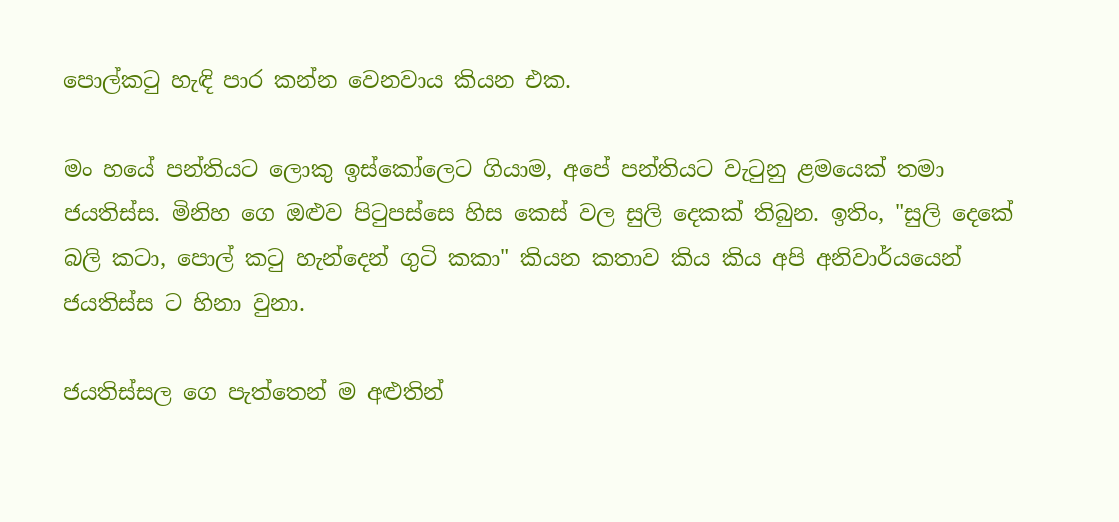පොල්කටු හැඳි පාර කන්න වෙනවාය කියන එක.

මං හයේ පන්තියට ලොකු ඉස්කෝලෙට ගියාම, අපේ පන්තියට වැටුනු ළමයෙක් තමා ජයතිස්ස. මිනිහ ගෙ ඔළුව පිටුපස්සෙ හිස කෙස් වල සුලි දෙකක් තිබුන. ඉතිං, "සුලි දෙකේ බලි කටා, පොල් කටු හැන්දෙන් ගුටි කකා" කියන කතාව කිය කිය අපි අනිවාර්යයෙන් ජයතිස්ස ට හිනා වුනා.

ජයතිස්සල ගෙ පැත්තෙන් ම අළුතින්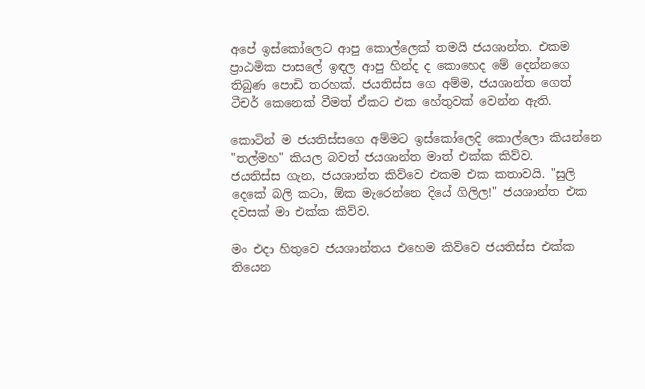අපේ ඉස්කෝලෙට ආපු කොල්ලෙක් තමයි ජයශාන්ත. එකම ප්‍රාඨමික පාසලේ ඉඳල ආපු හින්ද ද කොහෙද මේ දෙන්නගෙ තිබුණ පොඩි තරහක්. ජයතිස්ස ගෙ අම්ම, ජයශාන්ත ගෙත් ටීචර් කෙනෙක් වීමත් ඒකට එක හේතුවක් වෙන්න ඇති.

කොටින් ම ජයතිස්සගෙ අම්මට ඉස්කෝලෙදි කොල්ලො කියන්නෙ "තල්මහ" කියල බවත් ජයශාන්ත මාත් එක්ක කිව්ව.
ජයතිස්ස ගැන, ජයශාන්ත කිව්වෙ එකම එක කතාවයි. "සුලි දෙකේ බලි කටා, ඕක මැරෙන්නෙ දියේ ගිලිල!" ජයශාන්ත එක දවසක් මා එක්ක කිව්ව.

මං එදා හිතුවෙ ජයශාන්තය එහෙම කිව්වෙ ජයතිස්ස එක්ක තියෙන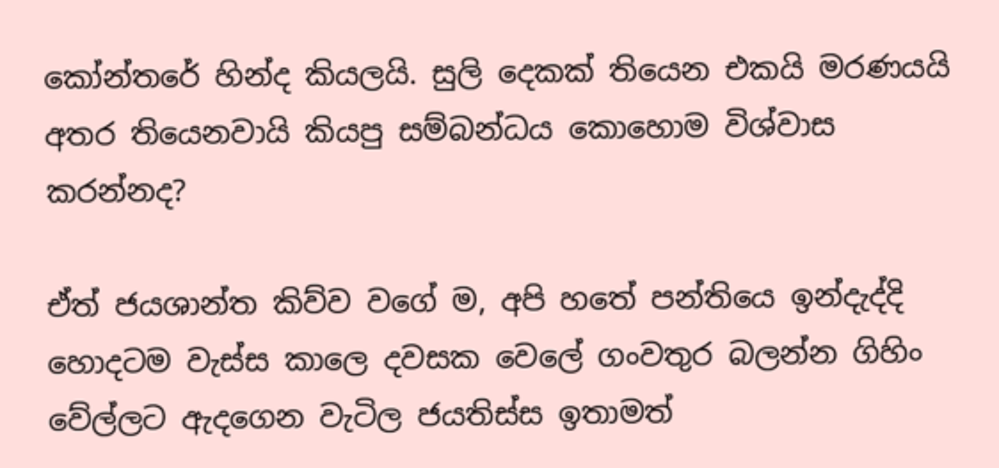කෝන්තරේ හින්ද කියලයි. සුලි දෙකක් තියෙන එකයි මරණයයි අතර තියෙනවායි කියපු සම්බන්ධය කොහොම විශ්වාස කරන්නද?

ඒත් ජයශාන්ත කිව්ව වගේ ම, අපි හතේ පන්තියෙ ඉන්දැද්දි හොදටම වැස්ස කාලෙ දවසක වෙලේ ගංවතුර බලන්න ගිහිං වේල්ලට ඇදගෙන වැටිල ජයතිස්ස ඉතාමත්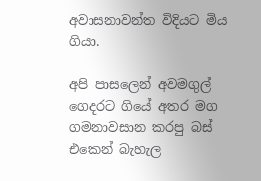අවාසනාවන්ත විදියට මිය ගියා.

අපි පාසලෙන් අවමගුල් ගෙදරට ගියේ අතර මග ගමනාවසාන කරපු බස් එකෙන් බැහැල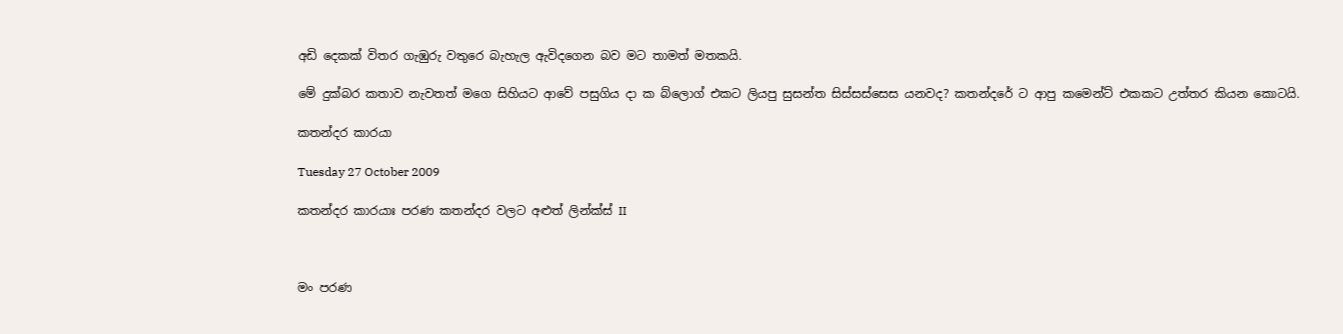අඩි දෙකක් විතර ගැඹුරු වතුරෙ බැහැල ඇවිදගෙන බව මට තාමත් මතකයි.

මේ දුක්බර කතාව නැවතත් මගෙ සිහියට ආවේ පසුගිය දා ක බ්ලොග් එකට ලියපු සුසන්ත සිස්සස්සෙස යනවද? කතන්දරේ ට ආපු කමෙන්ට් එකකට උත්තර කියන කොටයි.

කතන්දර කාරයා

Tuesday 27 October 2009

කතන්දර කාරයාඃ පරණ කතන්දර වලට අළුත් ලින්ක්ස් II



මං පරණ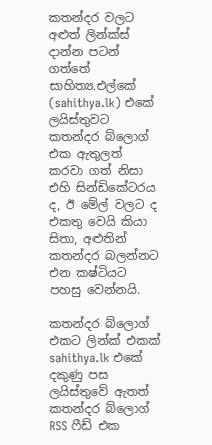කතන්දර වලට අළුත් ලින්ක්ස් දාන්න පටන් ගත්තේ සාහිත්‍ය.එල්කේ (sahithya.lk) එකේ ලයිස්තුවට කතන්දර බ්ලොග් එක ඇතුලත් කරවා ගත් නිසා එහි සින්ඩිකේටරය ද, ඊ මේල් වලට ද එකතු වෙයි කියා සිතා, අළුතින් කතන්දර බලන්නට එන කෂ්ටියට පහසු වෙන්නයි.

කතන්දර බ්ලොග් එකට ලින්ක් එකක් sahithya.lk එකේ දකුණු පස ලයිස්තුවේ ඇතත් කතන්දර බ්ලොග් RSS ෆීඩ් එක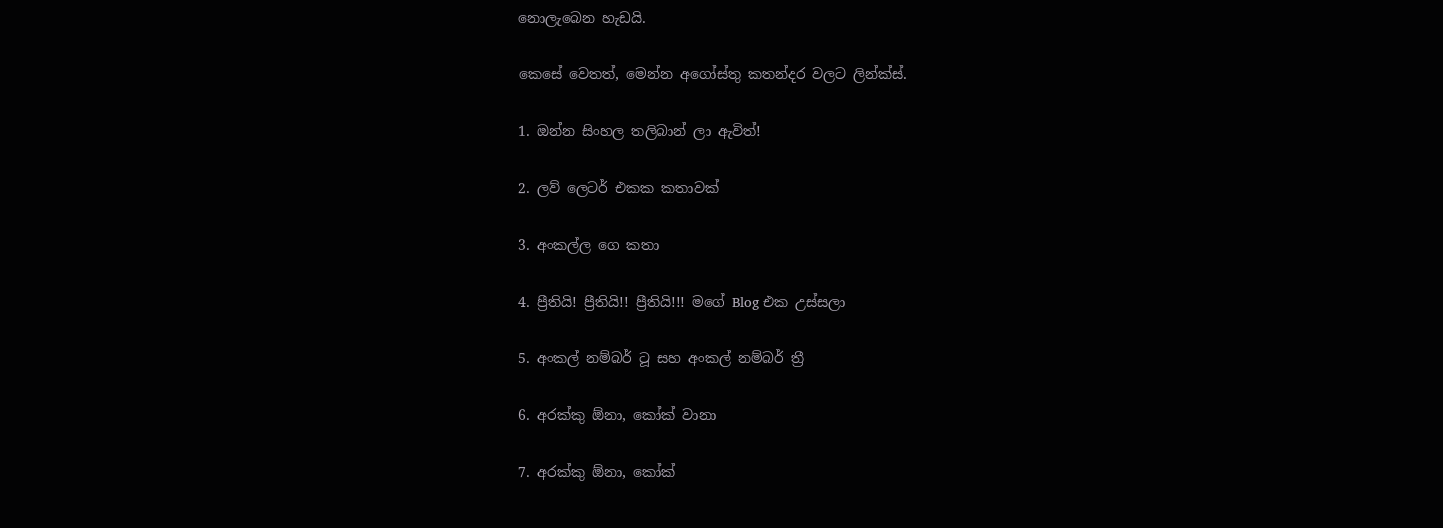නොලැබෙන හැඩයි.

කෙසේ වෙතත්, මෙන්න අගෝස්තු කතන්දර වලට ලින්ක්ස්.

1. ඔන්න සිංහල තලිබාන් ලා ඇවිත්!

2. ලව් ලෙටර් එකක කතාවක්

3. අංකල්ල ගෙ කතා

4. ප්‍රීතියි! ප්‍රීතියි!! ප්‍රීතියි!!! මගේ Blog එක උස්සලා

5. අංකල් නම්බර් ටූ සහ අංකල් නම්බර් ත්‍රී

6. අරක්කු ඕනා, කෝක් වානා

7. අරක්කු ඕනා, කෝක්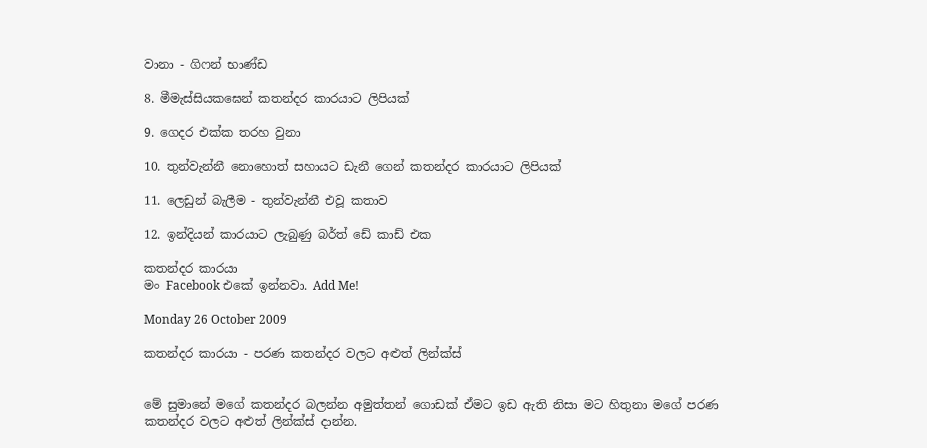වානා - ගිෆන් භාණ්ඩ

8. මීමැස්සියකඝෙන් කතන්දර කාරයාට ලිපියක්

9. ගෙදර එක්ක තරහ වුනා

10. තුන්වැන්නී නොහොත් සහායට ඩැනී ගෙන් කතන්දර කාරයාට ලිපියක්

11. ලෙඩුන් බැලීම - තුන්වැන්නී එවූ කතාව

12. ඉන්දියන් කාරයාට ලැබුණු බර්ත් ඩේ කාඩ් එක

කතන්දර කාරයා
මං Facebook එකේ ඉන්නවා. Add Me!

Monday 26 October 2009

කතන්දර කාරයා - පරණ කතන්දර වලට අළුත් ලින්ක්ස්


මේ සුමානේ මගේ කතන්දර බලන්න අමුත්තන් ගොඩක් ඒමට ඉඩ ඇති නිසා මට හිතුනා මගේ පරණ කතන්දර වලට අළුත් ලින්ක්ස් දාන්න.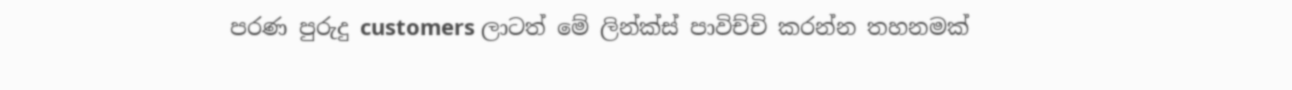පරණ පුරුදු customers ලාටත් මේ ලින්ක්ස් පාවිච්චි කරන්න තහනමක්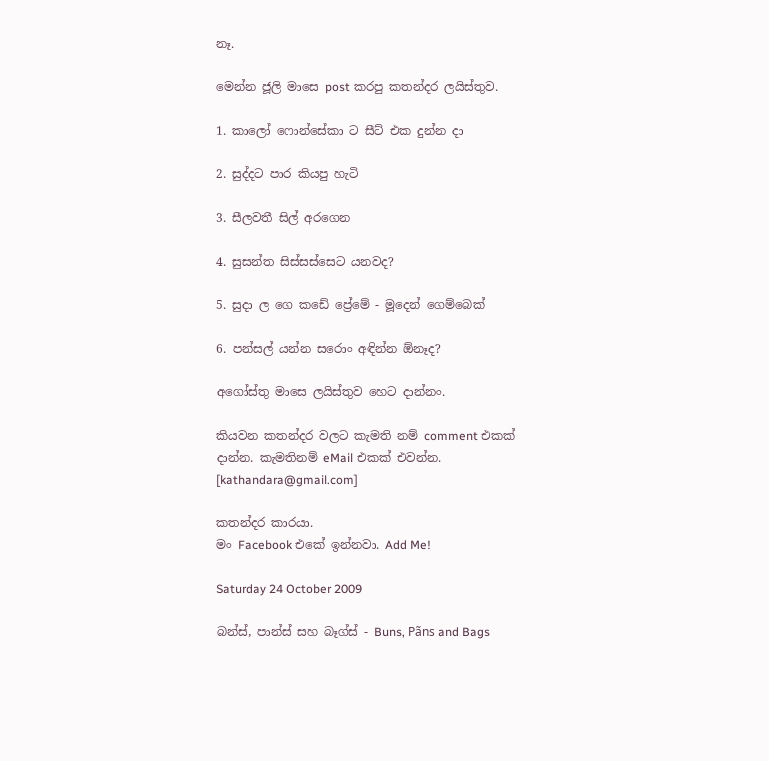නෑ.

මෙන්න ජූලි මාසෙ post කරපු කතන්දර ලයිස්තුව.

1. කාලෝ ෆොන්සේකා ට සීට් එක දුන්න දා

2. සුද්දට පාර කියපු හැටි

3. සීලවතී සිල් අරගෙන

4. සුසන්ත සිස්සස්සෙට යනවද?

5. සුදා ල ගෙ කඩේ ප්‍රේමේ - මූදෙන් ගෙම්බෙක්

6. පන්සල් යන්න සරොං අඳින්න ඕනෑද?

අගෝස්තු මාසෙ ලයිස්තුව හෙට දාන්නං.

කියවන කතන්දර වලට කැමති නම් comment එකක් දාන්න. කැමතිනම් eMail එකක් එවන්න. [kathandara@gmail.com]

කතන්දර කාරයා.
මං Facebook එකේ ඉන්නවා. Add Me!

Saturday 24 October 2009

බන්ස්, පාන්ස් සහ බෑග්ස් - Buns, Pãns and Bags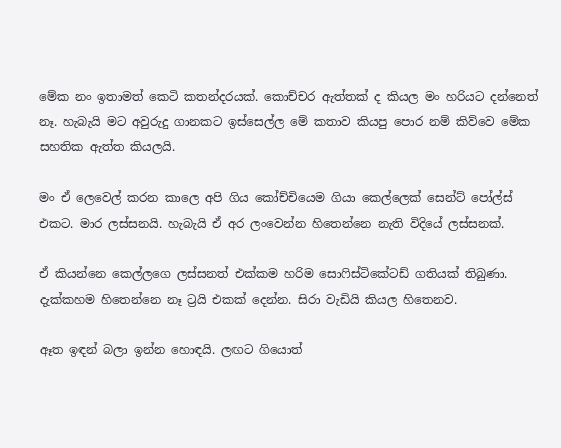මේක නං ඉතාමත් කෙටි කතන්දරයක්. කොච්චර ඇත්තක් ද කියල මං හරියට දන්නෙත් නෑ. හැබැයි මට අවුරුදු ගානකට ඉස්සෙල්ල මේ කතාව කියපු පොර නම් කිව්වෙ මේක සහතික ඇත්ත කියලයි.

මං ඒ ලෙවෙල් කරන කාලෙ අපි ගිය කෝච්චියෙම ගියා කෙල්ලෙක් සෙන්ට් පෝල්ස් එකට. මාර ලස්සනයි. හැබැයි ඒ අර ලංවෙන්න හිතෙන්නෙ නැති විදියේ ලස්සනක්.

ඒ කියන්නෙ කෙල්ලගෙ ලස්සනත් එක්කම හරිම සොෆිස්ටිකේටඩ් ගතියක් තිබුණා. දැක්කහම හිතෙන්නෙ නෑ ට්‍රයි එකක් දෙන්න. සිරා වැඩියි කියල හිතෙනව.

ඈත ඉඳන් බලා ඉන්න හොඳයි. ලඟට ගියොත්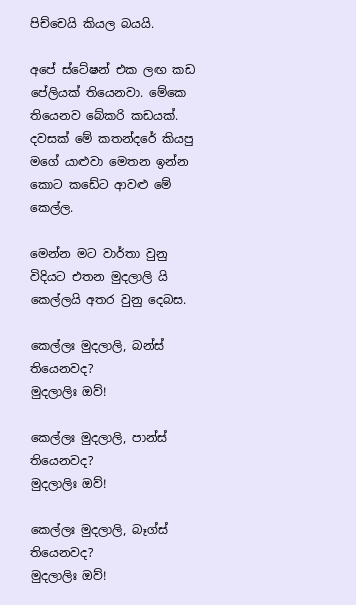පිච්චෙයි කියල බයයි.

අපේ ස්ටේෂන් එක ලඟ කඩ පේලියක් තියෙනවා. මේකෙ තියෙනව බේකරි කඩයක්. දවසක් මේ කතන්දරේ කියපු මගේ යාළුවා මෙතන ඉන්න කොට කඩේට ආවළු මේ කෙල්ල.

මෙන්න මට වාර්තා වුනු විදියට එතන මුදලාලි යි කෙල්ලයි අතර වුනු දෙබස.

කෙල්ලඃ මුදලාලි, බන්ස් තියෙනවද?
මුදලාලිඃ ඔව්!

කෙල්ලඃ මුදලාලි, පාන්ස් තියෙනවද?
මුදලාලිඃ ඔව්!

කෙල්ලඃ මුදලාලි, බෑග්ස් තියෙනවද?
මුදලාලිඃ ඔව්!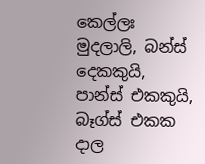කෙල්ලඃ මුදලාලි, බන්ස් දෙකකුයි, පාන්ස් එකකුයි, බෑග්ස් එකක දාල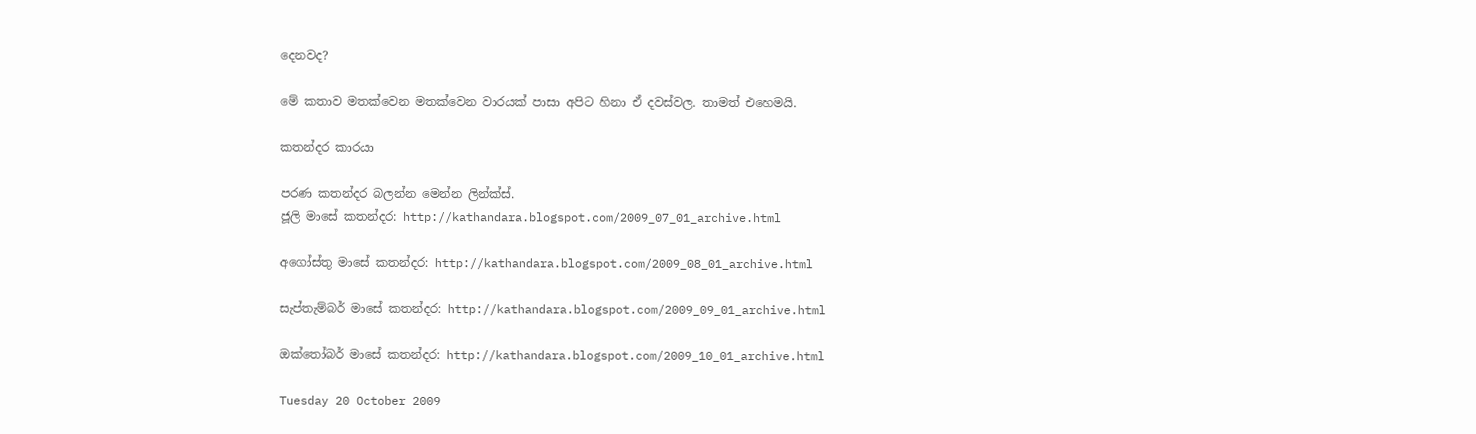දෙනවද?

මේ කතාව මතක්වෙන මතක්වෙන වාරයක් පාසා අපිට හිනා ඒ දවස්වල. තාමත් එහෙමයි.

කතන්දර කාරයා

පරණ කතන්දර බලන්න මෙන්න ලින්ක්ස්.
ජූලි මාසේ කතන්දර: http://kathandara.blogspot.com/2009_07_01_archive.html

අගෝස්තු මාසේ කතන්දර: http://kathandara.blogspot.com/2009_08_01_archive.html

සැප්තැම්බර් මාසේ කතන්දර: http://kathandara.blogspot.com/2009_09_01_archive.html

ඔක්තෝබර් මාසේ කතන්දර: http://kathandara.blogspot.com/2009_10_01_archive.html

Tuesday 20 October 2009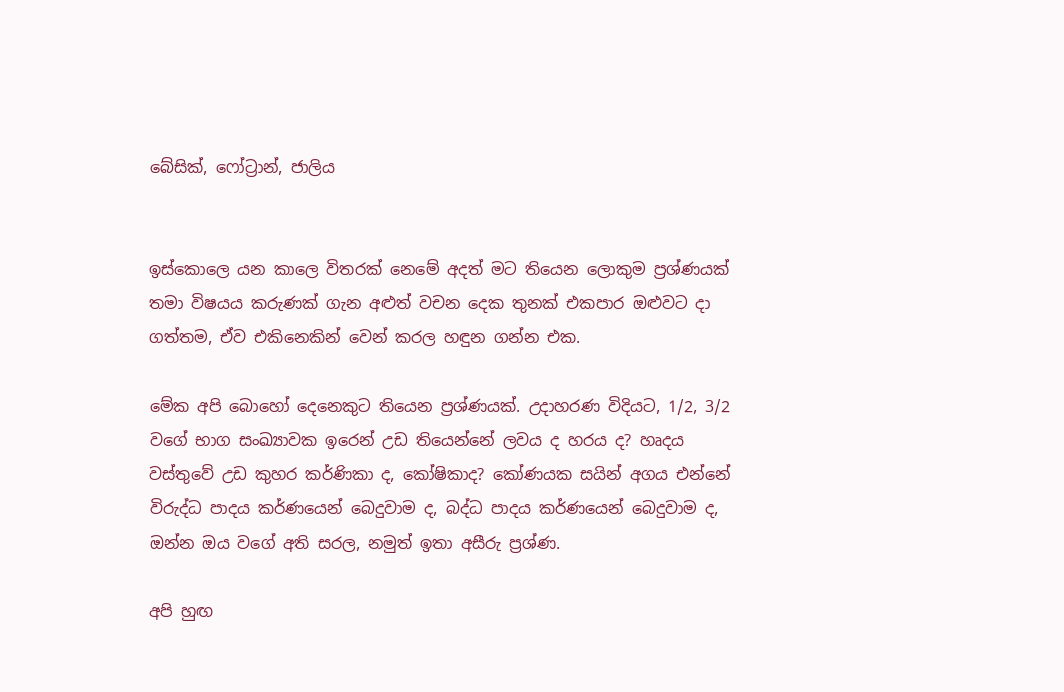බේසික්, ෆෝට්‍රාන්, ජාලිය


ඉස්කොලෙ යන කාලෙ විතරක් නෙමේ අදත් මට තියෙන ලොකුම ප්‍රශ්ණයක් තමා විෂයය කරුණක් ගැන අළුත් වචන දෙක තුනක් එකපාර ඔළුවට දා ගත්තම, ඒව එකිනෙකින් වෙන් කරල හඳුන ගන්න එක.

මේක අපි බොහෝ දෙනෙකුට තියෙන ප්‍රශ්ණයක්. උදාහරණ විදියට, 1/2, 3/2 වගේ භාග සංඛ්‍යාවක ඉරෙන් උඩ තියෙන්නේ ලවය ද හරය ද? හෘදය වස්තුවේ උඩ කුහර කර්ණිකා ද, කෝෂිකාද? කෝණයක සයින් අගය එන්නේ විරුද්ධ පාදය කර්ණයෙන් බෙදුවාම ද, බද්ධ පාදය කර්ණයෙන් බෙදුවාම ද, ඔන්න ඔය වගේ අති සරල, නමුත් ඉතා අසීරු ප්‍රශ්ණ.

අපි හුඟ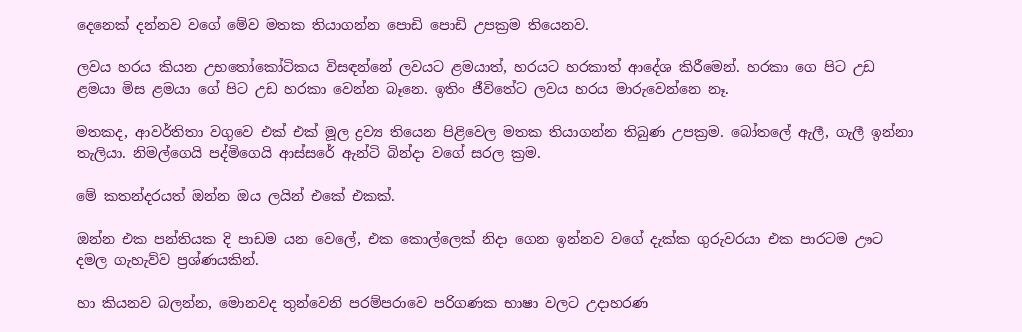දෙනෙක් දන්නව වගේ මේව මතක තියාගන්න පොඩි පොඩි උපක්‍රම තියෙනව.

ලවය හරය කියන උභතෝකෝටිකය විසඳන්නේ ලවයට ළමයාත්, හරයට හරකාත් ආදේශ කිරීමෙන්. හරකා ගෙ පිට උඩ ළමයා මිස ළමයා ගේ පිට උඩ හරකා වෙන්න බෑනෙ. ඉතිං ජීවිතේට ලවය හරය මාරුවෙන්නෙ නෑ.

මතකද, ආවර්තිතා වගුවෙ එක් එක් මූල ද්‍රව්‍ය තියෙන පිළිවෙල මතක තියාගන්න තිබුණ උපක්‍රම. බෝතලේ ඇලී, ගැලී ඉන්නා තැලියා. නිමල්ගෙයි පද්මිගෙයි ආස්සරේ ඇන්ටි බින්දා වගේ සරල ක්‍රම.

මේ කතන්දරයත් ඔන්න ඔය ලයින් එකේ එකක්.

ඔන්න එක පන්තියක දි පාඩම යන වෙලේ, එක කොල්ලෙක් නිදා ගෙන ඉන්නව වගේ දැක්ක ගුරුවරයා එක පාරටම ඌට දමල ගැහැව්ව ප්‍රශ්ණයකින්.

හා කියනව බලන්න, මොනවද තුන්වෙනි පරම්පරාවෙ පරිගණක භාෂා වලට උදාහරණ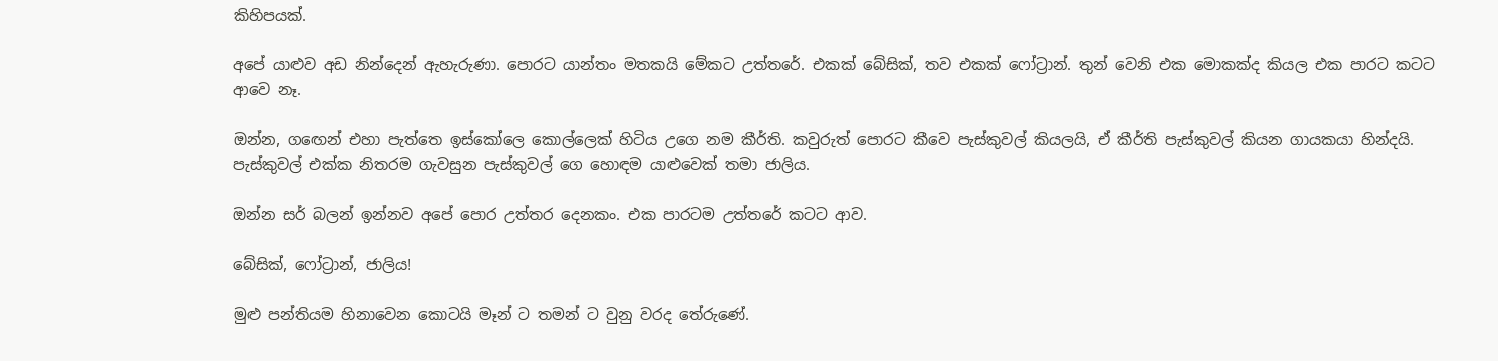කිහිපයක්.

අපේ යාළුව අඩ නින්දෙන් ඇහැරුණා. පොරට යාන්තං මතකයි මේකට උත්තරේ. එකක් බේසික්, තව එකක් ෆෝට්‍රාන්. තුන් වෙනි එක මොකක්ද කියල එක පාරට කටට ආවෙ නෑ.

ඔන්න, ගඟෙන් එහා පැත්තෙ ඉස්කෝලෙ කොල්ලෙක් හිටිය උගෙ නම කීර්ති. කවුරුත් පොරට කීවෙ පැස්කුවල් කියලයි, ඒ කීර්ති පැස්කුවල් කියන ගායකයා හින්දයි. පැස්කුවල් එක්ක නිතරම ගැවසුන පැස්කුවල් ගෙ හොඳම යාළුවෙක් තමා ජාලිය.

ඔන්න සර් බලන් ඉන්නව අපේ පොර උත්තර දෙනකං. එක පාරටම උත්තරේ කටට ආව.

බේසික්, ෆෝට්‍රාන්, ජාලිය!

මුළු පන්තියම හිනාවෙන කොටයි මෑන් ට තමන් ට වුනු වරද තේරුණේ.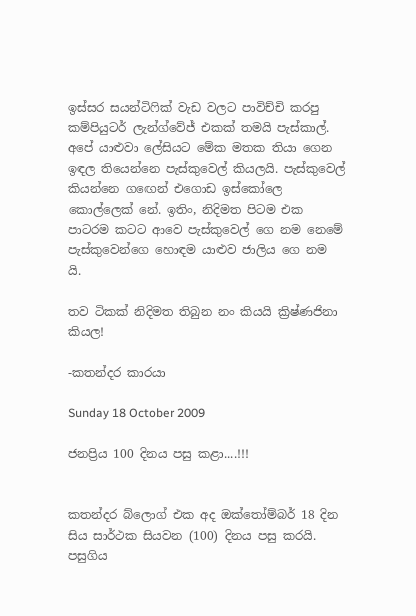ඉස්සර සයන්ටිෆික් වැඩ වලට පාවිච්චි කරපු කම්පියුටර් ලැන්ග්වේජ් එකක් තමයි පැස්කාල්. අපේ යාළුවා ලේසියට මේක මතක තියා ගෙන ඉඳල තියෙන්නෙ පැස්කුවෙල් කියලයි. පැස්කුවෙල් කියන්නෙ ගඟෙන් එගොඩ ඉස්කෝලෙ කොල්ලෙක් නේ. ඉතිං, නිදිමත පිටම එක පාටරම කටට ආවෙ පැස්කුවෙල් ගෙ නම නෙමේ පැස්කුවෙන්ගෙ හොඳම යාළුව ජාලිය ගෙ නම යි.

තව ටිකක් නිදිමත තිබුන නං කියයි ක්‍රිෂ්ණජිනා කියල!

-කතන්දර කාරයා

Sunday 18 October 2009

ජනප්‍රිය 100 දිනය පසු කළා....!!!


කතන්දර බ්ලොග් එක අද ඔක්තෝම්බර් 18 දින සිය සාර්ථක සියවන (100) දිනය පසු කරයි. පසුගිය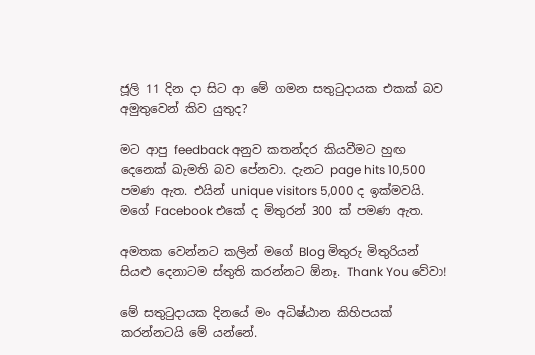ජූලි 11 දින දා සිට ආ මේ ගමන සතුටුදායක එකක් බව අමුතුවෙන් කිව යුතුද?

මට ආපු feedback අනුව කතන්දර කියවීමට හුඟ දෙනෙක් ඛැමති බව පේනවා. දැනට page hits 10,500 පමණ ඇත. එයින් unique visitors 5,000 ද ඉක්මවයි. මගේ Facebook එකේ ද මිතුරන් 300 ක් පමණ ඇත.

අමතක වෙන්නට කලින් මගේ Blog මිතුරු මිතුරියන් සියළු දෙනාටම ස්තුති කරන්නට ඕනෑ. Thank You වේවා!

මේ සතුටුදායක දිනයේ මං අධිෂ්ඨාන කිහිපයක් කරන්නටයි මේ යන්නේ.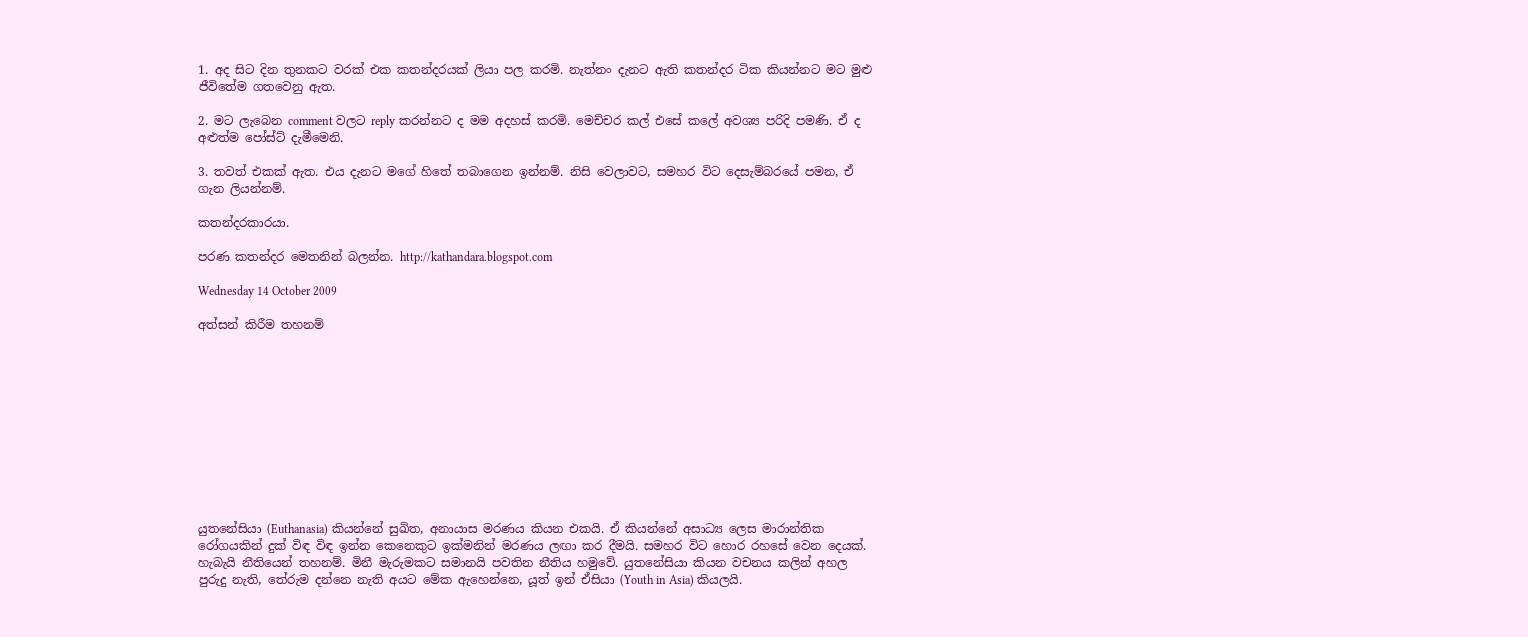1. අද සිට දින තුනකට වරක් එක කතන්දරයක් ලියා පල කරමි. නැත්නං දැනට ඇති කතන්දර ටික කියන්නට මට මුළු ජීවිතේම ගතවෙනු ඇත.

2. මට ලැබෙන comment වලට reply කරන්නට ද මම අදහස් කරමි. මෙච්චර කල් එසේ කලේ අවශ්‍ය පරිදි පමණි. ඒ ද අළුත්ම පෝස්ට් දැමීමෙනි.

3. තවත් එකක් ඇත. එය දැනට මගේ හිතේ තබාගෙන ඉන්නම්. නිසි වෙලාවට, සමහර විට දෙසැම්බරයේ පමන, ඒ ගැන ලියන්නම්.

කතන්දරකාරයා.

පරණ කතන්දර මෙතනින් බලන්න. http://kathandara.blogspot.com

Wednesday 14 October 2009

අත්සන් කිරීම තහනම්











යුතනේසියා (Euthanasia) කියන්නේ සුඛිත, අනායාස මරණය කියන එකයි. ඒ කියන්නේ අසාධ්‍ය ලෙස මාරාන්තික රෝගයකින් දුක් විඳ විඳ ඉන්න කෙනෙකුට ඉක්මනින් මරණය ලඟා කර දීමයි. සමහර විට හොර රහසේ වෙන දෙයක්. හැබැයි නීතියෙන් තහනම්. මිනී මැරුමකට සමානයි පවතින නීතිය හමුවේ. යුතනේසියා කියන වචනය කලින් අහල පුරුදු නැති, තේරුම දන්නෙ නැති අයට මේක ඇහෙන්නෙ, යූත් ඉන් ඒසියා (Youth in Asia) කියලයි.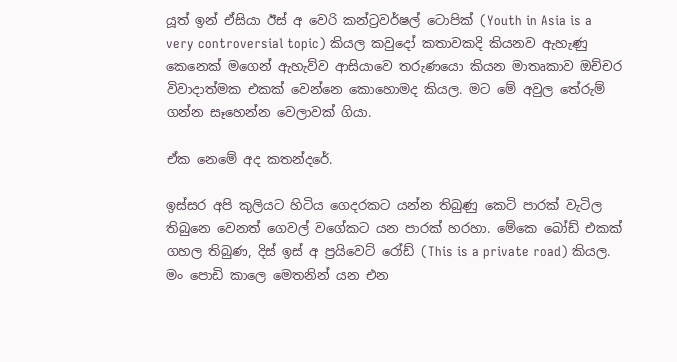යූත් ඉන් ඒසියා ඊස් අ වෙරි කන්ට්‍රවර්ෂල් ටොපික් (Youth in Asia is a very controversial topic) කියල කවුදෝ කතාවකදි කියනව ඇහැණු කෙනෙක් මගෙන් ඇහැව්ව ආසියාවෙ තරුණයො කියන මාතෘකාව ඔච්චර විවාදාත්මක එකක් වෙන්නෙ කොහොමද කියල. මට මේ අවුල තේරුම් ගන්න සෑහෙන්න වෙලාවක් ගියා.

ඒක නෙමේ අද කතන්දරේ.

ඉස්සර අපි කුලියට හිටිය ගෙදරකට යන්න තිබුණු කෙටි පාරක් වැටිල තිබුනෙ වෙනත් ගෙවල් වගේකට යන පාරක් හරහා. මේකෙ බෝඩ් එකක් ගහල තිබුණ, දිස් ඉස් අ ප්‍රයිවෙට් රෝඩ් (This is a private road) කියල. මං පොඩි කාලෙ මෙතනින් යන එන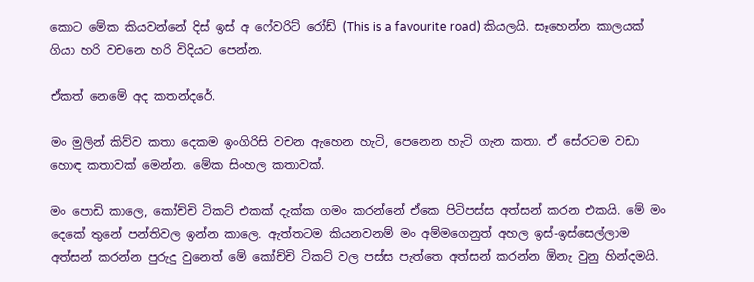කොට මේක කියවන්නේ දිස් ඉස් අ ෆේවරිට් රෝඩ් (This is a favourite road) කියලයි. සෑහෙන්න කාලයක් ගියා හරි වචනෙ හරි විදියට පෙන්න.

ඒකත් නෙමේ අද කතන්දරේ.

මං මුලින් කිව්ව කතා දෙකම ඉංගිරිසි වචන ඇහෙන හැටි, පෙනෙන හැටි ගැන කතා. ඒ සේරටම වඩා හොඳ කතාවක් මෙන්න. මේක සිංහල කතාවක්.

මං පොඩි කාලෙ, කෝච්චි ටිකට් එකක් දැක්ක ගමං කරන්නේ ඒකෙ පිටිපස්ස අත්සන් කරන එකයි. මේ මං දෙකේ තුනේ පන්තිවල ඉන්න කාලෙ. ඇත්තටම කියනවනම් මං අම්මගෙනුත් අහල ඉස්-ඉස්සෙල්ලාම අත්සන් කරන්න පුරුදු වුනෙත් මේ කෝච්චි ටිකට් වල පස්ස පැත්තෙ අත්සන් කරන්න ඕනැ වුනු හින්දමයි.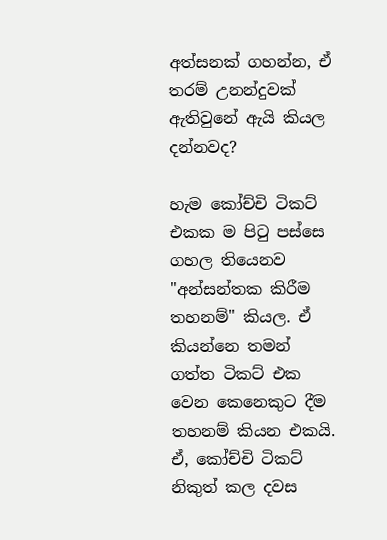අත්සනක් ගහන්න, ඒ තරම් උනන්දුවක් ඇතිවුනේ ඇයි කියල දන්නවද?

හැම කෝච්චි ටිකට් එකක ම පිටු පස්සෙ ගහල තියෙනව "අන්සන්තක කිරීම තහනම්" කියල. ඒ කියන්නෙ තමන් ගත්ත ටිකට් එක වෙන කෙනෙකුට දීම තහනම් කියන එකයි. ඒ, කෝච්චි ටිකට් නිකුත් කල දවස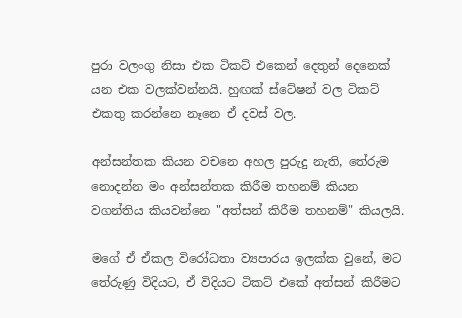පුරා වලංගු නිසා එක ටිකට් එකෙන් දෙතුන් දෙනෙක් යන එක වලක්වන්නයි. හුඟක් ස්ටේෂන් වල ටිකට් එකතු කරන්නෙ නෑනෙ ඒ දවස් වල.

අන්සන්තක කියන වචනෙ අහල පුරුදු නැති, තේරුම නොදන්න මං අන්සන්තක කිරීම තහනම් කියන වගන්තිය කියවන්නෙ "අත්සන් කිරීම තහනම්" කියලයි.

මගේ ඒ ඒකල විරෝධතා ව්‍යපාරය ඉලක්ක වුනේ, මට තේරුණු විදියට, ඒ විදියට ටිකට් එකේ අත්සන් කිරීමට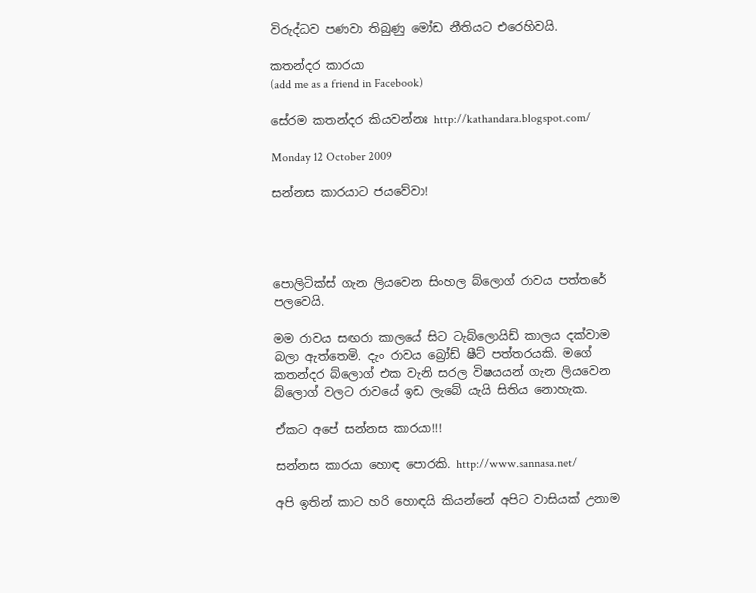විරුද්ධව පණවා තිබුණු මෝඩ නීතියට එරෙහිවයි.

කතන්දර කාරයා
(add me as a friend in Facebook)

සේරම කතන්දර කියවන්නඃ http://kathandara.blogspot.com/

Monday 12 October 2009

සන්නස කාරයාට ජයවේවා!




පොලිටික්ස් ගැන ලියවෙන සිංහල බ්ලොග් රාවය පත්තරේ පලවෙයි.

මම රාවය සඟරා කාලයේ සිට ටැබ්ලොයිඩ් කාලය දක්වාම බලා ඇත්තෙමි. දැං රාවය බ්‍රෝඩ් ෂීට් පත්තරයකි. මගේ කතන්දර බ්ලොග් එක වැනි සරල විෂයයන් ගැන ලියවෙන බ්ලොග් වලට රාවයේ ඉඩ ලැබේ යැයි සිතිය නොහැක.

ඒකට අපේ සන්නස කාරයා!!!

සන්නස කාරයා හොඳ පොරකි. http://www.sannasa.net/

අපි ඉතින් කාට හරි හොඳයි කියන්නේ අපිට වාසියක් උනාම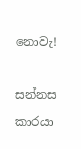නොවැ!

සන්නස කාරයා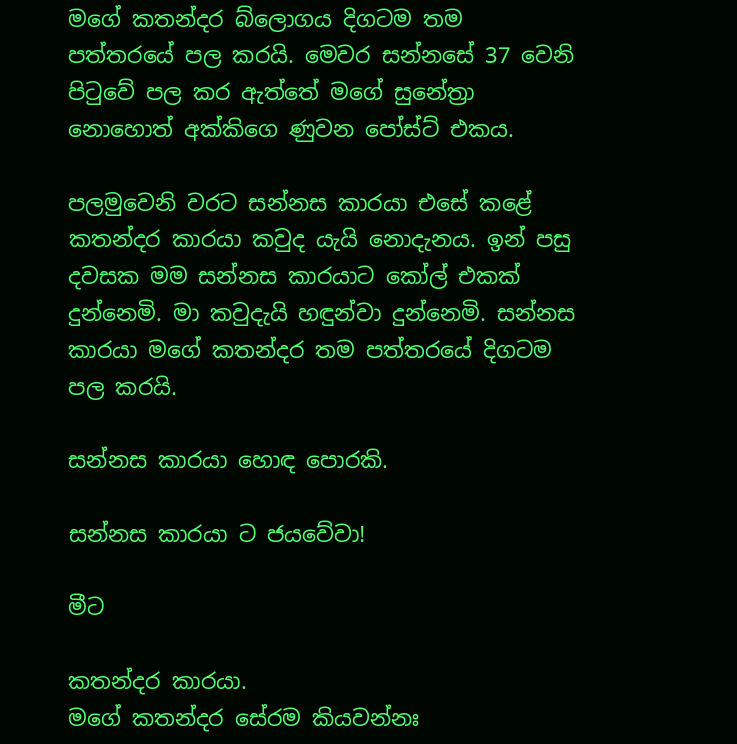මගේ කතන්දර බ්ලොගය දිගටම තම පත්තරයේ පල කරයි. මෙවර සන්නසේ 37 වෙනි පිටුවේ පල කර ඇත්තේ මගේ සුනේත්‍රා නොහොත් අක්කිගෙ ණුවන පෝස්ට් එකය.

පලමුවෙනි වරට සන්නස කාරයා එසේ කළේ කතන්දර කාරයා කවුද යැයි නොදැනය. ඉන් පසු දවසක මම සන්නස කාරයාට කෝල් එකක් දුන්නෙමි. මා කවුදැයි හඳුන්වා දුන්නෙමි. සන්නස කාරයා මගේ කතන්දර තම පත්තරයේ දිගටම පල කරයි.

සන්නස කාරයා හොඳ පොරකි.

සන්නස කාරයා ට ජයවේවා!

මීට

කතන්දර කාරයා.
මගේ කතන්දර සේරම කියවන්නඃ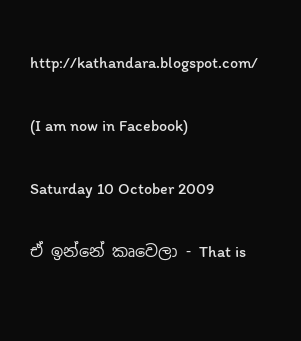http://kathandara.blogspot.com/

(I am now in Facebook)

Saturday 10 October 2009

ඒ ඉන්නේ කෘවෙලා - That is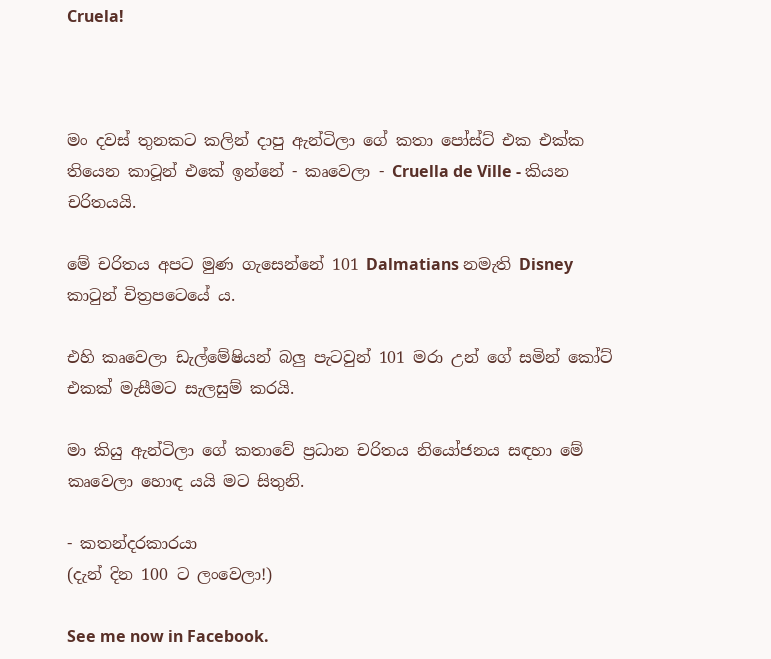Cruela!



මං දවස් තුනකට කලින් දාපු ඇන්ටිලා ගේ කතා පෝස්ට් එක එක්ක තියෙන කාටූන් එකේ ඉන්නේ - කෘවෙලා - Cruella de Ville - කියන චරිතයයි.

මේ චරිතය අපට මුණ ගැසෙන්නේ 101 Dalmatians නමැති Disney කාටුන් චිත්‍රපටෙයේ ය.

එහි කෘවෙලා ඩැල්මේෂියන් බලු පැටවුන් 101 මරා උන් ගේ සමින් කෝට් එකක් මැසීමට සැලසුම් කරයි.

මා කියු ඇන්ටිලා ගේ කතාවේ ප්‍රධාන චරිතය නියෝජනය සඳහා මේ කෘවෙලා හොඳ යයි මට සිතුනි.

- කතන්දරකාරයා
(දැන් දින 100 ට ලංවෙලා!)

See me now in Facebook.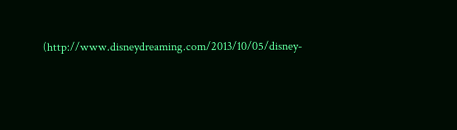(http://www.disneydreaming.com/2013/10/05/disney-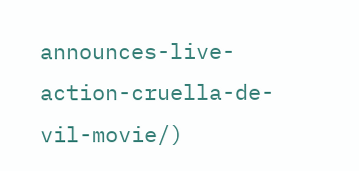announces-live-action-cruella-de-vil-movie/)